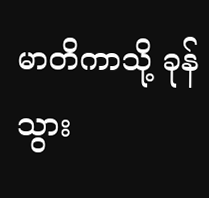မာတိကာသို့ ခုန်သွား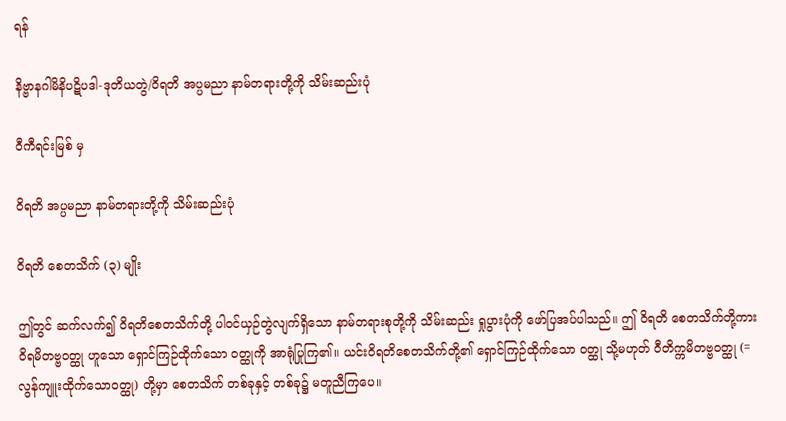ရန်

နိဗ္ဗာနဂါမိနိပဋိပဒါ-ဒုတိယတွဲ/ဝိရတိ အပ္ပမညာ နာမ်တရားတို့ကို သိမ်းဆည်းပုံ

ဝီကီရင်းမြစ် မှ

ဝိရတိ အပ္ပမညာ နာမ်တရားတို့ကို သိမ်းဆည်းပုံ

ဝိရတိ စေတသိက် (၃) မျိုး

ဤတွင် ဆက်လက်၍ ဝိရတိစေတသိက်တို့ ပါဝင်ယှဉ်တွဲလျက်ရှိသော နာမ်တရားစုတို့ကို သိမ်းဆည်း ရှုပွားပုံကို ဖော်ပြအပ်ပါသည်။ ဤ ဝိရတိ စေတသိက်တို့ကား ဝိရမိတဗ္ဗဝတ္ထု ဟူသော ရှောင်ကြဉ်ထိုက်သော ဝတ္ထုကို အာရုံပြုကြ၏။ ယင်းဝိရတိစေတသိက်တို့၏ ရှောင်ကြဉ်ထိုက်သော ဝတ္ထု သို့မဟုတ် ဝီတိက္ကမိတဗ္ဗဝတ္ထု (= လွန်ကျူးထိုက်သောဝတ္ထု) တို့မှာ စေတသိက် တစ်ခုနှင့် တစ်ခု၌ မတူညီကြပေ။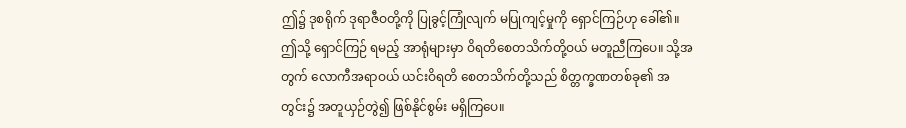ဤ၌ ဒုစရိုက် ဒုရာဇီဝတို့ကို ပြုခွင့်ကြုံလျက် မပြုကျင့်မှုကို ရှောင်ကြဉ်ဟု ခေါ်၏။ ဤသို့ ရှောင်ကြဉ် ရမည့် အာရုံများမှာ ဝိရတိစေတသိက်တို့ဝယ် မတူညီကြပေ။ သို့အတွက် လောကီအရာဝယ် ယင်းဝိရတိ စေတသိက်တို့သည် စိတ္တက္ခဏတစ်ခု၏ အတွင်း၌ အတူယှဉ်တွဲ၍ ဖြစ်နိုင်စွမ်း မရှိကြပေ။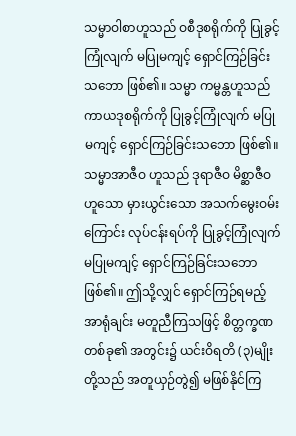သမ္မာဝါစာဟူသည် ဝစီဒုစရိုက်ကို ပြုခွင့်ကြုံလျက် မပြုမကျင့် ရှောင်ကြဉ်ခြင်းသဘော ဖြစ်၏။ သမ္မာ ကမ္မန္တဟူသည် ကာယဒုစရိုက်ကို ပြုခွင့်ကြုံလျက် မပြုမကျင့် ရှောင်ကြဉ်ခြင်းသဘော ဖြစ်၏။ သမ္မာအာဇီဝ ဟူသည် ဒုရာဇီဝ မိစ္ဆာဇီဝဟူသော မှားယွင်းသော အသက်မွေးဝမ်းကြောင်း လုပ်ငန်းရပ်ကို ပြုခွင့်ကြုံလျက် မပြုမကျင့် ရှောင်ကြဉ်ခြင်းသဘော ဖြစ်၏။ ဤသို့လျှင် ရှောင်ကြဉ်ရမည့် အာရုံချင်း မတူညီကြသဖြင့် စိတ္တက္ခဏ တစ်ခု၏ အတွင်း၌ ယင်းဝိရတိ (၃)မျိုးတို့သည် အတူယှဉ်တွဲ၍ မဖြစ်နိုင်ကြ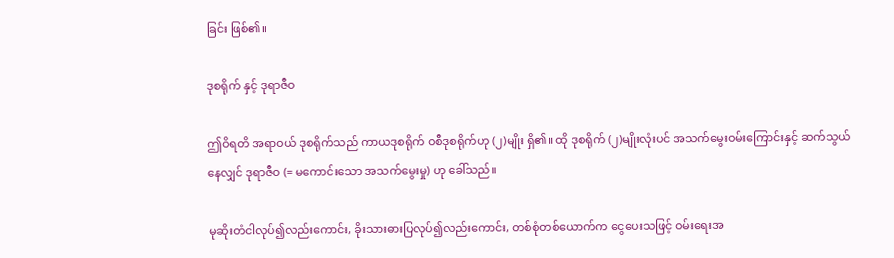ခြင်း ဖြစ်၏။

ဒုစရိုက် နှင့် ဒုရာဇီဝ

ဤဝိရတိ အရာဝယ် ဒုစရိုက်သည် ကာယဒုစရိုက် ဝစီဒုစရိုက်ဟု (၂)မျိုး ရှိ၏။ ထို ဒုစရိုက် (၂)မျိုးလုံးပင် အသက်မွေးဝမ်းကြောင်းနှင့် ဆက်သွယ်နေလျှင် ဒုရာဇီဝ (= မကောင်းသော အသက်မွေးမှု) ဟု ခေါ်သည်။

မုဆိုးတံငါလုပ်၍လည်းကောင်း, ခိုးသားဓားပြလုပ်၍လည်းကောင်း, တစ်စုံတစ်ယောက်က ငွေပေးသဖြင့် ဝမ်းရေးအ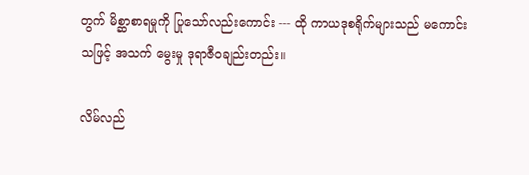တွက် မိစ္ဆာစာရမှုကို ပြုသော်လည်းကောင်း --- ထို ကာယဒုစရိုက်များသည် မကောင်းသဖြင့် အသက် မွေးမှု ဒုရာဇီဝချည်းတည်း။

လိမ်လည်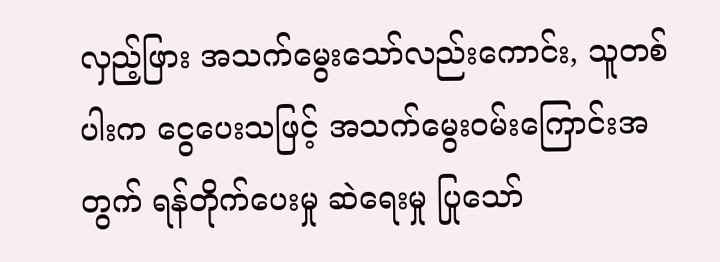လှည့်ဖြား အသက်မွေးသော်လည်းကောင်း, သူတစ်ပါးက ငွေပေးသဖြင့် အသက်မွေးဝမ်းကြောင်းအတွက် ရန်တိုက်ပေးမှု ဆဲရေးမှု ပြုသော်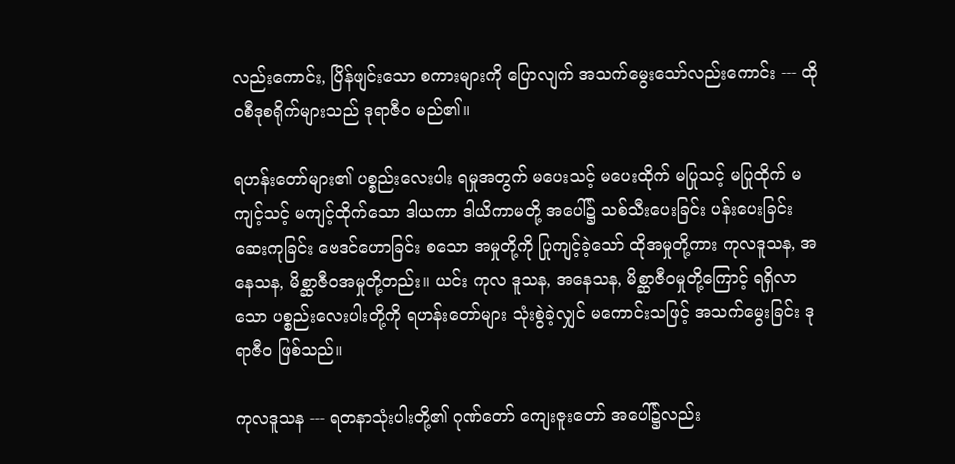လည်းကောင်း, ပြိန်ဖျင်းသော စကားများကို ပြောလျက် အသက်မွေးသော်လည်းကောင်း --- ထိုဝစီဒုစရိုက်များသည် ဒုရာဇီဝ မည်၏။

ရဟန်းတော်များ၏ ပစ္စည်းလေးပါး ရမှုအတွက် မပေးသင့် မပေးထိုက် မပြုသင့် မပြုထိုက် မကျင့်သင့် မကျင့်ထိုက်သော ဒါယကာ ဒါယိကာမတို့ အပေါ်၌ သစ်သီးပေးခြင်း ပန်းပေးခြင်း ဆေးကုခြင်း ဗေဒင်ဟောခြင်း စသော အမှုတို့ကို ပြုကျင့်ခဲ့သော် ထိုအမှုတို့ကား ကုလဒူသန, အနေသန, မိစ္ဆာဇီဝအမှုတို့တည်း။ ယင်း ကုလ ဒူသန, အနေသန, မိစ္ဆာဇီဝမှုတို့ကြောင့် ရရှိလာသော ပစ္စည်းလေးပါးတို့ကို ရဟန်းတော်များ သုံးစွဲခဲ့လျှင် မကောင်းသဖြင့် အသက်မွေးခြင်း ဒုရာဇီဝ ဖြစ်သည်။

ကုလဒူသန --- ရတနာသုံးပါးတို့၏ ဂုဏ်တော် ကျေးဇူးတော် အပေါ်၌လည်း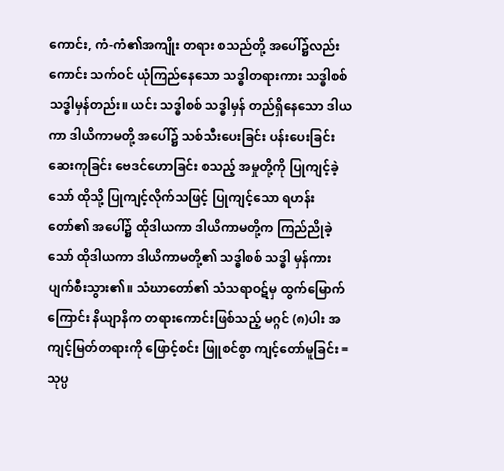ကောင်း, ကံ-ကံ၏အကျိုး တရား စသည်တို့ အပေါ်၌လည်းကောင်း သက်ဝင် ယုံကြည်နေသော သဒ္ဓါတရားကား သဒ္ဓါစစ် သဒ္ဓါမှန်တည်း။ ယင်း သဒ္ဓါစစ် သဒ္ဓါမှန် တည်ရှိနေသော ဒါယကာ ဒါယိကာမတို့ အပေါ်၌ သစ်သီးပေးခြင်း ပန်းပေးခြင်း ဆေးကုခြင်း ဗေဒင်ဟောခြင်း စသည့် အမှုတို့ကို ပြုကျင့်ခဲ့သော် ထိုသို့ ပြုကျင့်လိုက်သဖြင့် ပြုကျင့်သော ရဟန်း တော်၏ အပေါ်၌ ထိုဒါယကာ ဒါယိကာမတို့က ကြည်ညိုခဲ့သော် ထိုဒါယကာ ဒါယိကာမတို့၏ သဒ္ဓါစစ် သဒ္ဓါ မှန်ကား ပျက်စီးသွား၏။ သံဃာတော်၏ သံသရာဝဋ်မှ ထွက်မြောက်ကြောင်း နိယျာနိက တရားကောင်းဖြစ်သည့် မဂ္ဂင် (၈)ပါး အကျင့်မြတ်တရားကို ဖြောင့်စင်း ဖြူစင်စွာ ကျင့်တော်မူခြင်း = သုပ္ပ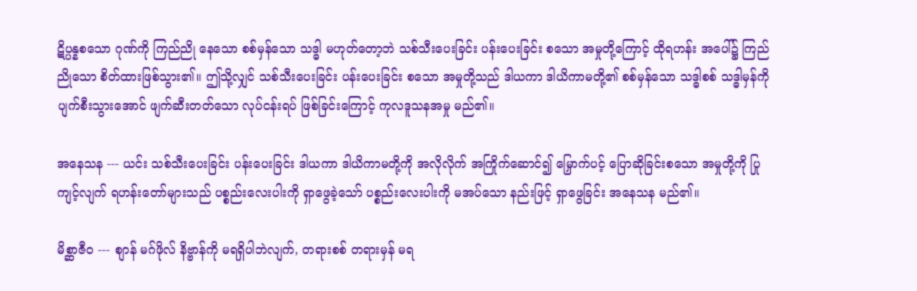ဋိပ္ပန္နစသော ဂုဏ်ကို ကြည်ညို နေသော စစ်မှန်သော သဒ္ဓါ မဟုတ်တော့ဘဲ သစ်သီးပေးခြင်း ပန်းပေးခြင်း စသော အမှုတို့ကြောင့် ထိုရဟန်း အပေါ်၌ ကြည်ညိုသော စိတ်ထားဖြစ်သွား၏။ ဤသို့လျှင် သစ်သီးပေးခြင်း ပန်းပေးခြင်း စသော အမှုတို့သည် ဒါယကာ ဒါယိကာမတို့၏ စစ်မှန်သော သဒ္ဓါစစ် သဒ္ဓါမှန်ကို ပျက်စီးသွားအောင် ဖျက်ဆီးတတ်သော လုပ်ငန်းရပ် ဖြစ်ခြင်းကြောင့် ကုလဒူသနအမှု မည်၏။

အနေသန --- ယင်း သစ်သီးပေးခြင်း ပန်းပေးခြင်း ဒါယကာ ဒါယိကာမတို့ကို အလိုလိုက် အကြိုက်ဆောင်၍ မြှောက်ပင့် ပြောဆိုခြင်းစသော အမှုတို့ကို ပြုကျင့်လျက် ရဟန်းတော်များသည် ပစ္စည်းလေးပါးကို ရှာဖွေခဲ့သော် ပစ္စည်းလေးပါးကို မအပ်သော နည်းဖြင့် ရှာဖွေခြင်း အနေသန မည်၏။

မိစ္ဆာဇီဝ --- စျာန် မဂ်ဖိုလ် နိဗ္ဗာန်ကို မရရှိပါဘဲလျက်, တရားစစ် တရားမှန် မရ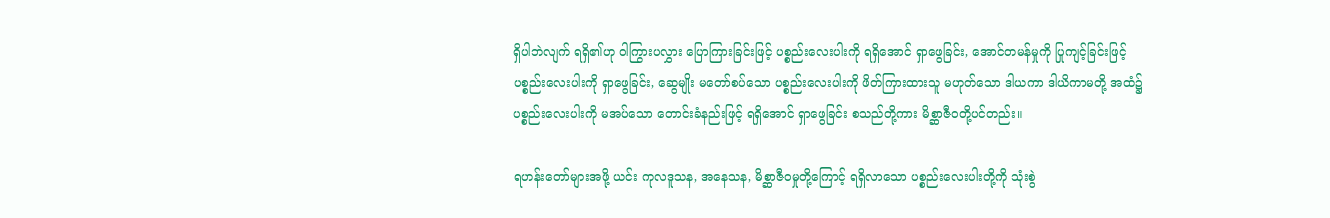ရှိပါဘဲလျက် ရရှိ၏ဟု ဝါကြွားပလွှား ပြောကြားခြင်းဖြင့် ပစ္စည်းလေးပါးကို ရရှိအောင် ရှာဖွေခြင်း, အောင်တမန်မှုကို ပြုကျင့်ခြင်းဖြင့် ပစ္စည်းလေးပါးကို ရှာဖွေခြင်း, ဆွေမျိုး မတော်စပ်သော ပစ္စည်းလေးပါးကို ဖိတ်ကြားထားသူ မဟုတ်သော ဒါယကာ ဒါယိကာမတို့ အထံ၌ ပစ္စည်းလေးပါးကို မအပ်သော တောင်းခံနည်းဖြင့် ရရှိအောင် ရှာဖွေခြင်း စသည်တို့ကား မိစ္ဆာဇီဝတို့ပင်တည်း။

ရဟန်းတော်များအဖို့ ယင်း ကုလဒူသန, အနေသန, မိစ္ဆာဇီဝမှုတို့ကြောင့် ရရှိလာသော ပစ္စည်းလေးပါးတို့ကို သုံးစွဲ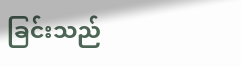ခြင်းသည်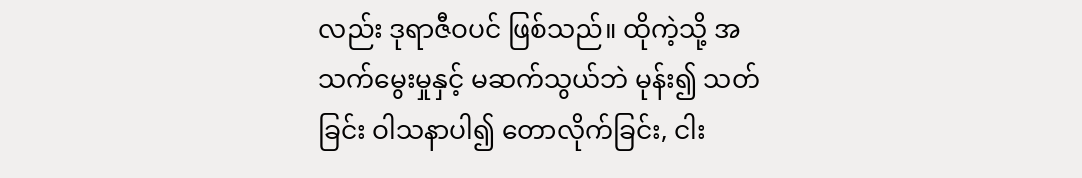လည်း ဒုရာဇီဝပင် ဖြစ်သည်။ ထိုကဲ့သို့ အသက်မွေးမှုနှင့် မဆက်သွယ်ဘဲ မုန်း၍ သတ်ခြင်း ဝါသနာပါ၍ တောလိုက်ခြင်း, ငါး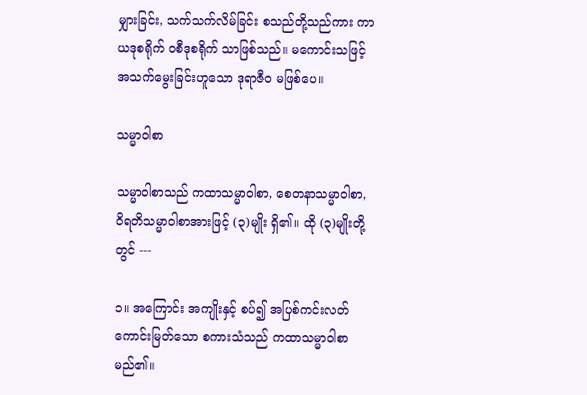မျှားခြင်း, သက်သက်လိမ်ခြင်း စသည်တို့သည်ကား ကာယဒုစရိုက် ဝစီဒုစရိုက် သာဖြစ်သည်။ မကောင်းသဖြင့် အသက်မွေးခြင်းဟူသော ဒုရာဇီဝ မဖြစ်ပေ။

သမ္မာဝါစာ

သမ္မာဝါစာသည် ကထာသမ္မာဝါစာ, စေတနာသမ္မာဝါစာ, ဝိရတိသမ္မာဝါစာအားဖြင့် (၃)မျိုး ရှိ၏။ ထို (၃)မျိုးတို့တွင် ---

၁။ အကြောင်း အကျိုးနှင့် စပ်၍ အပြစ်ကင်းလတ်ကောင်းမြတ်သော စကားသံသည် ကထာသမ္မာဝါစာ မည်၏။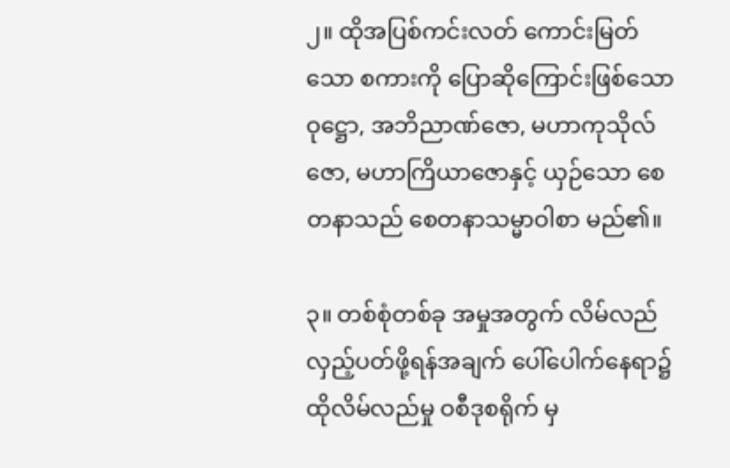၂။ ထိုအပြစ်ကင်းလတ် ကောင်းမြတ်သော စကားကို ပြောဆိုကြောင်းဖြစ်သော ဝုဋ္ဌော, အဘိညာဏ်ဇော, မဟာကုသိုလ်ဇော, မဟာကြိယာဇောနှင့် ယှဉ်သော စေတနာသည် စေတနာသမ္မာဝါစာ မည်၏။

၃။ တစ်စုံတစ်ခု အမှုအတွက် လိမ်လည် လှည့်ပတ်ဖို့ရန်အချက် ပေါ်ပေါက်နေရာ၌ ထိုလိမ်လည်မှု ဝစီဒုစရိုက် မှ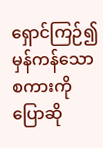ရှောင်ကြဉ်၍ မှန်ကန်သော စကားကို ပြောဆို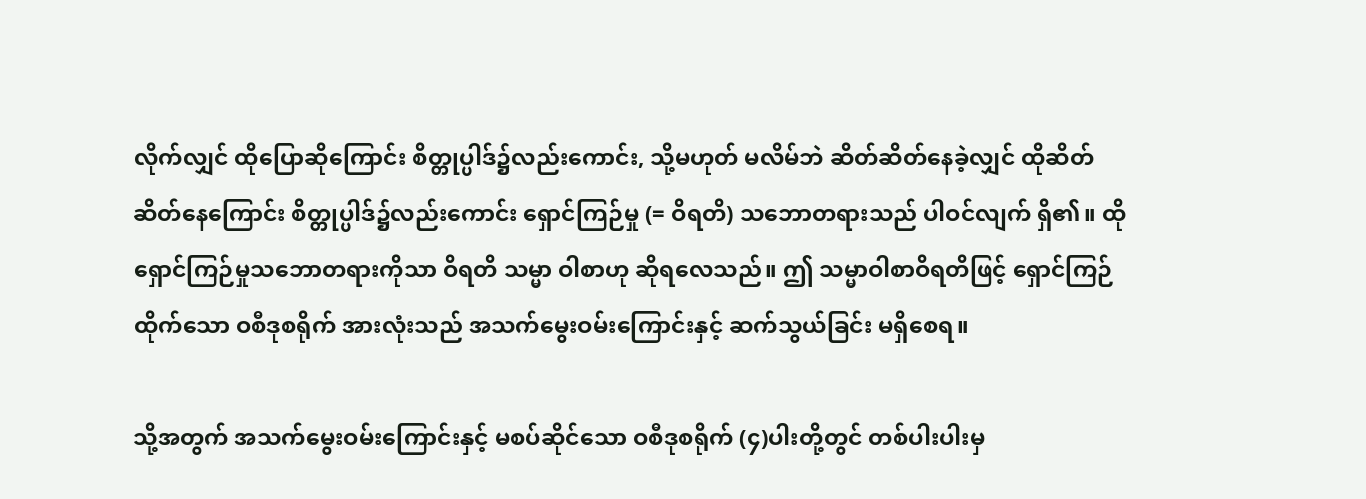လိုက်လျှင် ထိုပြောဆိုကြောင်း စိတ္တုပ္ပါဒ်၌လည်းကောင်း, သို့မဟုတ် မလိမ်ဘဲ ဆိတ်ဆိတ်နေခဲ့လျှင် ထိုဆိတ်ဆိတ်နေကြောင်း စိတ္တုပ္ပါဒ်၌လည်းကောင်း ရှောင်ကြဉ်မှု (= ဝိရတိ) သဘောတရားသည် ပါဝင်လျက် ရှိ၏။ ထိုရှောင်ကြဉ်မှုသဘောတရားကိုသာ ဝိရတိ သမ္မာ ဝါစာဟု ဆိုရလေသည်။ ဤ သမ္မာဝါစာဝိရတိဖြင့် ရှောင်ကြဉ်ထိုက်သော ဝစီဒုစရိုက် အားလုံးသည် အသက်မွေးဝမ်းကြောင်းနှင့် ဆက်သွယ်ခြင်း မရှိစေရ။

သို့အတွက် အသက်မွေးဝမ်းကြောင်းနှင့် မစပ်ဆိုင်သော ဝစီဒုစရိုက် (၄)ပါးတို့တွင် တစ်ပါးပါးမှ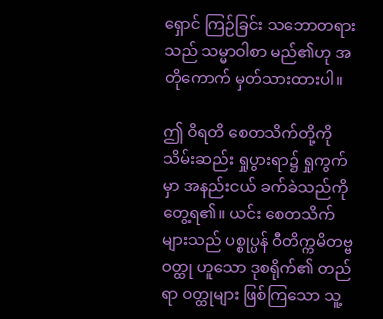ရှောင် ကြဉ်ခြင်း သဘောတရားသည် သမ္မာဝါစာ မည်၏ဟု အတိုကောက် မှတ်သားထားပါ။

ဤ ဝိရတိ စေတသိက်တို့ကို သိမ်းဆည်း ရှုပွားရာ၌ ရှုကွက်မှာ အနည်းငယ် ခက်ခဲသည်ကို တွေ့ရ၏။ ယင်း စေတသိက်များသည် ပစ္စုပ္ပန် ဝီတိက္ကမိတဗ္ဗဝတ္ထု ဟူသော ဒုစရိုက်၏ တည်ရာ ဝတ္ထုများ ဖြစ်ကြသော သူ့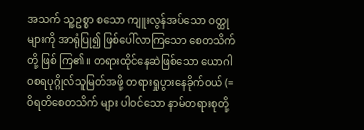အသက် သူ့ဥစ္စာ စသော ကျူးလွန်အပ်သော ဝတ္ထုများကို အာရုံပြု၍ ဖြစ်ပေါ်လာကြသော စေတသိက်တို့ ဖြစ် ကြ၏။ တရားထိုင်နေဆဲဖြစ်သော ယောဂါဝစရပုဂ္ဂိုလ်သူမြတ်အဖို့ တရားရှုပွားနေခိုက်ဝယ် (= ဝိရတိစေတသိက် များ ပါဝင်သော နာမ်တရားစုတို့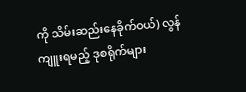ကို သိမ်းဆည်းနေခိုက်ဝယ်) လွန်ကျူးရမည့် ဒုစရိုက်များ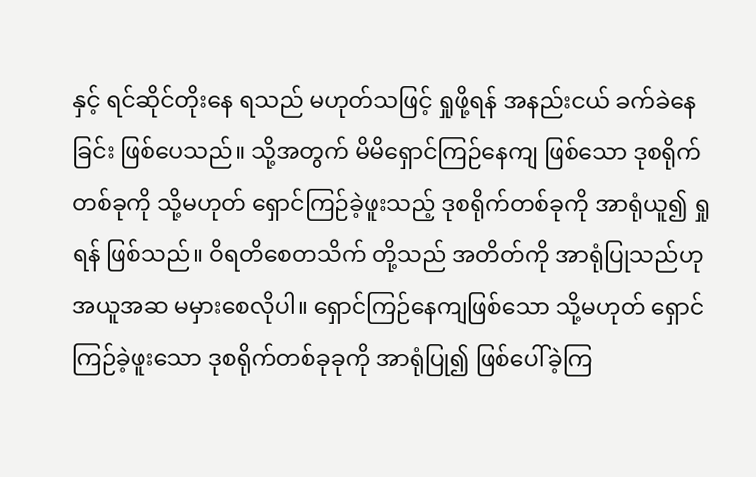နှင့် ရင်ဆိုင်တိုးနေ ရသည် မဟုတ်သဖြင့် ရှုဖို့ရန် အနည်းငယ် ခက်ခဲနေခြင်း ဖြစ်ပေသည်။ သို့အတွက် မိမိရှောင်ကြဉ်နေကျ ဖြစ်သော ဒုစရိုက်တစ်ခုကို သို့မဟုတ် ရှောင်ကြဉ်ခဲ့ဖူးသည့် ဒုစရိုက်တစ်ခုကို အာရုံယူ၍ ရှုရန် ဖြစ်သည်။ ဝိရတိစေတသိက် တို့သည် အတိတ်ကို အာရုံပြုသည်ဟု အယူအဆ မမှားစေလိုပါ။ ရှောင်ကြဉ်နေကျဖြစ်သော သို့မဟုတ် ရှောင် ကြဉ်ခဲ့ဖူးသော ဒုစရိုက်တစ်ခုခုကို အာရုံပြု၍ ဖြစ်ပေါ်ခဲ့ကြ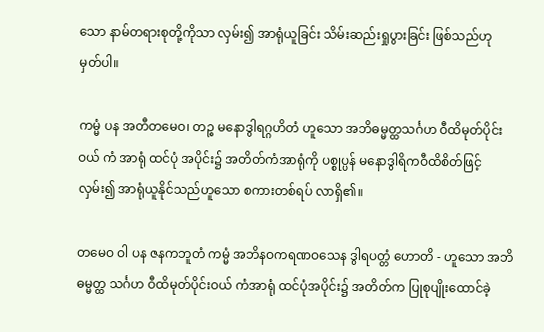သော နာမ်တရားစုတို့ကိုသာ လှမ်း၍ အာရုံယူခြင်း သိမ်းဆည်းရှုပွားခြင်း ဖြစ်သည်ဟု မှတ်ပါ။

ကမ္မံ ပန အတီတမေဝ၊ တဉ္စ မနောဒွါရဂ္ဂဟိတံ ဟူသော အဘိဓမ္မတ္ထသင်္ဂဟ ဝီထိမုတ်ပိုင်းဝယ် ကံ အာရုံ ထင်ပုံ အပိုင်း၌ အတိတ်ကံအာရုံကို ပစ္စုပ္ပန် မနောဒွါရိကဝီထိစိတ်ဖြင့် လှမ်း၍ အာရုံယူနိုင်သည်ဟူသော စကားတစ်ရပ် လာရှိ၏။

တမေဝ ဝါ ပန ဇနကဘူတံ ကမ္မံ အဘိနဝကရဏဝသေန ဒွါရပတ္တံ ဟောတိ - ဟူသော အဘိဓမ္မတ္ထ သင်္ဂဟ ဝီထိမုတ်ပိုင်းဝယ် ကံအာရုံ ထင်ပုံအပိုင်း၌ အတိတ်က ပြုစုပျိုးထောင်ခဲ့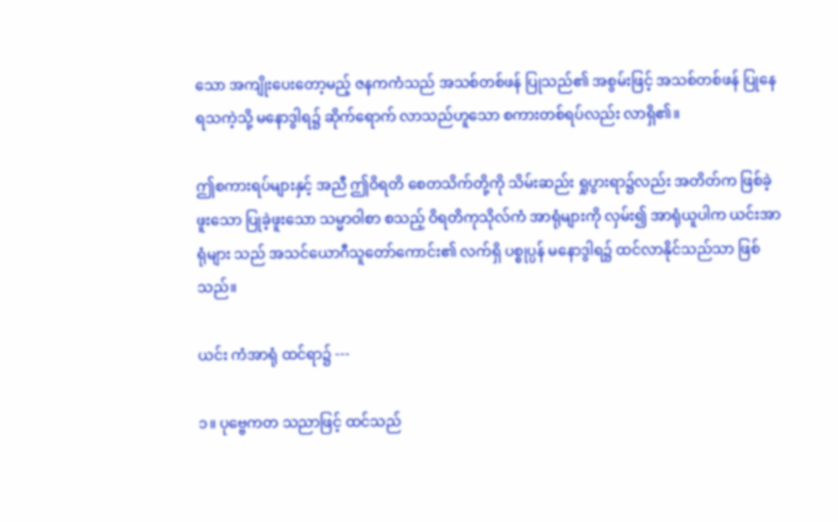သော အကျိုးပေးတော့မည့် ဇနကကံသည် အသစ်တစ်ဖန် ပြုသည်၏ အစွမ်းဖြင့် အသစ်တစ်ဖန် ပြုနေရသကဲ့သို့ မနောဒွါရ၌ ဆိုက်ရောက် လာသည်ဟူသော စကားတစ်ရပ်လည်း လာရှိ၏။

ဤစကားရပ်များနှင့် အညီ ဤဝိရတိ စေတသိက်တို့ကို သိမ်းဆည်း ရှုပွားရာ၌လည်း အတိတ်က ဖြစ်ခဲ့ ဖူးသော ပြုခဲ့ဖူးသော သမ္မာဝါစာ စသည့် ဝိရတိကုသိုလ်ကံ အာရုံများကို လှမ်း၍ အာရုံယူပါက ယင်းအာရုံများ သည် အသင်ယောဂီသူတော်ကောင်း၏ လက်ရှိ ပစ္စုပ္ပန် မနောဒွါရ၌ ထင်လာနိုင်သည်သာ ဖြစ်သည်။

ယင်း ကံအာရုံ ထင်ရာ၌ ---

၁။ ပုဗ္ဗေကတ သညာဖြင့် ထင်သည်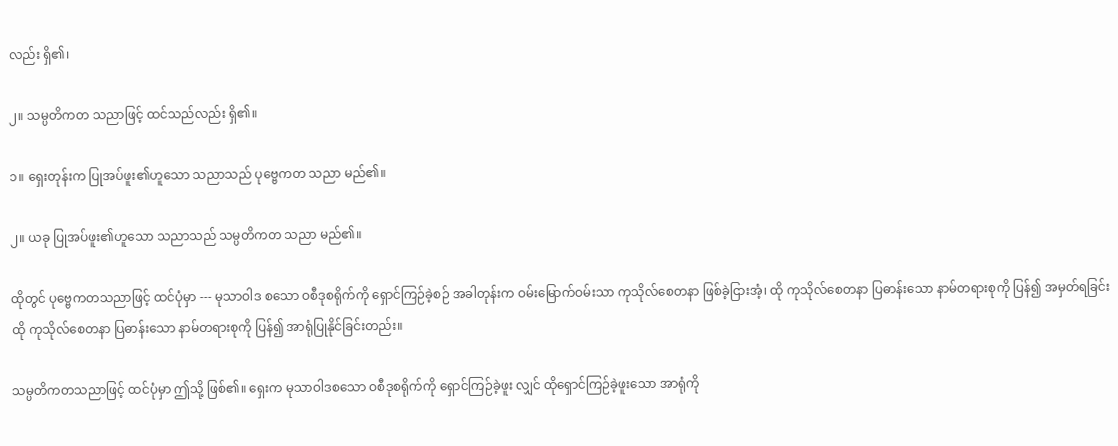လည်း ရှိ၏၊

၂။ သမ္ပတိကတ သညာဖြင့် ထင်သည်လည်း ရှိ၏။

၁။ ရှေးတုန်းက ပြုအပ်ဖူး၏ဟူသော သညာသည် ပုဗ္ဗေကတ သညာ မည်၏။

၂။ ယခု ပြုအပ်ဖူး၏ဟူသော သညာသည် သမ္ပတိကတ သညာ မည်၏။

ထိုတွင် ပုဗ္ဗေကတသညာဖြင့် ထင်ပုံမှာ --- မုသာဝါဒ စသော ဝစီဒုစရိုက်ကို ရှောင်ကြဉ်ခဲ့စဉ် အခါတုန်းက ဝမ်းမြောက်ဝမ်းသာ ကုသိုလ်စေတနာ ဖြစ်ခဲ့ငြားအံ့၊ ထို ကုသိုလ်စေတနာ ပြဓာန်းသော နာမ်တရားစုကို ပြန်၍ အမှတ်ရခြင်း ထို ကုသိုလ်စေတနာ ပြဓာန်းသော နာမ်တရားစုကို ပြန်၍ အာရုံပြုနိုင်ခြင်းတည်း။

သမ္ပတိကတသညာဖြင့် ထင်ပုံမှာ ဤသို့ ဖြစ်၏။ ရှေးက မုသာဝါဒစသော ဝစီဒုစရိုက်ကို ရှောင်ကြဉ်ခဲ့ဖူး လျှင် ထိုရှောင်ကြဉ်ခဲ့ဖူးသော အာရုံကို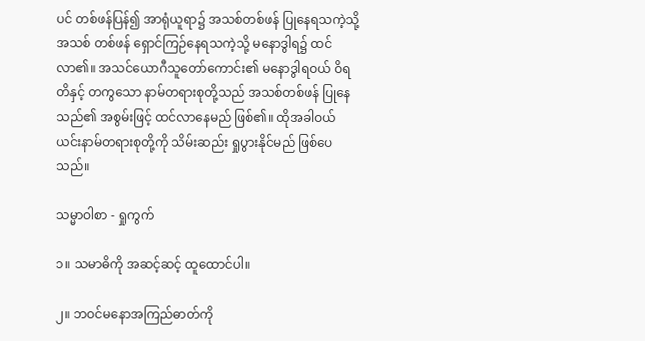ပင် တစ်ဖန်ပြန်၍ အာရုံယူရာ၌ အသစ်တစ်ဖန် ပြုနေရသကဲ့သို့ အသစ် တစ်ဖန် ရှောင်ကြဉ်နေရသကဲ့သို့ မနောဒွါရ၌ ထင်လာ၏။ အသင်ယောဂီသူတော်ကောင်း၏ မနောဒွါရဝယ် ဝိရတိနှင့် တကွသော နာမ်တရားစုတို့သည် အသစ်တစ်ဖန် ပြုနေသည်၏ အစွမ်းဖြင့် ထင်လာနေမည် ဖြစ်၏။ ထိုအခါဝယ် ယင်းနာမ်တရားစုတို့ကို သိမ်းဆည်း ရှုပွားနိုင်မည် ဖြစ်ပေသည်။

သမ္မာဝါစာ - ရှုကွက်

၁။ သမာဓိကို အဆင့်ဆင့် ထူထောင်ပါ။

၂။ ဘဝင်မနောအကြည်ဓာတ်ကို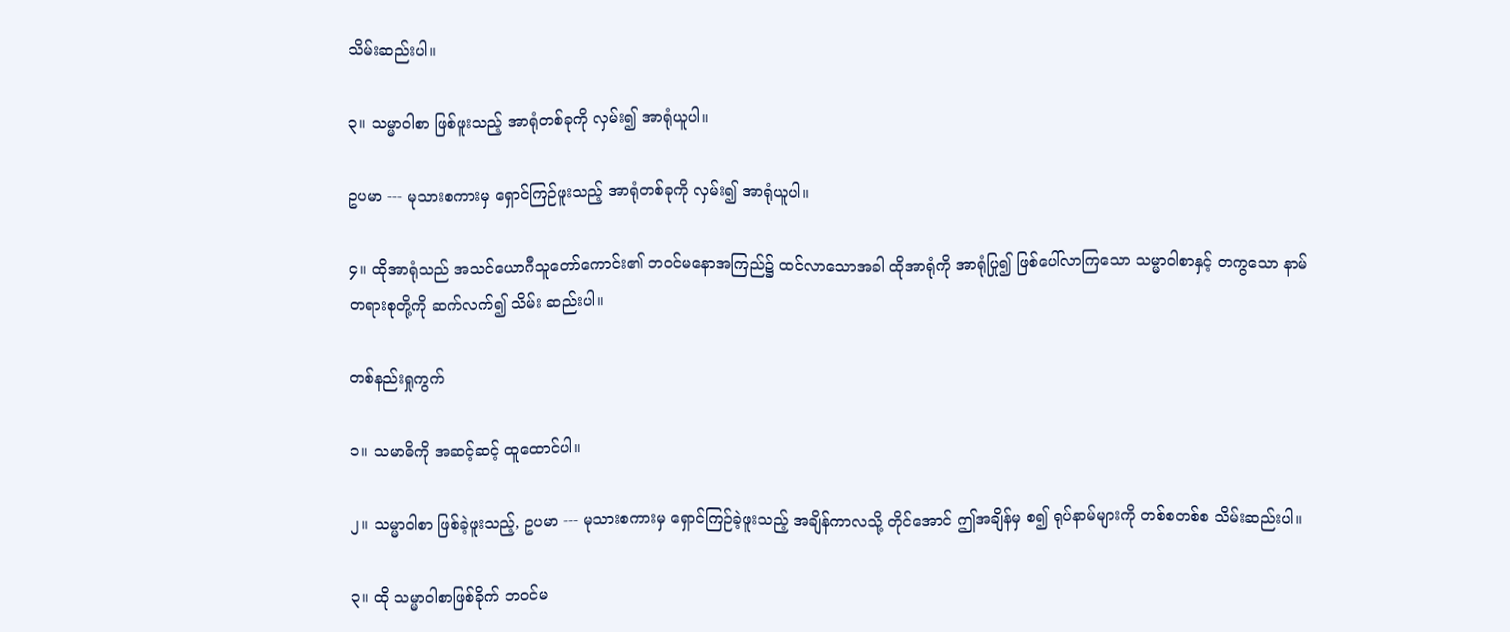သိမ်းဆည်းပါ။

၃။ သမ္မာဝါစာ ဖြစ်ဖူးသည့် အာရုံတစ်ခုကို လှမ်း၍ အာရုံယူပါ။

ဥပမာ --- မုသားစကားမှ ရှောင်ကြဉ်ဖူးသည့် အာရုံတစ်ခုကို လှမ်း၍ အာရုံယူပါ။

၄။ ထိုအာရုံသည် အသင်ယောဂီသူတော်ကောင်း၏ ဘဝင်မနောအကြည်၌ ထင်လာသောအခါ ထိုအာရုံကို အာရုံပြု၍ ဖြစ်ပေါ်လာကြသော သမ္မာဝါစာနှင့် တကွသော နာမ်တရားစုတို့ကို ဆက်လက်၍ သိမ်း ဆည်းပါ။

တစ်နည်းရှုကွက်

၁။ သမာဓိကို အဆင့်ဆင့် ထူထောင်ပါ။

၂။ သမ္မာဝါစာ ဖြစ်ခဲ့ဖူးသည့်, ဥပမာ --- မုသားစကားမှ ရှောင်ကြဉ်ခဲ့ဖူးသည့် အချိန်ကာလသို့ တိုင်အောင် ဤအချိန်မှ စ၍ ရုပ်နာမ်များကို တစ်စတစ်စ သိမ်းဆည်းပါ။

၃။ ထို သမ္မာဝါစာဖြစ်ခိုက် ဘဝင်မ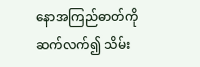နောအကြည်ဓာတ်ကို ဆက်လက်၍ သိမ်း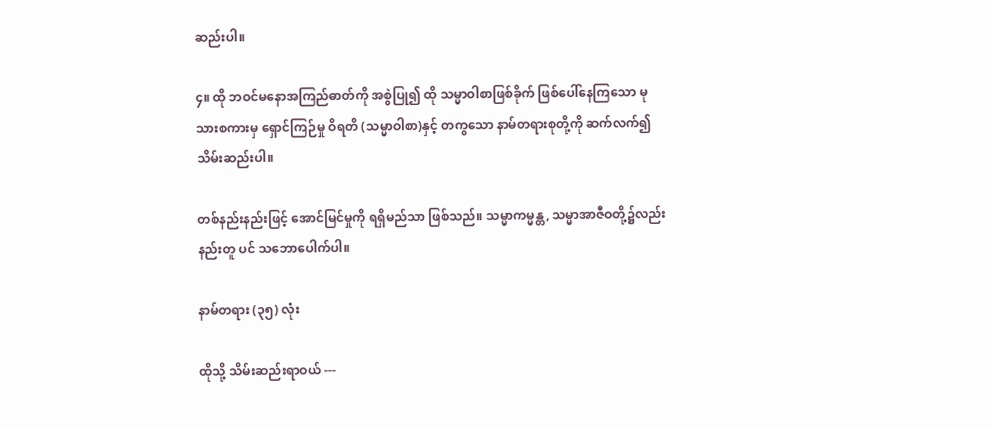ဆည်းပါ။

၄။ ထို ဘဝင်မနောအကြည်ဓာတ်ကို အစွဲပြု၍ ထို သမ္မာဝါစာဖြစ်ခိုက် ဖြစ်ပေါ်နေကြသော မုသားစကားမှ ရှောင်ကြဉ်မှု ဝိရတိ (သမ္မာဝါစာ)နှင့် တကွသော နာမ်တရားစုတို့ကို ဆက်လက်၍ သိမ်းဆည်းပါ။

တစ်နည်းနည်းဖြင့် အောင်မြင်မှုကို ရရှိမည်သာ ဖြစ်သည်။ သမ္မာကမ္မန္တ, သမ္မာအာဇီဝတို့၌လည်း နည်းတူ ပင် သဘောပေါက်ပါ။

နာမ်တရား (၃၅) လုံး

ထိုသို့ သိမ်းဆည်းရာဝယ် ---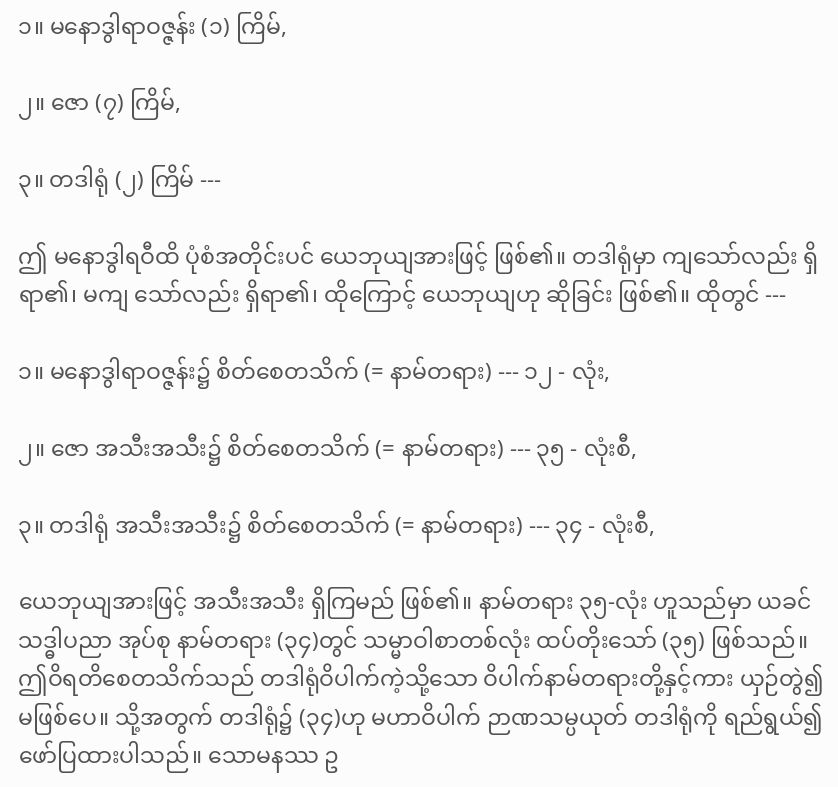၁။ မနောဒွါရာဝဇ္ဇန်း (၁) ကြိမ်,

၂။ ဇော (၇) ကြိမ်,

၃။ တဒါရုံ (၂) ကြိမ် ---

ဤ မနောဒွါရဝီထိ ပုံစံအတိုင်းပင် ယေဘုယျအားဖြင့် ဖြစ်၏။ တဒါရုံမှာ ကျသော်လည်း ရှိရာ၏၊ မကျ သော်လည်း ရှိရာ၏၊ ထိုကြောင့် ယေဘုယျဟု ဆိုခြင်း ဖြစ်၏။ ထိုတွင် ---

၁။ မနောဒွါရာဝဇ္ဇန်း၌ စိတ်စေတသိက် (= နာမ်တရား) --- ၁၂ - လုံး,

၂။ ဇော အသီးအသီး၌ စိတ်စေတသိက် (= နာမ်တရား) --- ၃၅ - လုံးစီ,

၃။ တဒါရုံ အသီးအသီး၌ စိတ်စေတသိက် (= နာမ်တရား) --- ၃၄ - လုံးစီ,

ယေဘုယျအားဖြင့် အသီးအသီး ရှိကြမည် ဖြစ်၏။ နာမ်တရား ၃၅-လုံး ဟူသည်မှာ ယခင် သဒ္ဓါပညာ အုပ်စု နာမ်တရား (၃၄)တွင် သမ္မာဝါစာတစ်လုံး ထပ်တိုးသော် (၃၅) ဖြစ်သည်။ ဤဝိရတိစေတသိက်သည် တဒါရုံဝိပါက်ကဲ့သို့သော ဝိပါက်နာမ်တရားတို့နှင့်ကား ယှဉ်တွဲ၍ မဖြစ်ပေ။ သို့အတွက် တဒါရုံ၌ (၃၄)ဟု မဟာဝိပါက် ဉာဏသမ္ပယုတ် တဒါရုံကို ရည်ရွယ်၍ ဖော်ပြထားပါသည်။ သောမနဿ ဥ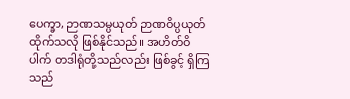ပေက္ခာ, ဉာဏသမ္ပယုတ် ဉာဏဝိပ္ပယုတ် ထိုက်သလို ဖြစ်နိုင်သည်။ အဟိတ်ဝိပါက် တဒါရုံတို့သည်လည်း ဖြစ်ခွင့် ရှိကြသည်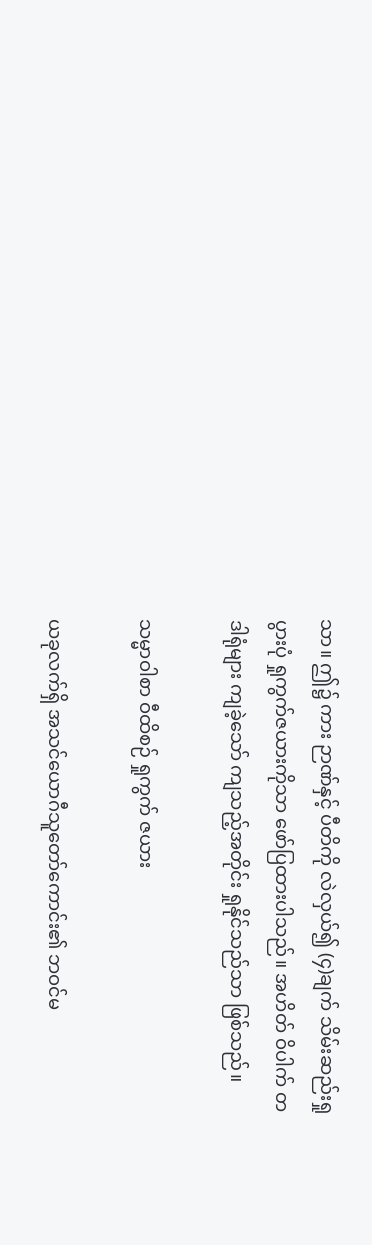သာ။ ဤ၌ ကား ဉာဏ်နှင့် ပီတိကို လဲလှယ်၍ (၄)ချက် သိမ်းဆည်းရှုပွားပုံ ရှုကွက်ဇယားကိုသာ ဖော်ပြထားပါသည်။ အဟိတ် ဝိပါက် တဒါရုံများ ကျခဲ့သော် ကျသည့်အတိုင်း ရှုနိုင်သည်သာ ဖြစ်သည်။

သမ္မာဝါစာ ဝီထိစဉ် ရှုကွက် ဇယား

ယခုလက်ရှိ အသင်ယောဂီသူတော်ကောင်း၏ ဘဝင်မ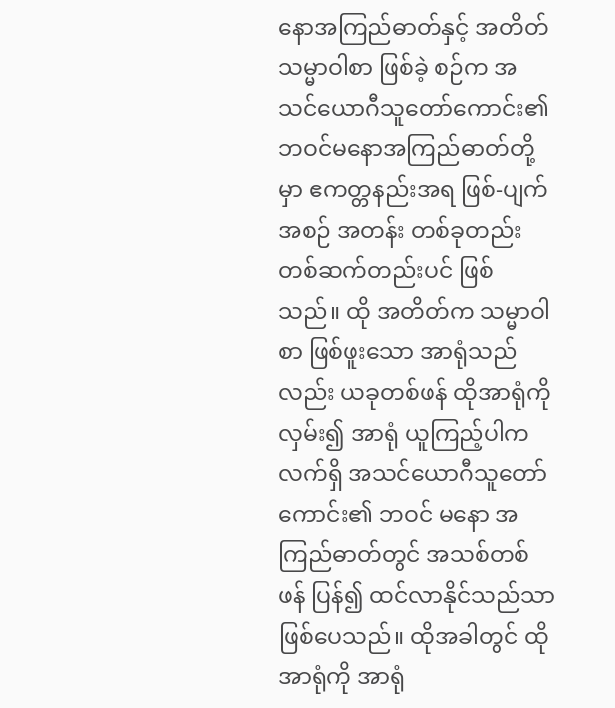နောအကြည်ဓာတ်နှင့် အတိတ် သမ္မာဝါစာ ဖြစ်ခဲ့ စဉ်က အသင်ယောဂီသူတော်ကောင်း၏ ဘဝင်မနောအကြည်ဓာတ်တို့မှာ ဧကတ္တနည်းအရ ဖြစ်-ပျက် အစဉ် အတန်း တစ်ခုတည်း တစ်ဆက်တည်းပင် ဖြစ်သည်။ ထို အတိတ်က သမ္မာဝါစာ ဖြစ်ဖူးသော အာရုံသည်လည်း ယခုတစ်ဖန် ထိုအာရုံကို လှမ်း၍ အာရုံ ယူကြည့်ပါက လက်ရှိ အသင်ယောဂီသူတော်ကောင်း၏ ဘဝင် မနော အကြည်ဓာတ်တွင် အသစ်တစ်ဖန် ပြန်၍ ထင်လာနိုင်သည်သာ ဖြစ်ပေသည်။ ထိုအခါတွင် ထိုအာရုံကို အာရုံ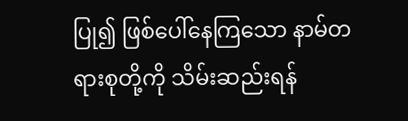ပြု၍ ဖြစ်ပေါ်နေကြသော နာမ်တရားစုတို့ကို သိမ်းဆည်းရန်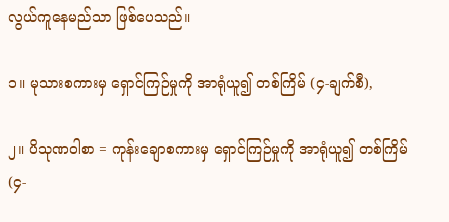လွယ်ကူနေမည်သာ ဖြစ်ပေသည်။

၁။ မုသားစကားမှ ရှောင်ကြဉ်မှုကို အာရုံယူ၍ တစ်ကြိမ် (၄-ချက်စီ),

၂။ ပိသုဏဝါစာ = ကုန်းချောစကားမှ ရှောင်ကြဉ်မှုကို အာရုံယူ၍ တစ်ကြိမ် (၄-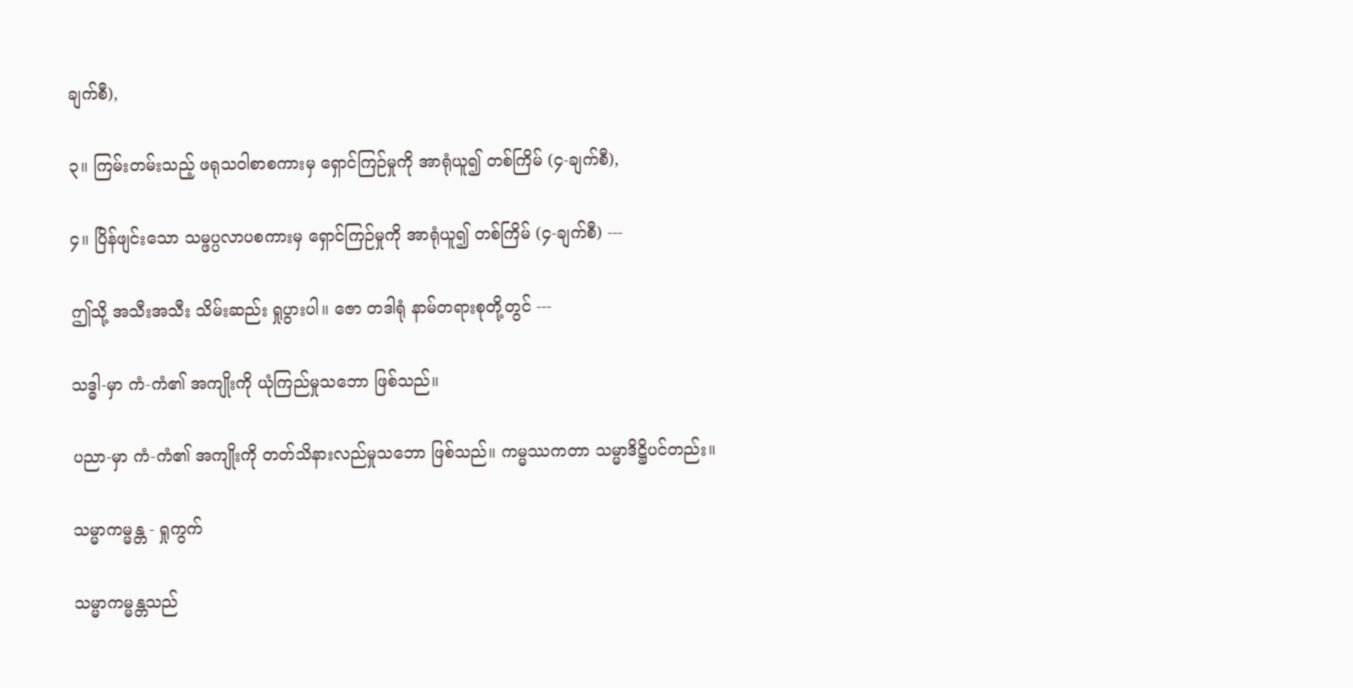ချက်စီ),

၃။ ကြမ်းတမ်းသည့် ဖရုသဝါစာစကားမှ ရှောင်ကြဉ်မှုကို အာရုံယူ၍ တစ်ကြိမ် (၄-ချက်စီ),

၄။ ပြိန်ဖျင်းသော သမ္ဖပ္ပလာပစကားမှ ရှောင်ကြဉ်မှုကို အာရုံယူ၍ တစ်ကြိမ် (၄-ချက်စီ) ---

ဤသို့ အသီးအသီး သိမ်းဆည်း ရှုပွားပါ။ ဇော တဒါရုံ နာမ်တရားစုတို့တွင် ---

သဒ္ဓါ-မှာ ကံ-ကံ၏ အကျိုးကို ယုံကြည်မှုသဘော ဖြစ်သည်။

ပညာ-မှာ ကံ-ကံ၏ အကျိုးကို တတ်သိနားလည်မှုသဘော ဖြစ်သည်။ ကမ္မဿကတာ သမ္မာဒိဋ္ဌိပင်တည်း။

သမ္မာကမ္မန္တ - ရှုကွက်

သမ္မာကမ္မန္တသည်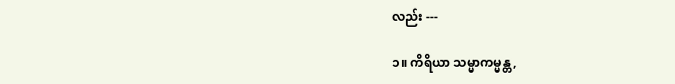လည်း ---

၁။ ကိရိယာ သမ္မာကမ္မန္တ,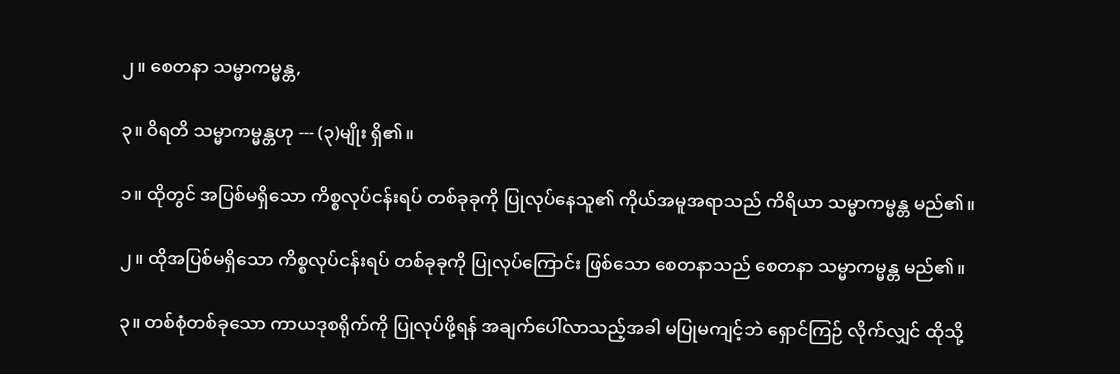၂။ စေတနာ သမ္မာကမ္မန္တ,

၃။ ဝိရတိ သမ္မာကမ္မန္တဟု --- (၃)မျိုး ရှိ၏။

၁။ ထိုတွင် အပြစ်မရှိသော ကိစ္စလုပ်ငန်းရပ် တစ်ခုခုကို ပြုလုပ်နေသူ၏ ကိုယ်အမူအရာသည် ကိရိယာ သမ္မာကမ္မန္တ မည်၏။

၂။ ထိုအပြစ်မရှိသော ကိစ္စလုပ်ငန်းရပ် တစ်ခုခုကို ပြုလုပ်ကြောင်း ဖြစ်သော စေတနာသည် စေတနာ သမ္မာကမ္မန္တ မည်၏။

၃။ တစ်စုံတစ်ခုသော ကာယဒုစရိုက်ကို ပြုလုပ်ဖို့ရန် အချက်ပေါ်လာသည့်အခါ မပြုမကျင့်ဘဲ ရှောင်ကြဉ် လိုက်လျှင် ထိုသို့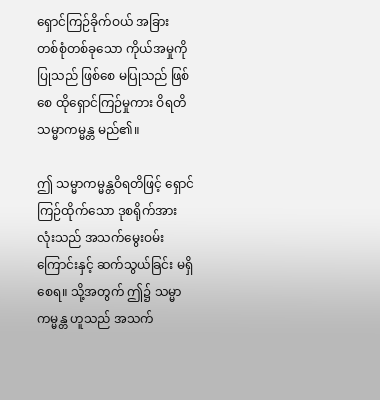ရှောင်ကြဉ်ခိုက်ဝယ် အခြား တစ်စုံတစ်ခုသော ကိုယ်အမှုကို ပြုသည် ဖြစ်စေ မပြုသည် ဖြစ်စေ ထိုရှောင်ကြဉ်မှုကား ဝိရတိ သမ္မာကမ္မန္တ မည်၏။

ဤ သမ္မာကမ္မန္တဝိရတိဖြင့် ရှောင်ကြဉ်ထိုက်သော ဒုစရိုက်အားလုံးသည် အသက်မွေးဝမ်းကြောင်းနှင့် ဆက်သွယ်ခြင်း မရှိစေရ။ သို့အတွက် ဤ၌ သမ္မာကမ္မန္တ ဟူသည် အသက်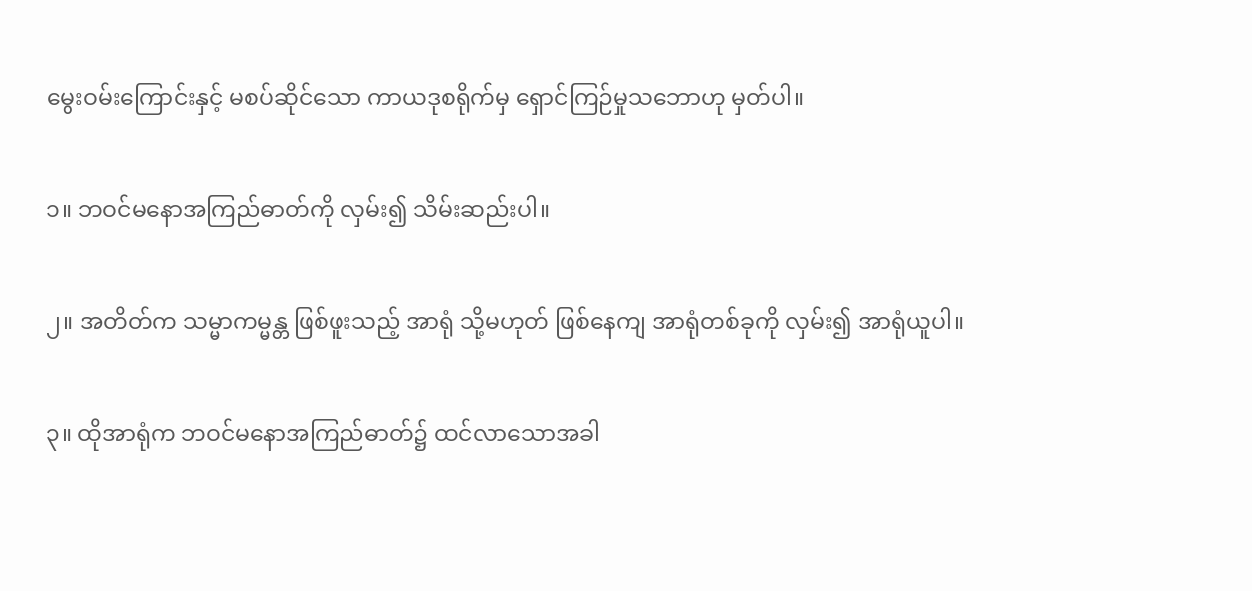မွေးဝမ်းကြောင်းနှင့် မစပ်ဆိုင်သော ကာယဒုစရိုက်မှ ရှောင်ကြဉ်မှုသဘောဟု မှတ်ပါ။

၁။ ဘဝင်မနောအကြည်ဓာတ်ကို လှမ်း၍ သိမ်းဆည်းပါ။

၂။ အတိတ်က သမ္မာကမ္မန္တ ဖြစ်ဖူးသည့် အာရုံ သို့မဟုတ် ဖြစ်နေကျ အာရုံတစ်ခုကို လှမ်း၍ အာရုံယူပါ။

၃။ ထိုအာရုံက ဘဝင်မနောအကြည်ဓာတ်၌ ထင်လာသောအခါ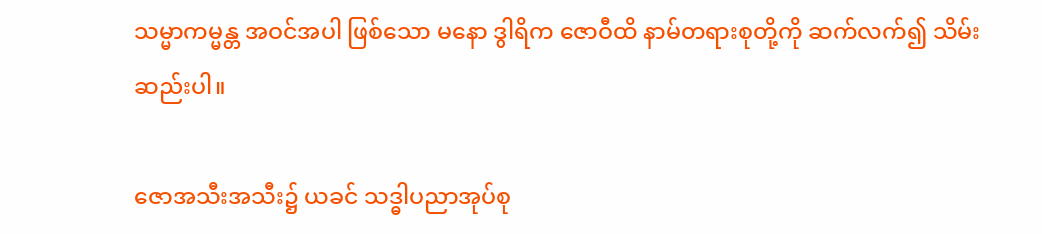သမ္မာကမ္မန္တ အဝင်အပါ ဖြစ်သော မနော ဒွါရိက ဇောဝီထိ နာမ်တရားစုတို့ကို ဆက်လက်၍ သိမ်းဆည်းပါ။

ဇောအသီးအသီး၌ ယခင် သဒ္ဓါပညာအုပ်စု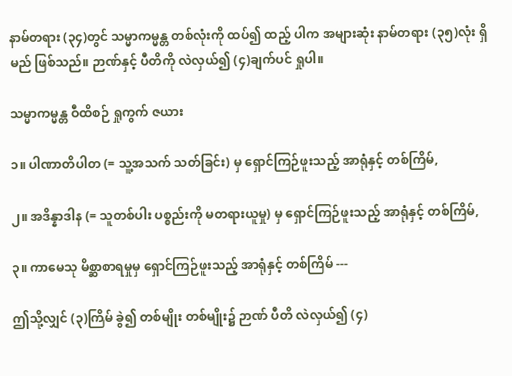နာမ်တရား (၃၄)တွင် သမ္မာကမ္မန္တ တစ်လုံးကို ထပ်၍ ထည့် ပါက အများဆုံး နာမ်တရား (၃၅)လုံး ရှိမည် ဖြစ်သည်။ ဉာဏ်နှင့် ပီတိကို လဲလှယ်၍ (၄)ချက်ပင် ရှုပါ။

သမ္မာကမ္မန္တ ဝီထိစဉ် ရှုကွက် ဇယား

၁။ ပါဏာတိပါတ (= သူ့အသက် သတ်ခြင်း) မှ ရှောင်ကြဉ်ဖူးသည့် အာရုံနှင့် တစ်ကြိမ်,

၂။ အဒိန္နာဒါန (= သူတစ်ပါး ပစ္စည်းကို မတရားယူမှု) မှ ရှောင်ကြဉ်ဖူးသည့် အာရုံနှင့် တစ်ကြိမ်,

၃။ ကာမေသု မိစ္ဆာစာရမှုမှ ရှောင်ကြဉ်ဖူးသည့် အာရုံနှင့် တစ်ကြိမ် ---

ဤသို့လျှင် (၃)ကြိမ် ခွဲ၍ တစ်မျိုး တစ်မျိုး၌ ဉာဏ် ပီတိ လဲလှယ်၍ (၄)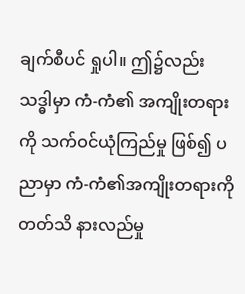ချက်စီပင် ရှုပါ။ ဤ၌လည်း သဒ္ဓါမှာ ကံ-ကံ၏ အကျိုးတရားကို သက်ဝင်ယုံကြည်မှု ဖြစ်၍ ပညာမှာ ကံ-ကံ၏အကျိုးတရားကို တတ်သိ နားလည်မှု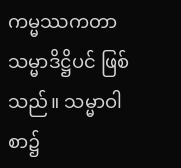ကမ္မဿကတာ သမ္မာဒိဋ္ဌိပင် ဖြစ်သည်။ သမ္မာဝါစာ၌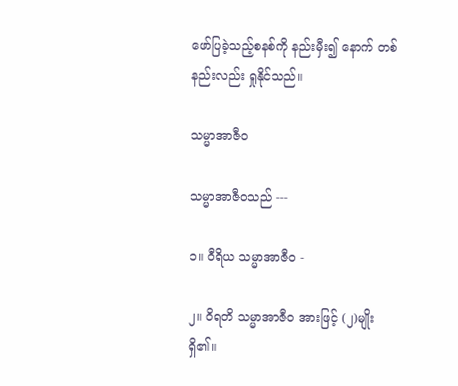ဖော်ပြခဲ့သည့်စနစ်ကို နည်းမှီး၍ နောက် တစ်နည်းလည်း ရှုနိုင်သည်။

သမ္မာအာဇီဝ

သမ္မာအာဇီဝသည် ---

၁။ ဝီရိယ သမ္မာအာဇီဝ -

၂။ ဝိရတိ သမ္မာအာဇီဝ အားဖြင့် (၂)မျိုး ရှိ၏။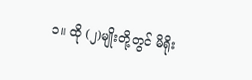၁။ ထို (၂)မျိုးတို့တွင် မိရိုး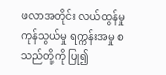ဖလာအတိုင်း လယ်ထွန်မှု ကုန်သွယ်မှု ရက္ကန်းအမှု စသည်တို့ကို ပြု၍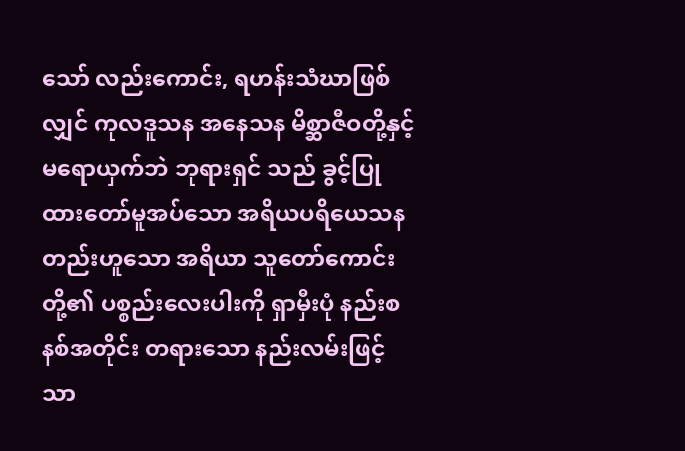သော် လည်းကောင်း, ရဟန်းသံဃာဖြစ်လျှင် ကုလဒူသန အနေသန မိစ္ဆာဇီဝတို့နှင့် မရောယှက်ဘဲ ဘုရားရှင် သည် ခွင့်ပြုထားတော်မူအပ်သော အရိယပရိယေသနတည်းဟူသော အရိယာ သူတော်ကောင်းတို့၏ ပစ္စည်းလေးပါးကို ရှာမှီးပုံ နည်းစနစ်အတိုင်း တရားသော နည်းလမ်းဖြင့်သာ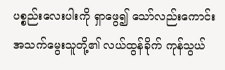ပစ္စည်းလေးပါးကို ရှာဖွေ၍ သော်လည်းကောင်း အသက်မွေးသူတို့၏ လယ်ထွန်ခိုက် ကုန်သွယ်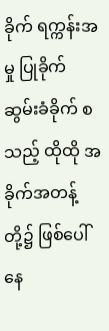ခိုက် ရက္ကန်းအမှု ပြုခိုက် ဆွမ်းခံခိုက် စသည့် ထိုထို အခိုက်အတန့်တို့၌ ဖြစ်ပေါ်နေ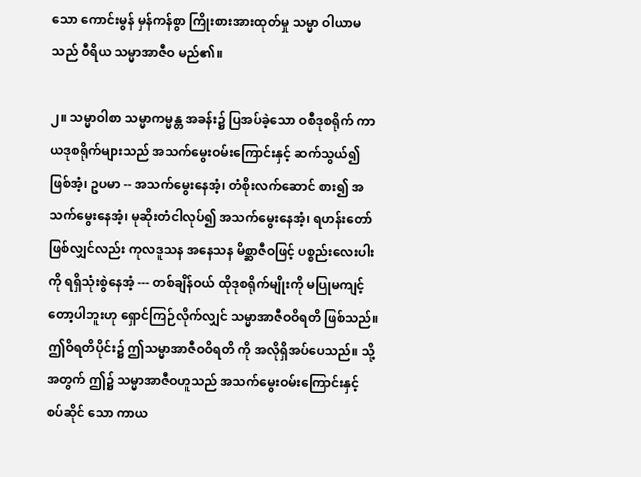သော ကောင်းမွန် မှန်ကန်စွာ ကြိုးစားအားထုတ်မှု သမ္မာ ဝါယာမသည် ဝီရိယ သမ္မာအာဇီဝ မည်၏။

၂။ သမ္မာဝါစာ သမ္မာကမ္မန္တ အခန်း၌ ပြအပ်ခဲ့သော ဝစီဒုစရိုက် ကာယဒုစရိုက်များသည် အသက်မွေးဝမ်းကြောင်းနှင့် ဆက်သွယ်၍ ဖြစ်အံ့၊ ဥပမာ -- အသက်မွေးနေအံ့၊ တံစိုးလက်ဆောင် စား၍ အသက်မွေးနေအံ့၊ မုဆိုးတံငါလုပ်၍ အသက်မွေးနေအံ့၊ ရဟန်းတော် ဖြစ်လျှင်လည်း ကုလဒူသန အနေသန မိစ္ဆာဇီဝဖြင့် ပစ္စည်းလေးပါးကို ရရှိသုံးစွဲနေအံ့ --- တစ်ချိန်ဝယ် ထိုဒုစရိုက်မျိုးကို မပြုမကျင့် တော့ပါဘူးဟု ရှောင်ကြဉ်လိုက်လျှင် သမ္မာအာဇီဝဝိရတိ ဖြစ်သည်။ ဤဝိရတိပိုင်း၌ ဤသမ္မာအာဇီဝဝိရတိ ကို အလိုရှိအပ်ပေသည်။ သို့အတွက် ဤ၌ သမ္မာအာဇီဝဟူသည် အသက်မွေးဝမ်းကြောင်းနှင့် စပ်ဆိုင် သော ကာယ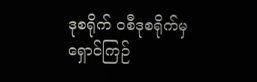ဒုစရိုက် ဝစီဒုစရိုက်မှ ရှောင်ကြဉ်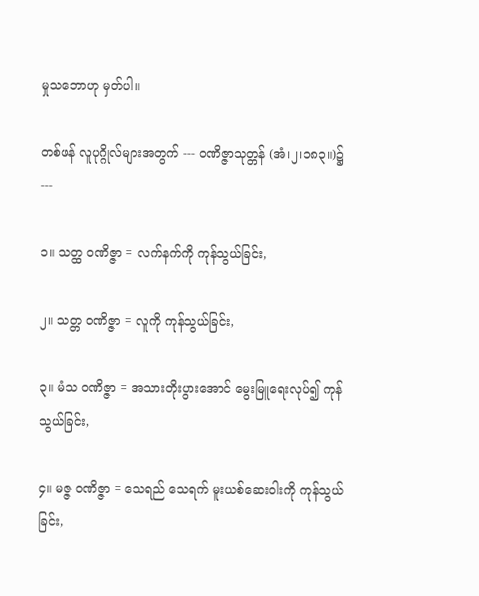မှုသဘောဟု မှတ်ပါ။

တစ်ဖန် လူပုဂ္ဂိုလ်များအတွက် --- ဝဏိဇ္ဇာသုတ္တန် (အံ၊၂၊၁၈၃။)၌ ---

၁။ သတ္ထ ဝဏိဇ္ဇာ = လက်နက်ကို ကုန်သွယ်ခြင်း,

၂။ သတ္တ ဝဏိဇ္ဇာ = လူကို ကုန်သွယ်ခြင်း,

၃။ မံသ ဝဏိဇ္ဇာ = အသားတိုးပွားအောင် မွေးမြူရေးလုပ်၍ ကုန်သွယ်ခြင်း,

၄။ မဇ္ဇ ဝဏိဇ္ဇာ = သေရည် သေရက် မူးယစ်ဆေးဝါးကို ကုန်သွယ်ခြင်း,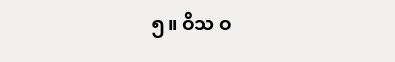၅။ ဝိသ ဝ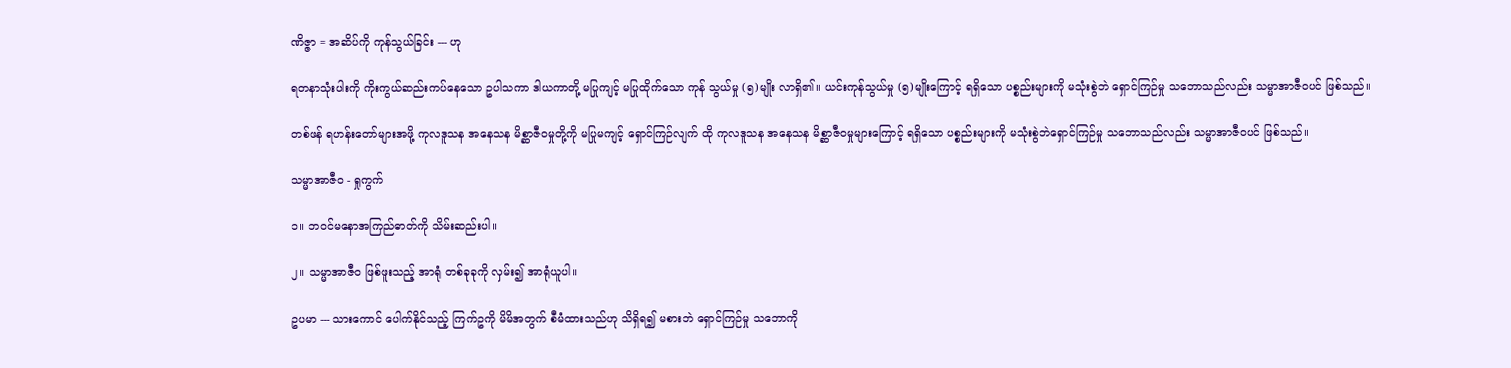ဏိဇ္ဇာ = အဆိပ်ကို ကုန်သွယ်ခြင်း --- ဟု

ရတနာသုံးပါးကို ကိုးကွယ်ဆည်းကပ်နေသော ဥပါသကာ ဒါယကာတို့ မပြုကျင့် မပြုထိုက်သော ကုန် သွယ်မှု (၅)မျိုး လာရှိ၏။ ယင်းကုန်သွယ်မှု (၅)မျိုးကြောင့် ရရှိသော ပစ္စည်းများကို မသုံးစွဲဘဲ ရှောင်ကြဉ်မှု သဘောသည်လည်း သမ္မာအာဇီဝပင် ဖြစ်သည်။

တစ်ဖန် ရဟန်းတော်များအဖို့ ကုလဒူသန အနေသန မိစ္ဆာဇီဝမှုတို့ကို မပြုမကျင့် ရှောင်ကြဉ်လျက် ထို ကုလဒူသန အနေသန မိစ္ဆာဇီဝမှုများကြောင့် ရရှိသော ပစ္စည်းများကို မသုံးစွဲဘဲရှောင်ကြဉ်မှု သဘောသည်လည်း သမ္မာအာဇီဝပင် ဖြစ်သည်။

သမ္မာအာဇီဝ - ရှုကွက်

၁။ ဘဝင်မနောအကြည်ဓာတ်ကို သိမ်းဆည်းပါ။

၂။ သမ္မာအာဇီဝ ဖြစ်ဖူးသည့် အာရုံ တစ်ခုခုကို လှမ်း၍ အာရုံယူပါ။

ဥပမာ --- သားကောင် ပေါက်နိုင်သည့် ကြက်ဥကို မိမိအတွက် စီမံထားသည်ဟု သိရှိရ၍ မစားဘဲ ရှောင်ကြဉ်မှု သဘောကို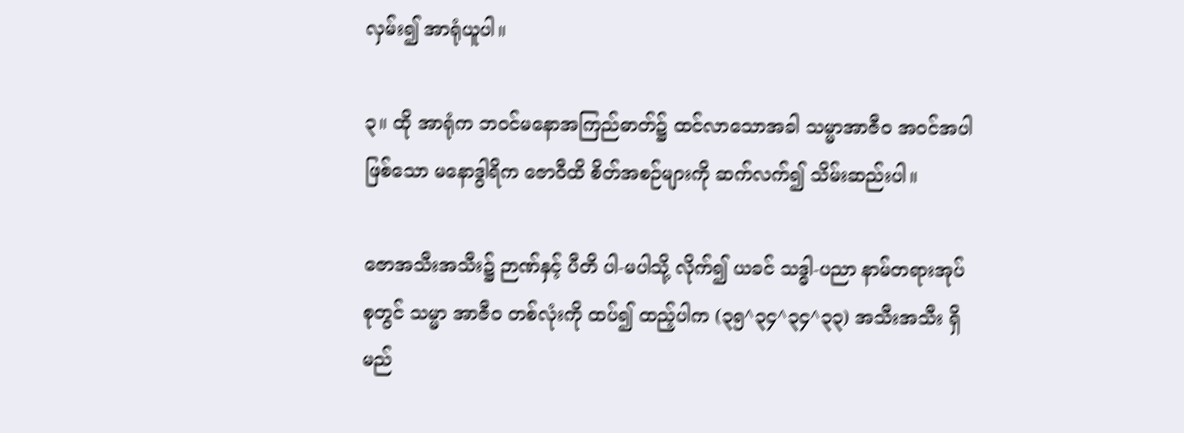လှမ်း၍ အာရုံယူပါ။

၃။ ထို အာရုံက ဘဝင်မနောအကြည်ဓာတ်၌ ထင်လာသောအခါ သမ္မာအာဇီဝ အဝင်အပါ ဖြစ်သော မနောဒွါရိက ဇောဝီထိ စိတ်အစဉ်များကို ဆက်လက်၍ သိမ်းဆည်းပါ။

ဇောအသီးအသီး၌ ဉာဏ်နှင့် ပီတိ ပါ-မပါသို့ လိုက်၍ ယခင် သဒ္ဓါ-ပညာ နာမ်တရားအုပ်စုတွင် သမ္မာ အာဇီဝ တစ်လုံးကို ထပ်၍ ထည့်ပါက (၃၅^၃၄^၃၄^၃၃) အသီးအသီး ရှိမည်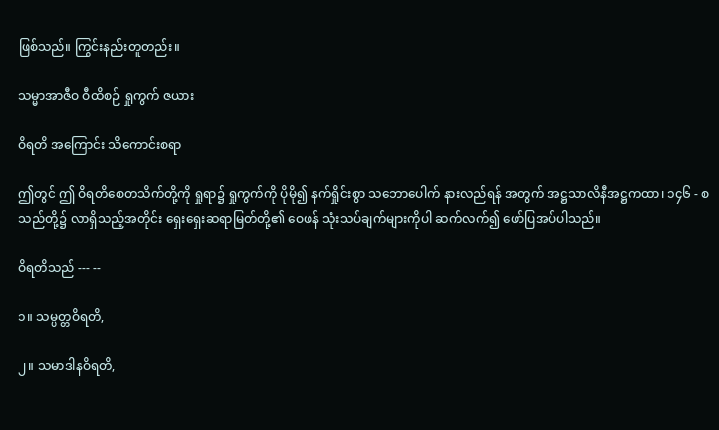ဖြစ်သည်။ ကြွင်းနည်းတူတည်း။

သမ္မာအာဇီဝ ဝီထိစဉ် ရှုကွက် ဇယား

ဝိရတိ အကြောင်း သိကောင်းစရာ

ဤတွင် ဤ ဝိရတိစေတသိက်တို့ကို ရှုရာ၌ ရှုကွက်ကို ပိုမို၍ နက်ရှိုင်းစွာ သဘောပေါက် နားလည်ရန် အတွက် အဋ္ဌသာလိနီအဋ္ဌကထာ၊ ၁၄၆ - စသည်တို့၌ လာရှိသည့်အတိုင်း ရှေးရှေးဆရာမြတ်တို့၏ ဝေဖန် သုံးသပ်ချက်များကိုပါ ဆက်လက်၍ ဖော်ပြအပ်ပါသည်။

ဝိရတိသည် --- --

၁။ သမ္ပတ္တဝိရတိ,

၂။ သမာဒါနဝိရတိ,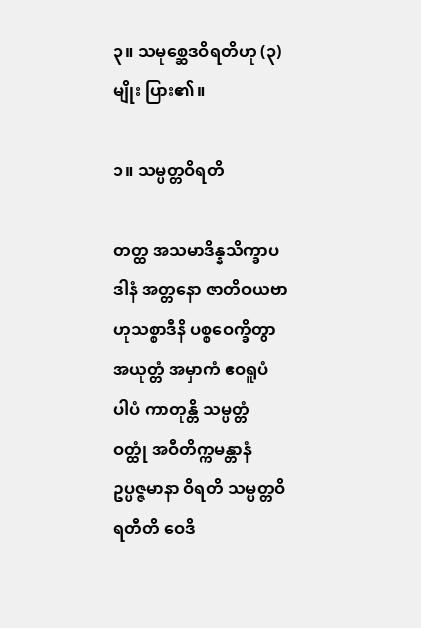၃။ သမုစ္ဆေဒဝိရတိဟု (၃)မျိုး ပြား၏။

၁။ သမ္ပတ္တဝိရတိ

တတ္ထ အသမာဒိန္နသိက္ခာပဒါနံ အတ္တနော ဇာတိဝယဗာဟုသစ္စာဒီနိ ပစ္စဝေက္ခိတွာ အယုတ္တံ အမှာကံ ဧဝရူပံ ပါပံ ကာတုန္တိ သမ္ပတ္တံ ဝတ္ထုံ အဝီတိက္ကမန္တာနံ ဥပ္ပဇ္ဇမာနာ ဝိရတိ သမ္ပတ္တဝိရတီတိ ဝေဒိ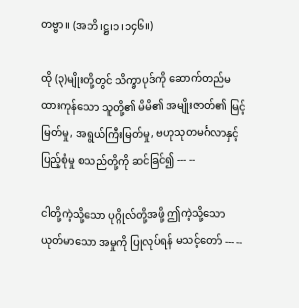တဗ္ဗာ။ (အဘိ၊ဋ္ဌ၊၁၊၁၄၆။)

ထို (၃)မျိုးတို့တွင် သိက္ခာပုဒ်ကို ဆောက်တည်မထားကုန်သော သူတို့၏ မိမိ၏ အမျိုးဇာတ်၏ မြင့်မြတ်မှု, အရွယ်ကြီးမြတ်မှု, ဗဟုသုတမင်္ဂလာနှင့် ပြည့်စုံမှု စသည်တို့ကို ဆင်ခြင်၍ --- --

ငါတို့ကဲ့သို့သော ပုဂ္ဂိုလ်တို့အဖို့ ဤကဲ့သို့သော ယုတ်မာသော အမှုကို ပြုလုပ်ရန် မသင့်တော် --- --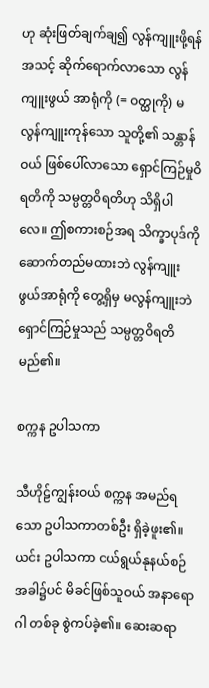ဟု ဆုံးဖြတ်ချက်ချ၍ လွန်ကျူးဖို့ရန် အသင့် ဆိုက်ရောက်လာသော လွန်ကျူးဖွယ် အာရုံကို (= ဝတ္ထုကို) မလွန်ကျူးကုန်သော သူတို့၏ သန္တာန်ဝယ် ဖြစ်ပေါ်လာသော ရှောင်ကြဉ်မှုဝိရတိကို သမ္ပတ္တဝိရတိဟု သိရှိပါ လေ။ ဤစကားစဉ်အရ သိက္ခာပုဒ်ကို ဆောက်တည်မထားဘဲ လွန်ကျူးဖွယ်အာရုံကို တွေ့ရှိမှ မလွန်ကျူးဘဲ ရှောင်ကြဉ်မှုသည် သမ္ပတ္တဝိရတိ မည်၏။

စက္ကန ဥပါသကာ

သီဟိုဠ်ကျွန်းဝယ် စက္ကန အမည်ရသော ဥပါသကာတစ်ဦး ရှိခဲ့ဖူး၏။ ယင်း ဥပါသကာ ငယ်ရွယ်နုနယ်စဉ် အခါ၌ပင် မိခင်ဖြစ်သူဝယ် အနာရောဂါ တစ်ခု စွဲကပ်ခဲ့၏။ ဆေးဆရာ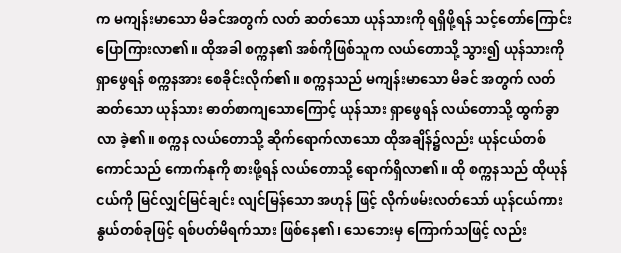က မကျန်းမာသော မိခင်အတွက် လတ် ဆတ်သော ယုန်သားကို ရရှိဖို့ရန် သင့်တော်ကြောင်း ပြောကြားလာ၏။ ထိုအခါ စက္ကန၏ အစ်ကိုဖြစ်သူက လယ်တောသို့ သွား၍ ယုန်သားကို ရှာဖွေရန် စက္ကနအား စေခိုင်းလိုက်၏။ စက္ကနသည် မကျန်းမာသော မိခင် အတွက် လတ်ဆတ်သော ယုန်သား ဓာတ်စာကျသောကြောင့် ယုန်သား ရှာဖွေရန် လယ်တောသို့ ထွက်ခွာလာ ခဲ့၏။ စက္ကန လယ်တောသို့ ဆိုက်ရောက်လာသော ထိုအချိန်၌လည်း ယုန်ငယ်တစ်ကောင်သည် ကောက်နုကို စားဖို့ရန် လယ်တောသို့ ရောက်ရှိလာ၏။ ထို စက္ကနသည် ထိုယုန်ငယ်ကို မြင်လျှင်မြင်ချင်း လျင်မြန်သော အဟုန် ဖြင့် လိုက်ဖမ်းလတ်သော် ယုန်ငယ်ကား နွယ်တစ်ခုဖြင့် ရစ်ပတ်မိရက်သား ဖြစ်နေ၏၊ သေဘေးမှ ကြောက်သဖြင့် လည်း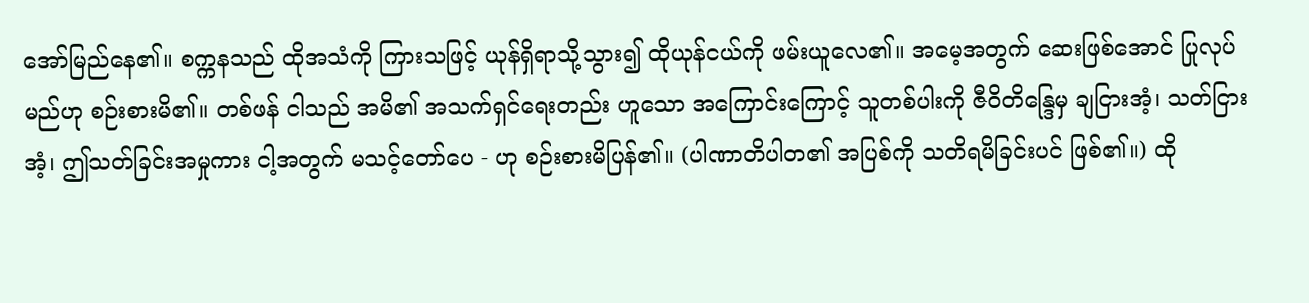အော်မြည်နေ၏။ စက္ကနသည် ထိုအသံကို ကြားသဖြင့် ယုန်ရှိရာသို့သွား၍ ထိုယုန်ငယ်ကို ဖမ်းယူလေ၏။ အမေ့အတွက် ဆေးဖြစ်အောင် ပြုလုပ်မည်ဟု စဉ်းစားမိ၏။ တစ်ဖန် ငါသည် အမိ၏ အသက်ရှင်ရေးတည်း ဟူသော အကြောင်းကြောင့် သူတစ်ပါးကို ဇီဝိတိန္ဒြေမှ ချငြားအံ့၊ သတ်ငြားအံ့၊ ဤသတ်ခြင်းအမှုကား ငါ့အတွက် မသင့်တော်ပေ - ဟု စဉ်းစားမိပြန်၏။ (ပါဏာတိပါတ၏ အပြစ်ကို သတိရမိခြင်းပင် ဖြစ်၏။) ထို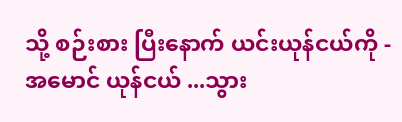သို့ စဉ်းစား ပြီးနောက် ယင်းယုန်ငယ်ကို - အမောင် ယုန်ငယ် ...သွား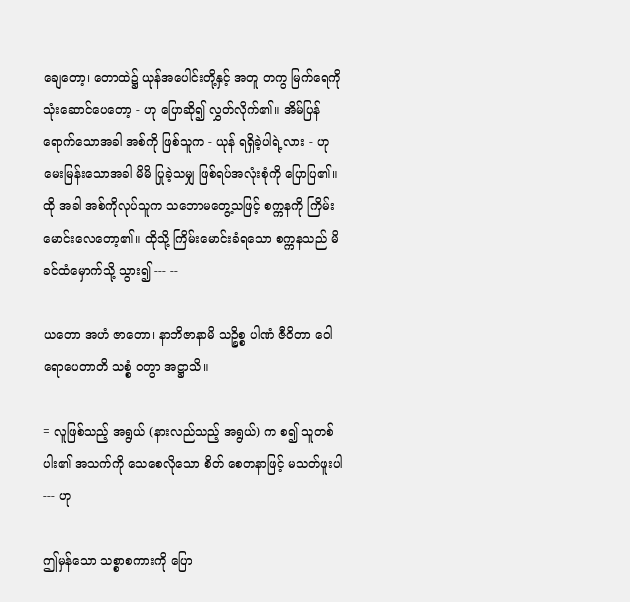ချေတော့၊ တောထဲ၌ ယုန်အပေါင်းတို့နှင့် အတူ တကွ မြက်ရေကို သုံးဆောင်ပေတော့ - ဟု ပြောဆို၍ လွှတ်လိုက်၏။ အိမ်ပြန်ရောက်သောအခါ အစ်ကို ဖြစ်သူက - ယုန် ရရှိခဲ့ပါရဲ့လား - ဟု မေးမြန်းသောအခါ မိမိ ပြုခဲ့သမျှ ဖြစ်ရပ်အလုံးစုံကို ပြောပြ၏။ ထို အခါ အစ်ကိုလုပ်သူက သဘောမတွေ့သဖြင့် စက္ကနကို ကြိမ်းမောင်းလေတော့၏။ ထိုသို့ ကြိမ်းမောင်းခံရသော စက္ကနသည် မိခင်ထံမှောက်သို့ သွား၍ --- --

ယတော အဟံ ဇာတော၊ နာဘိဇာနာမိ သဉ္စိစ္စ ပါဏံ ဇီဝိတာ ဝေါရောပေတာတိ သစ္စံ ဝတွာ အဋ္ဌာသိ။

= လူဖြစ်သည့် အရွယ် (နားလည်သည့် အရွယ်) က စ၍ သူတစ်ပါး၏ အသက်ကို သေစေလိုသော စိတ် စေတနာဖြင့် မသတ်ဖူးပါ --- ဟု

ဤမှန်သော သစ္စာစကားကို ပြော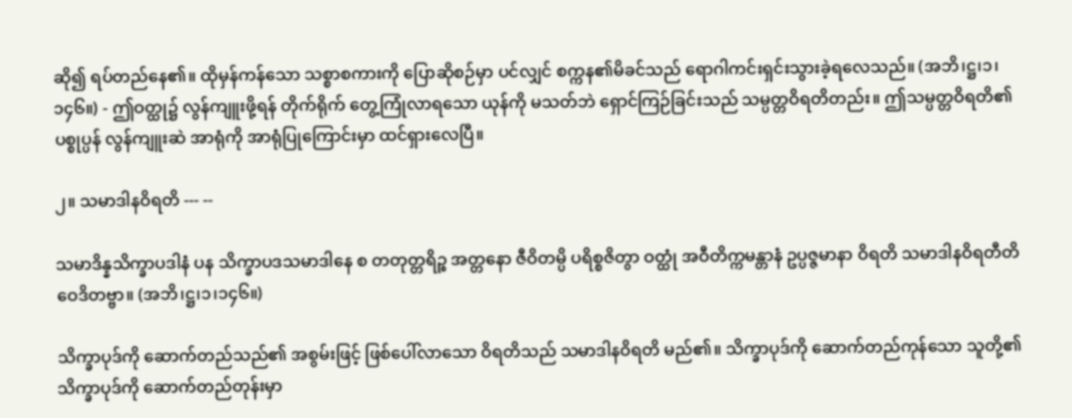ဆို၍ ရပ်တည်နေ၏။ ထိုမှန်ကန်သော သစ္စာစကားကို ပြောဆိုစဉ်မှာ ပင်လျှင် စက္ကန၏မိခင်သည် ရောဂါကင်းရှင်းသွားခဲ့ရလေသည်။ (အဘိ၊ဋ္ဌ၊၁၊၁၄၆။) - ဤဝတ္ထု၌ လွန်ကျူးဖို့ရန် တိုက်ရိုက် တွေ့ကြုံလာရသော ယုန်ကို မသတ်ဘဲ ရှောင်ကြဉ်ခြင်းသည် သမ္ပတ္တဝိရတိတည်း။ ဤသမ္ပတ္တဝိရတိ၏ ပစ္စုပ္ပန် လွန်ကျူးဆဲ အာရုံကို အာရုံပြုကြောင်းမှာ ထင်ရှားလေပြီ။

၂။ သမာဒါနဝိရတိ --- --

သမာဒိန္နသိက္ခာပဒါနံ ပန သိက္ခာပဒသမာဒါနေ စ တတုတ္တရိဉ္စ အတ္တနော ဇီဝိတမ္ပိ ပရိစ္စဇိတွာ ဝတ္ထုံ အဝီတိက္ကမန္တာနံ ဥပ္ပဇ္ဇမာနာ ဝိရတိ သမာဒါနဝိရတီတိ ဝေဒိတဗ္ဗာ။ (အဘိ၊ဋ္ဌ၊၁၊၁၄၆။)

သိက္ခာပုဒ်ကို ဆောက်တည်သည်၏ အစွမ်းဖြင့် ဖြစ်ပေါ်လာသော ဝိရတိသည် သမာဒါနဝိရတိ မည်၏။ သိက္ခာပုဒ်ကို ဆောက်တည်ကုန်သော သူတို့၏ သိက္ခာပုဒ်ကို ဆောက်တည်တုန်းမှာ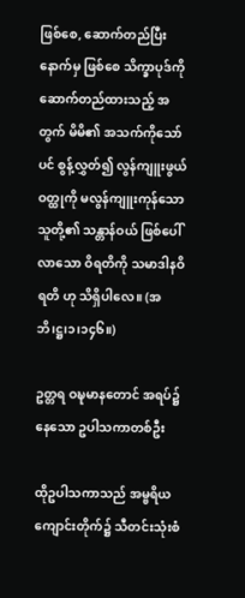ဖြစ်စေ, ဆောက်တည်ပြီး နောက်မှ ဖြစ်စေ သိက္ခာပုဒ်ကို ဆောက်တည်ထားသည့် အတွက် မိမိ၏ အသက်ကိုသော်ပင် စွန့်လွှတ်၍ လွန်ကျူးဖွယ် ဝတ္ထုကို မလွန်ကျူးကုန်သော သူတို့၏ သန္တာန်ဝယ် ဖြစ်ပေါ်လာသော ဝိရတိကို သမာဒါနဝိရတိ ဟု သိရှိပါလေ။ (အဘိ၊ဋ္ဌ၊၁၊၁၄၆။)

ဥတ္တရ ဝဍ္ဎမာနတောင် အရပ်၌ နေသော ဥပါသကာတစ်ဦး

ထိုဥပါသကာသည် အမ္ဗရိယကျောင်းတိုက်၌ သီတင်းသုံးစံ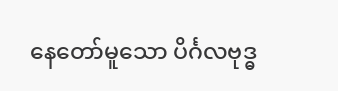နေတော်မူသော ပိင်္ဂလဗုဒ္ဓ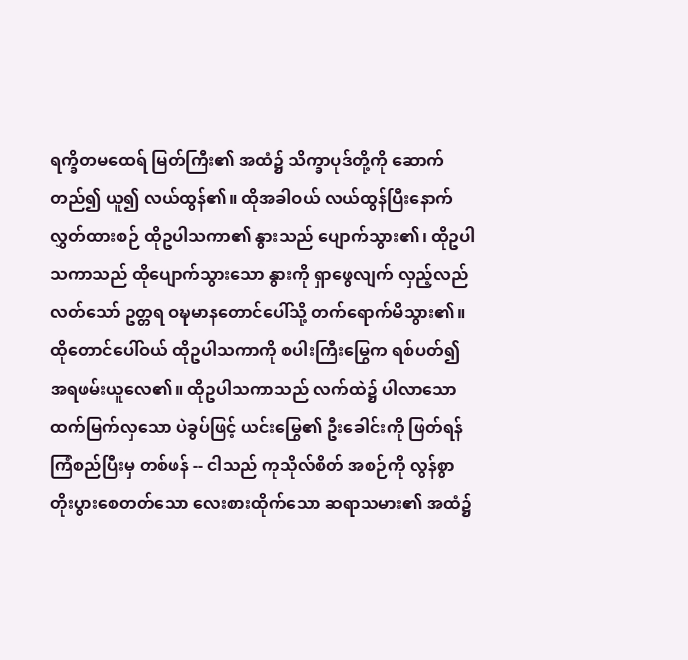ရက္ခိတမထေရ် မြတ်ကြီး၏ အထံ၌ သိက္ခာပုဒ်တို့ကို ဆောက်တည်၍ ယူ၍ လယ်ထွန်၏။ ထိုအခါဝယ် လယ်ထွန်ပြီးနောက် လွှတ်ထားစဉ် ထိုဥပါသကာ၏ နွားသည် ပျောက်သွား၏၊ ထိုဥပါသကာသည် ထိုပျောက်သွားသော နွားကို ရှာဖွေလျက် လှည့်လည်လတ်သော် ဥတ္တရ ဝဍ္ဎမာနတောင်ပေါ်သို့ တက်ရောက်မိသွား၏။ ထိုတောင်ပေါ်ဝယ် ထိုဥပါသကာကို စပါးကြီးမြွေက ရစ်ပတ်၍ အရဖမ်းယူလေ၏။ ထိုဥပါသကာသည် လက်ထဲ၌ ပါလာသော ထက်မြက်လှသော ပဲခွပ်ဖြင့် ယင်းမြွေ၏ ဦးခေါင်းကို ဖြတ်ရန် ကြံစည်ပြီးမှ တစ်ဖန် -- ငါသည် ကုသိုလ်စိတ် အစဉ်ကို လွန်စွာ တိုးပွားစေတတ်သော လေးစားထိုက်သော ဆရာသမား၏ အထံ၌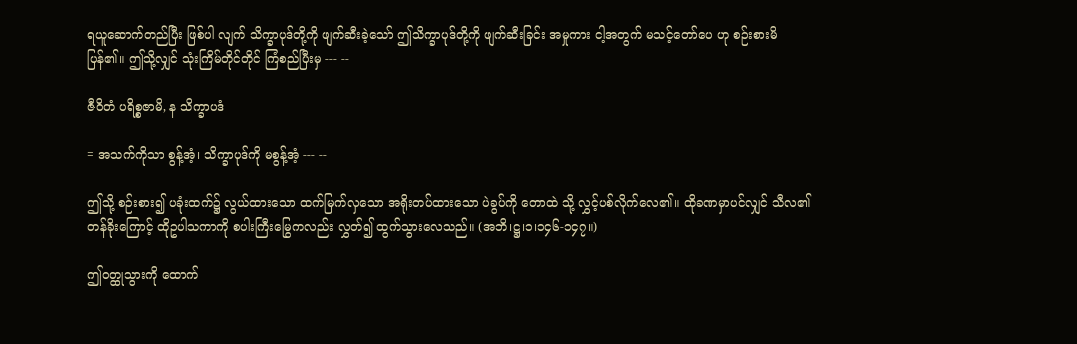ရယူဆောက်တည်ပြီး ဖြစ်ပါ လျက် သိက္ခာပုဒ်တို့ကို ဖျက်ဆီးခဲ့သော် ဤသိက္ခာပုဒ်တို့ကို ဖျက်ဆီးခြင်း အမှုကား ငါ့အတွက် မသင့်တော်ပေ ဟု စဉ်းစားမိပြန်၏။ ဤသို့လျှင် သုံးကြိမ်တိုင်တိုင် ကြံစည်ပြီးမှ --- --

ဇီဝိတံ ပရိစ္စဇာမိ, န သိက္ခာပဒံ

= အသက်ကိုသာ စွန့်အံ့၊ သိက္ခာပုဒ်ကို မစွန့်အံ့ --- --

ဤသို့ စဉ်းစား၍ ပခုံးထက်၌ လွယ်ထားသော ထက်မြက်လှသော အရိုးတပ်ထားသော ပဲခွပ်ကို တောထဲ သို့ လွှင့်ပစ်လိုက်လေ၏။ ထိုခဏမှာပင်လျှင် သီလ၏ တန်ခိုးကြောင့် ထိုဥပါသကာကို စပါးကြီးမြွေကလည်း လွှတ်၍ ထွက်သွားလေသည်။ (အဘိ၊ဋ္ဌ၊၁၊၁၄၆-၁၄၇။)

ဤဝတ္ထုသွားကို ထောက်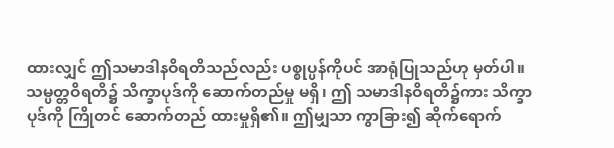ထားလျှင် ဤသမာဒါနဝိရတိသည်လည်း ပစ္စုပ္ပန်ကိုပင် အာရုံပြုသည်ဟု မှတ်ပါ။ သမ္ပတ္တဝိရတိ၌ သိက္ခာပုဒ်ကို ဆောက်တည်မှု မရှိ၊ ဤ သမာဒါနဝိရတိ၌ကား သိက္ခာပုဒ်ကို ကြိုတင် ဆောက်တည် ထားမှုရှိ၏။ ဤမျှသာ ကွာခြား၍ ဆိုက်ရောက်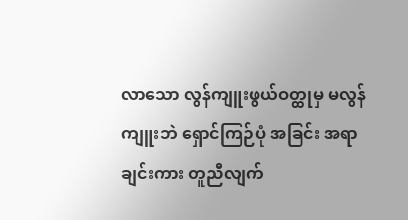လာသော လွန်ကျူးဖွယ်ဝတ္ထုမှ မလွန်ကျူးဘဲ ရှောင်ကြဉ်ပုံ အခြင်း အရာချင်းကား တူညီလျက်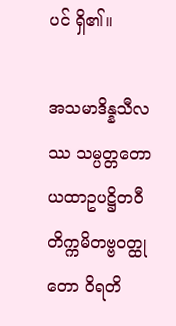ပင် ရှိ၏။

အသမာဒိန္နသီလဿ သမ္ပတ္တတော ယထာဥပဋ္ဌိတဝီတိက္ကမိတဗ္ဗဝတ္ထုတော ဝိရတိ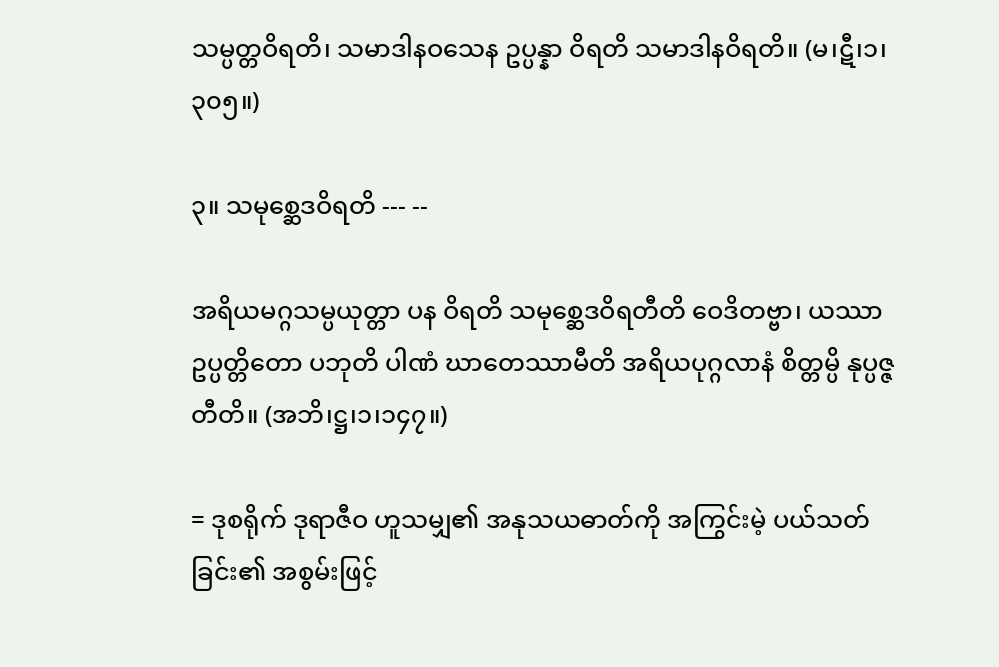သမ္ပတ္တဝိရတိ၊ သမာဒါနဝသေန ဥပ္ပန္နာ ဝိရတိ သမာဒါနဝိရတိ။ (မ၊ဋီ၊၁၊၃၀၅။)

၃။ သမုစ္ဆေဒဝိရတိ --- --

အရိယမဂ္ဂသမ္ပယုတ္တာ ပန ဝိရတိ သမုစ္ဆေဒဝိရတီတိ ဝေဒိတဗ္ဗာ၊ ယဿာ ဥပ္ပတ္တိတော ပဘုတိ ပါဏံ ဃာတေဿာမီတိ အရိယပုဂ္ဂလာနံ စိတ္တမ္ပိ နုပ္ပဇ္ဇတီတိ။ (အဘိ၊ဋ္ဌ၊၁၊၁၄၇။)

= ဒုစရိုက် ဒုရာဇီဝ ဟူသမျှ၏ အနုသယဓာတ်ကို အကြွင်းမဲ့ ပယ်သတ်ခြင်း၏ အစွမ်းဖြင့်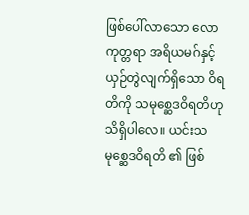ဖြစ်ပေါ်လာသော လောကုတ္တရာ အရိယမဂ်နှင့် ယှဉ်တွဲလျက်ရှိသော ဝိရတိကို သမုစ္ဆေဒဝိရတိဟု သိရှိပါလေ။ ယင်းသမုစ္ဆေဒဝိရတိ ၏ ဖြစ်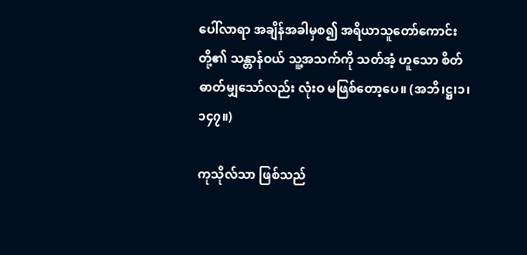ပေါ်လာရာ အချိန်အခါမှစ၍ အရိယာသူတော်ကောင်းတို့၏ သန္တာန်ဝယ် သူ့အသက်ကို သတ်အံ့ ဟူသော စိတ်ဓာတ်မျှသော်လည်း လုံးဝ မဖြစ်တော့ပေ။ (အဘိ၊ဋ္ဌ၊၁၊၁၄၇။)

ကုသိုလ်သာ ဖြစ်သည်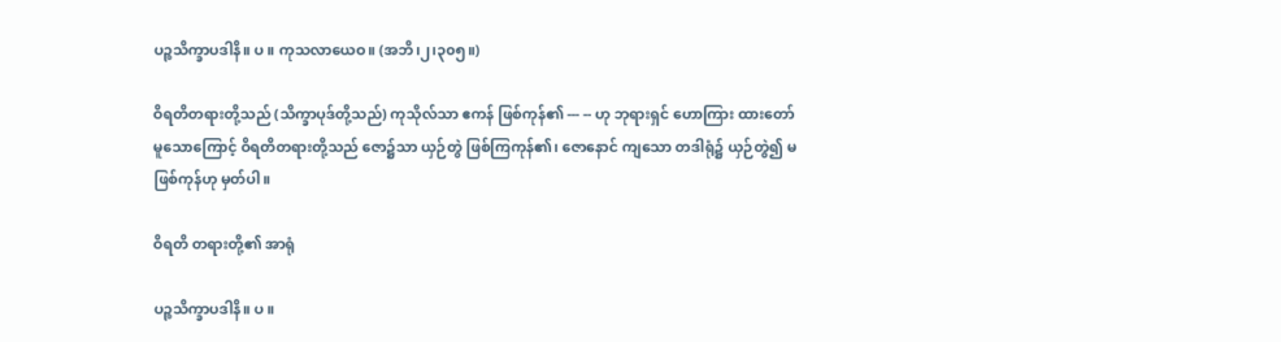ပဉ္စသိက္ခာပဒါနိ။ ပ ။ ကုသလာယေဝ။ (အဘိ၊၂၊၃၀၅။)

ဝိရတိတရားတို့သည် (သိက္ခာပုဒ်တို့သည်) ကုသိုလ်သာ ဧကန် ဖြစ်ကုန်၏ --- -- ဟု ဘုရားရှင် ဟောကြား ထားတော်မူသောကြောင့် ဝိရတိတရားတို့သည် ဇော၌သာ ယှဉ်တွဲ ဖြစ်ကြကုန်၏၊ ဇောနောင် ကျသော တဒါရုံ၌ ယှဉ်တွဲ၍ မဖြစ်ကုန်ဟု မှတ်ပါ။

ဝိရတိ တရားတို့၏ အာရုံ

ပဉ္စသိက္ခာပဒါနိ။ ပ ။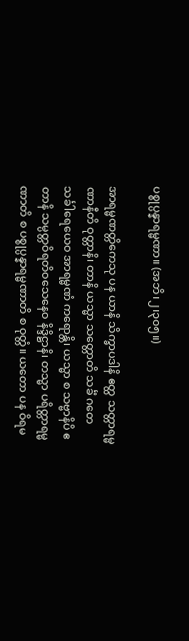ပစ္စုပ္ပန္နာရမ္မဏာ။ (အဘိ၊၂၊၃၀၅။)

အာရမ္မဏတ္တိကေသု ပန ယာနိ သိက္ခာပဒါနိ ဧတ္ထ သတ္တာရမ္မဏာနီတိ ဝုတ္တာနိ၊ တာနိ ယသ္မာ သတ္တောတိ သင်္ခံ ဂတေ သင်္ခါရေယေဝ အာရမ္မဏံ ကရောန္တိ၊ ယသ္မာ စ သဗ္ဗာနိပိ ဧတာနိ သမ္ပတ္တဝိရတိဝသေနေဝ နိဒ္ဒိဋ္ဌာနိ၊ တသ္မာ ပရိတ္တာရမ္မဏာတိ စ ပစ္စုပ္ပန္နာရမ္မဏာတိ စ ဝုတ္တံ။ ယတော ပန ဝိရမ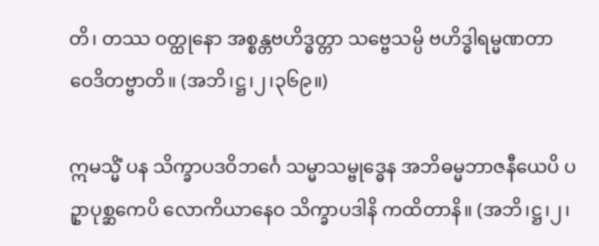တိ၊ တဿ ဝတ္ထုနော အစ္စန္တဗဟိဒ္ဓတ္တာ သဗ္ဗေသမ္ပိ ဗဟိဒ္ဓါရမ္မဏတာ ဝေဒိတဗ္ဗာတိ။ (အဘိ၊ဋ္ဌ၊၂၊၃၆၉။)

ဣမသ္မိံ ပန သိက္ခာပဒဝိဘင်္ဂေ သမ္မာသမ္ဗုဒ္ဓေန အဘိဓမ္မဘာဇနီယေပိ ပဥှာပုစ္ဆကေပိ လောကိယာနေဝ သိက္ခာပဒါနိ ကထိတာနိ။ (အဘိ၊ဋ္ဌ၊၂၊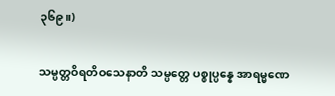၃၆၉။)

သမ္ပတ္တဝိရတိဝသေနာတိ သမ္ပတ္တေ ပစ္စုပ္ပန္နေ အာရမ္မဏေ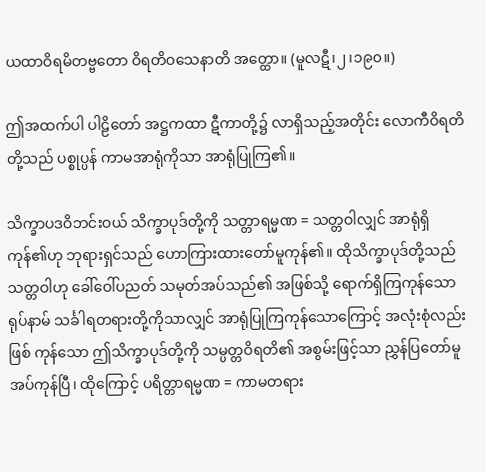ယထာဝိရမိတဗ္ဗတော ဝိရတိဝသေနာတိ အတ္ထော။ (မူလဋီ၊၂၊၁၉၀။)

ဤအထက်ပါ ပါဠိတော် အဋ္ဌကထာ ဋီကာတို့၌ လာရှိသည့်အတိုင်း လောကီဝိရတိတို့သည် ပစ္စုပ္ပန် ကာမအာရုံကိုသာ အာရုံပြုကြ၏။

သိက္ခာပဒဝိဘင်းဝယ် သိက္ခာပုဒ်တို့ကို သတ္တာရမ္မဏ = သတ္တဝါလျှင် အာရုံရှိကုန်၏ဟု ဘုရားရှင်သည် ဟောကြားထားတော်မူကုန်၏။ ထိုသိက္ခာပုဒ်တို့သည် သတ္တဝါဟု ခေါ်ဝေါ်ပညတ် သမုတ်အပ်သည်၏ အဖြစ်သို့ ရောက်ရှိကြကုန်သော ရုပ်နာမ် သင်္ခါရတရားတို့ကိုသာလျှင် အာရုံပြုကြကုန်သောကြောင့် အလုံးစုံလည်း ဖြစ် ကုန်သော ဤသိက္ခာပုဒ်တို့ကို သမ္ပတ္တဝိရတိ၏ အစွမ်းဖြင့်သာ ညွှန်ပြတော်မူအပ်ကုန်ပြီ၊ ထိုကြောင့် ပရိတ္တာရမ္မဏ = ကာမတရား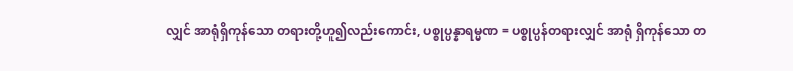လျှင် အာရုံရှိကုန်သော တရားတို့ဟူ၍လည်းကောင်း, ပစ္စုပ္ပန္နာရမ္မဏ = ပစ္စုပ္ပန်တရားလျှင် အာရုံ ရှိကုန်သော တ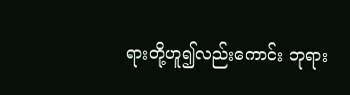ရားတို့ဟူ၍လည်းကောင်း ဘုရား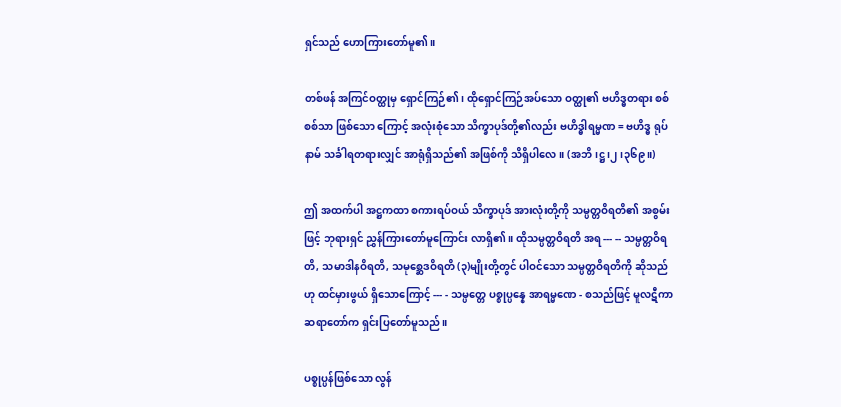ရှင်သည် ဟောကြားတော်မူ၏။

တစ်ဖန် အကြင်ဝတ္ထုမှ ရှောင်ကြဉ်၏၊ ထိုရှောင်ကြဉ်အပ်သော ဝတ္ထု၏ ဗဟိဒ္ဓတရား စစ်စစ်သာ ဖြစ်သော ကြောင့် အလုံးစုံသော သိက္ခာပုဒ်တို့၏လည်း ဗဟိဒ္ဓါရမ္မဏ = ဗဟိဒ္ဓ ရုပ်နာမ် သင်္ခါရတရားလျှင် အာရုံရှိသည်၏ အဖြစ်ကို သိရှိပါလေ။ (အဘိ၊ဋ္ဌ၊၂၊၃၆၉။)

ဤ အထက်ပါ အဋ္ဌကထာ စကားရပ်ဝယ် သိက္ခာပုဒ် အားလုံးတို့ကို သမ္ပတ္တဝိရတိ၏ အစွမ်းဖြင့် ဘုရားရှင် ညွှန်ကြားတော်မူကြောင်း လာရှိ၏။ ထိုသမ္ပတ္တဝိရတိ အရ --- -- သမ္ပတ္တဝိရတိ, သမာဒါနဝိရတိ, သမုစ္ဆေဒဝိရတိ (၃)မျိုးတို့တွင် ပါဝင်သော သမ္ပတ္တဝိရတိကို ဆိုသည်ဟု ထင်မှားဖွယ် ရှိသောကြောင့် --- - သမ္ပတ္တေ ပစ္စုပ္ပန္နေ အာရမ္မဏေ - စသည်ဖြင့် မူလဋီကာဆရာတော်က ရှင်းပြတော်မူသည်။

ပစ္စုပ္ပန်ဖြစ်သော လွန်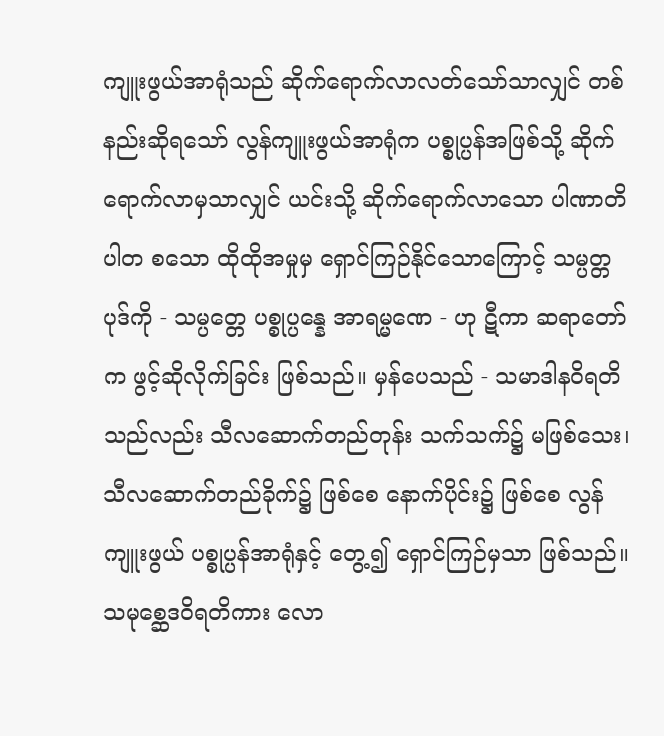ကျူးဖွယ်အာရုံသည် ဆိုက်ရောက်လာလတ်သော်သာလျှင် တစ်နည်းဆိုရသော် လွန်ကျူးဖွယ်အာရုံက ပစ္စုပ္ပန်အဖြစ်သို့ ဆိုက်ရောက်လာမှသာလျှင် ယင်းသို့ ဆိုက်ရောက်လာသော ပါဏာတိပါတ စသော ထိုထိုအမှုမှ ရှောင်ကြဉ်နိုင်သောကြောင့် သမ္ပတ္တပုဒ်ကို - သမ္ပတ္တေ ပစ္စုပ္ပန္နေ အာရမ္မဏေ - ဟု ဋီကာ ဆရာတော်က ဖွင့်ဆိုလိုက်ခြင်း ဖြစ်သည်။ မှန်ပေသည် - သမာဒါနဝိရတိသည်လည်း သီလဆောက်တည်တုန်း သက်သက်၌ မဖြစ်သေး၊ သီလဆောက်တည်ခိုက်၌ ဖြစ်စေ နောက်ပိုင်း၌ ဖြစ်စေ လွန်ကျူးဖွယ် ပစ္စုပ္ပန်အာရုံနှင့် တွေ့၍ ရှောင်ကြဉ်မှသာ ဖြစ်သည်။ သမုစ္ဆေဒဝိရတိကား လော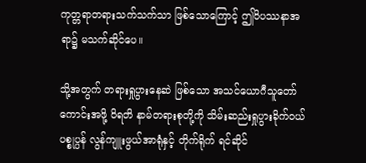ကုတ္တရာတရားသက်သက်သာ ဖြစ်သောကြောင့် ဤဝိပဿနာအရာ၌ မသက်ဆိုင်ပေ။

သို့အတွက် တရားရှုပွားနေဆဲ ဖြစ်သော အသင်ယောဂီသူတော်ကောင်းအဖို့ ဝိရတိ နာမ်တရားစုတို့ကို သိမ်းဆည်းရှုပွားခိုက်ဝယ် ပစ္စုပ္ပန် လွန်ကျူးဖွယ်အာရုံနှင့် တိုက်ရိုက် ရင်ဆိုင်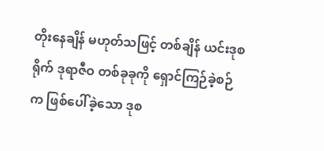တိုးနေချိန် မဟုတ်သဖြင့် တစ်ချိန် ယင်းဒုစရိုက် ဒုရာဇီဝ တစ်ခုခုကို ရှောင်ကြဉ်ခဲ့စဉ်က ဖြစ်ပေါ်ခဲ့သော ဒုစ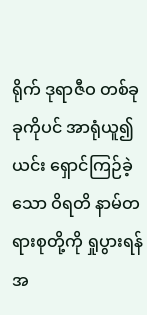ရိုက် ဒုရာဇီဝ တစ်ခုခုကိုပင် အာရုံယူ၍ ယင်း ရှောင်ကြဉ်ခဲ့သော ဝိရတိ နာမ်တရားစုတို့ကို ရှုပွားရန် အ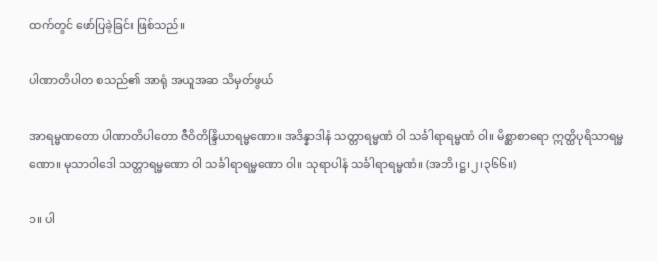ထက်တွင် ဖော်ပြခဲ့ခြင်း ဖြစ်သည်။

ပါဏာတိပါတ စသည်၏ အာရုံ အယူအဆ သိမှတ်ဖွယ်

အာရမ္မဏတော ပါဏာတိပါတော ဇီဝိတိန္ဒြိယာရမ္မဏော။ အဒိန္နာဒါနံ သတ္တာရမ္မဏံ ဝါ သင်္ခါရာရမ္မဏံ ဝါ။ မိစ္ဆာစာရော ဣတ္ထိပုရိသာရမ္မဏော။ မုသာဝါဒေါ သတ္တာရမ္မဏော ဝါ သင်္ခါရာရမ္မဏော ဝါ။ သုရာပါနံ သင်္ခါရာရမ္မဏံ။ (အဘိ၊ဋ္ဌ၊၂၊၃၆၆။)

၁။ ပါ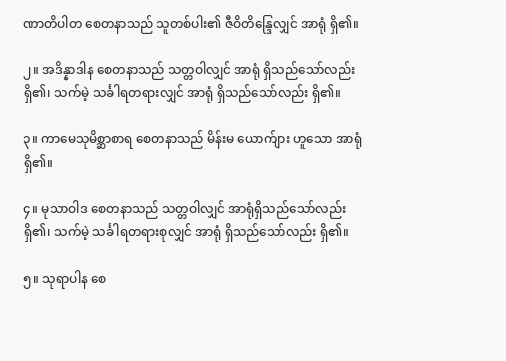ဏာတိပါတ စေတနာသည် သူတစ်ပါး၏ ဇီဝိတိန္ဒြေလျှင် အာရုံ ရှိ၏။

၂။ အဒိန္နာဒါန စေတနာသည် သတ္တဝါလျှင် အာရုံ ရှိသည်သော်လည်း ရှိ၏၊ သက်မဲ့ သင်္ခါရတရားလျှင် အာရုံ ရှိသည်သော်လည်း ရှိ၏။

၃။ ကာမေသုမိစ္ဆာစာရ စေတနာသည် မိန်းမ ယောက်ျား ဟူသော အာရုံ ရှိ၏။

၄။ မုသာဝါဒ စေတနာသည် သတ္တဝါလျှင် အာရုံရှိသည်သော်လည်း ရှိ၏၊ သက်မဲ့ သင်္ခါရတရားစုလျှင် အာရုံ ရှိသည်သော်လည်း ရှိ၏။

၅။ သုရာပါန စေ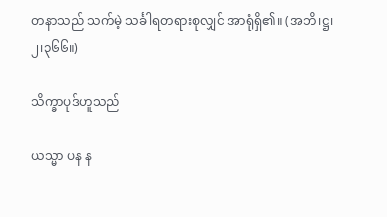တနာသည် သက်မဲ့ သင်္ခါရတရားစုလျှင် အာရုံရှိ၏။ (အဘိ၊ဋ္ဌ၊၂၊၃၆၆။)

သိက္ခာပုဒ်ဟူသည်

ယသ္မာ ပန န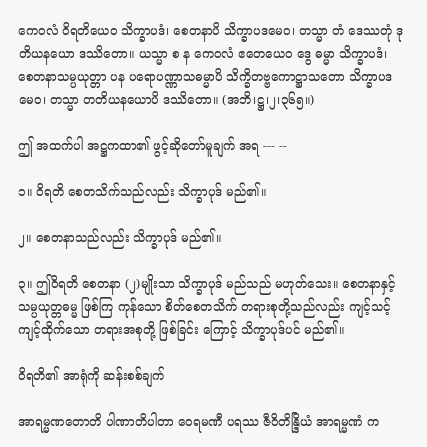ကေဝလံ ဝိရတိယေဝ သိက္ခာပဒံ၊ စေတနာပိ သိက္ခာပဒမေဝ၊ တသ္မာ တံ ဒေဿတုံ ဒုတိယနယော ဒဿိတော။ ယသ္မာ စ န ကေဝလံ ဧတေယေဝ ဒွေ ဓမ္မာ သိက္ခာပဒံ၊ စေတနာသမ္ပယုတ္တာ ပန ပရောပဏ္ဏာသဓမ္မာပိ သိက္ခိတဗ္ဗကောဋ္ဌာသတော သိက္ခာပဒမေဝ၊ တသ္မာ တတိယနယောပိ ဒဿိတော။ (အဘိ၊ဋ္ဌ၊၂၊၃၆၅။)

ဤ အထက်ပါ အဋ္ဌကထာ၏ ဖွင့်ဆိုတော်မူချက် အရ --- --

၁။ ဝိရတိ စေတသိက်သည်လည်း သိက္ခာပုဒ် မည်၏။

၂။ စေတနာသည်လည်း သိက္ခာပုဒ် မည်၏။

၃။ ဤဝိရတိ စေတနာ (၂)မျိုးသာ သိက္ခာပုဒ် မည်သည် မဟုတ်သေး။ စေတနာနှင့် သမ္ပယုတ္တဓမ္မ ဖြစ်ကြ ကုန်သော စိတ်စေတသိက် တရားစုတို့သည်လည်း ကျင့်သင့် ကျင့်ထိုက်သော တရားအစုတို့ ဖြစ်ခြင်း ကြောင့် သိက္ခာပုဒ်ပင် မည်၏။

ဝိရတိ၏ အာရုံကို ဆန်းစစ်ချက်

အာရမ္မဏတောတိ ပါဏာတိပါတာ ဝေရမဏီ ပရဿ ဇီဝိတိန္ဒြိယံ အာရမ္မဏံ က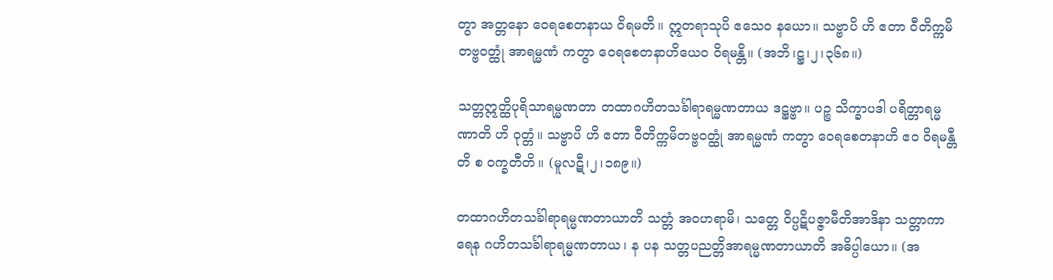တွာ အတ္တနော ဝေရစေတနာယ ဝိရမတိ။ ဣတရာသုပိ ဧသေဝ နယော။ သဗ္ဗာပိ ဟိ ဧတာ ဝီတိက္ကမိတဗ္ဗဝတ္ထုံ အာရမ္မဏံ ကတွာ ဝေရစေတနာဟိယေဝ ဝိရမန္တိ။ (အဘိ၊ဋ္ဌ၊၂၊၃၆၈။)

သတ္တဣတ္ထိပုရိသာရမ္မဏတာ တထာဂဟိတသင်္ခါရာရမ္မဏတာယ ဒဋ္ဌဗ္ဗာ။ ပဉ္စ သိက္ခာပဒါ ပရိတ္တာရမ္မဏာတိ ဟိ ဝုတ္တံ။ သဗ္ဗာပိ ဟိ ဧတာ ဝီတိက္ကမိတဗ္ဗဝတ္ထုံ အာရမ္မဏံ ကတွာ ဝေရစေတနာဟိ ဧဝ ဝိရမန္တီတိ စ ဝက္ခတီတိ။ (မူလဋီ၊၂၊၁၈၉။)

တထာဂဟိတသင်္ခါရာရမ္မဏတာယာတိ သတ္တံ အဝဟရာမိ၊ သတ္တေ ဝိပ္ပဋိပဇ္ဇာမီတိအာဒိနာ သတ္တာကာရေန ဂဟိတသင်္ခါရာရမ္မဏတာယ၊ န ပန သတ္တပညတ္တိအာရမ္မဏတာယာတိ အဓိပ္ပါယော။ (အ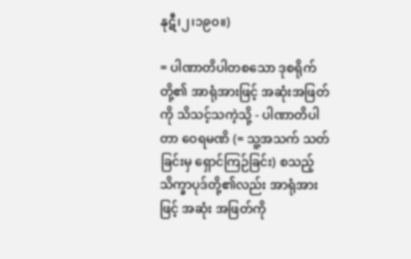နုဋီ၊၂၊၁၉၀။)

= ပါဏာတိပါတစသော ဒုစရိုက်တို့၏ အာရုံအားဖြင့် အဆုံးအဖြတ်ကို သိသင့်သကဲ့သို့ - ပါဏာတိပါတာ ဝေရမဏိ (= သူ့အသက် သတ်ခြင်းမှ ရှောင်ကြဉ်ခြင်း) စသည့် သိက္ခာပုဒ်တို့၏လည်း အာရုံအားဖြင့် အဆုံး အဖြတ်ကို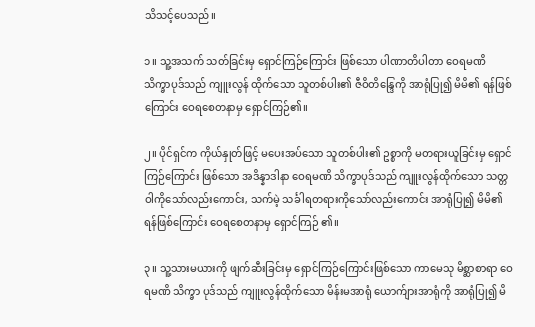သိသင့်ပေသည်။

၁။ သူ့အသက် သတ်ခြင်းမှ ရှောင်ကြဉ်ကြောင်း ဖြစ်သော ပါဏာတိပါတာ ဝေရမဏိ သိက္ခာပုဒ်သည် ကျူးလွန် ထိုက်သော သူတစ်ပါး၏ ဇီဝိတိန္ဒြေကို အာရုံပြု၍ မိမိ၏ ရန်ဖြစ်ကြောင်း ဝေရစေတနာမှ ရှောင်ကြဉ်၏။

၂။ ပိုင်ရှင်က ကိုယ်နှုတ်ဖြင့် မပေးအပ်သော သူတစ်ပါး၏ ဥစ္စာကို မတရားယူခြင်းမှ ရှောင်ကြဉ်ကြောင်း ဖြစ်သော အဒိန္နာဒါနာ ဝေရမဏိ သိက္ခာပုဒ်သည် ကျူးလွန်ထိုက်သော သတ္တဝါကိုသော်လည်းကောင်း, သက်မဲ့ သင်္ခါရတရားကိုသော်လည်းကောင်း အာရုံပြု၍ မိမိ၏ ရန်ဖြစ်ကြောင်း ဝေရစေတနာမှ ရှောင်ကြဉ် ၏။

၃။ သူ့သားမယားကို ဖျက်ဆီးခြင်းမှ ရှောင်ကြဉ်ကြောင်းဖြစ်သော ကာမေသု မိစ္ဆာစာရာ ဝေရမဏိ သိက္ခာ ပုဒ်သည် ကျူးလွန်ထိုက်သော မိန်းမအာရုံ ယောက်ျားအာရုံကို အာရုံပြု၍ မိ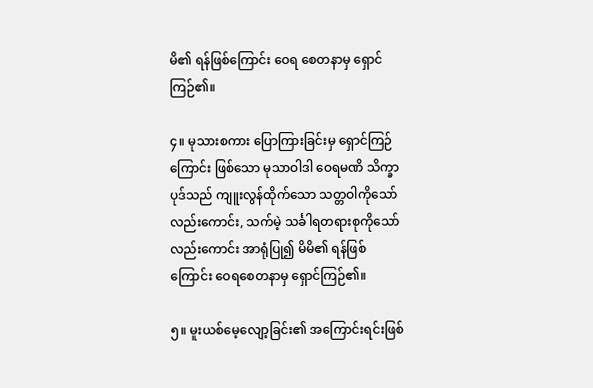မိ၏ ရန်ဖြစ်ကြောင်း ဝေရ စေတနာမှ ရှောင်ကြဉ်၏။

၄။ မုသားစကား ပြောကြားခြင်းမှ ရှောင်ကြဉ်ကြောင်း ဖြစ်သော မုသာဝါဒါ ဝေရမဏိ သိက္ခာပုဒ်သည် ကျူးလွန်ထိုက်သော သတ္တဝါကိုသော်လည်းကောင်း, သက်မဲ့ သင်္ခါရတရားစုကိုသော်လည်းကောင်း အာရုံပြု၍ မိမိ၏ ရန်ဖြစ်ကြောင်း ဝေရစေတနာမှ ရှောင်ကြဉ်၏။

၅။ မူးယစ်မေ့လျော့ခြင်း၏ အကြောင်းရင်းဖြစ်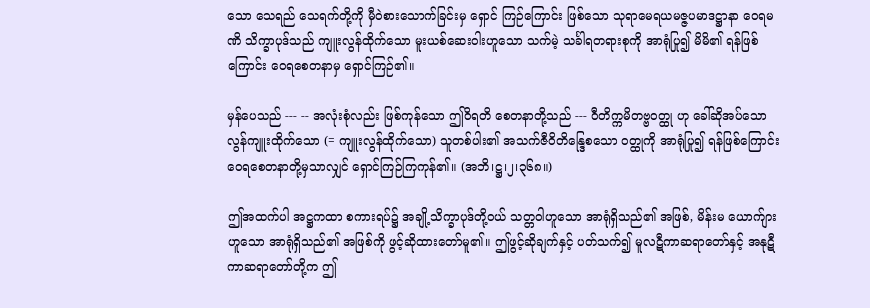သော သေရည် သေရက်တို့ကို မှီဝဲစားသောက်ခြင်းမှ ရှောင် ကြဉ်ကြောင်း ဖြစ်သော သုရာမေရယမဇ္ဇပမာဒဋ္ဌာနာ ဝေရမဏိ သိက္ခာပုဒ်သည် ကျူးလွန်ထိုက်သော မူးယစ်ဆေးဝါးဟူသော သက်မဲ့ သင်္ခါရတရားစုကို အာရုံပြု၍ မိမိ၏ ရန်ဖြစ်ကြောင်း ဝေရစေတနာမှ ရှောင်ကြဉ်၏။

မှန်ပေသည် --- -- အလုံးစုံလည်း ဖြစ်ကုန်သော ဤဝိရတိ စေတနာတို့သည် --- ဝီတိက္ကမိတဗ္ဗဝတ္ထု ဟု ခေါ်ဆိုအပ်သော လွန်ကျူးထိုက်သော (= ကျူးလွန်ထိုက်သော) သူတစ်ပါး၏ အသက်ဇီဝိတိန္ဒြေစသော ဝတ္ထုကို အာရုံပြု၍ ရန်ဖြစ်ကြောင်း ဝေရစေတနာတို့မှသာလျှင် ရှောင်ကြဉ်ကြကုန်၏။ (အဘိ၊ဋ္ဌ၊၂၊၃၆၈။)

ဤအထက်ပါ အဋ္ဌကထာ စကားရပ်၌ အချို့သိက္ခာပုဒ်တို့ဝယ် သတ္တဝါဟူသော အာရုံရှိသည်၏ အဖြစ်, မိန်းမ ယောက်ျားဟူသော အာရုံရှိသည်၏ အဖြစ်ကို ဖွင့်ဆိုထားတော်မူ၏။ ဤဖွင့်ဆိုချက်နှင့် ပတ်သက်၍ မူလဋီကာဆရာတော်နှင့် အနုဋီကာဆရာတော်တို့က ဤ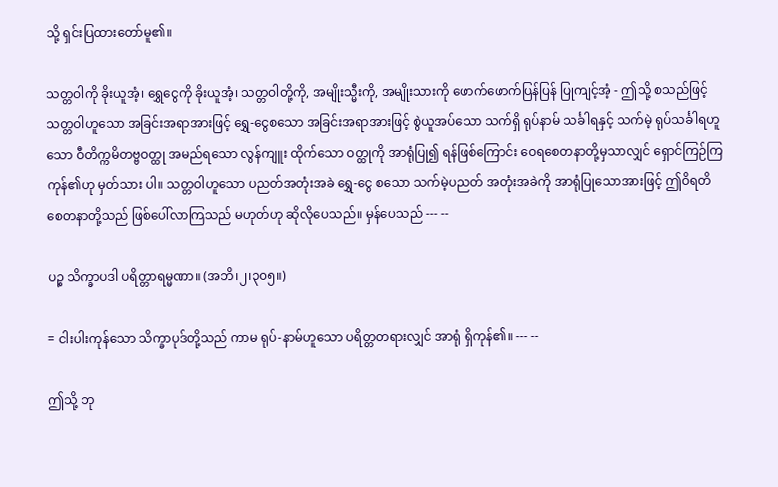သို့ ရှင်းပြထားတော်မူ၏။

သတ္တဝါကို ခိုးယူအံ့၊ ရွှေငွေကို ခိုးယူအံ့၊ သတ္တဝါတို့ကို, အမျိုးသ္မီးကို, အမျိုးသားကို ဖောက်ဖောက်ပြန်ပြန် ပြုကျင့်အံ့ - ဤသို့ စသည်ဖြင့် သတ္တဝါဟူသော အခြင်းအရာအားဖြင့် ရွှေ-ငွေစသော အခြင်းအရာအားဖြင့် စွဲယူအပ်သော သက်ရှိ ရုပ်နာမ် သင်္ခါရနှင့် သက်မဲ့ ရုပ်သင်္ခါရဟူသော ဝီတိက္ကမိတဗ္ဗဝတ္ထု အမည်ရသော လွန်ကျူး ထိုက်သော ဝတ္ထုကို အာရုံပြု၍ ရန်ဖြစ်ကြောင်း ဝေရစေတနာတို့မှသာလျှင် ရှောင်ကြဉ်ကြကုန်၏ဟု မှတ်သား ပါ။ သတ္တဝါဟူသော ပညတ်အတုံးအခဲ ရွှေ-ငွေ စသော သက်မဲ့ပညတ် အတုံးအခဲကို အာရုံပြုသောအားဖြင့် ဤဝိရတိစေတနာတို့သည် ဖြစ်ပေါ်လာကြသည် မဟုတ်ဟု ဆိုလိုပေသည်။ မှန်ပေသည် --- --

ပဉ္စ သိက္ခာပဒါ ပရိတ္တာရမ္မဏာ။ (အဘိ၊၂၊၃၀၅။)

= ငါးပါးကုန်သော သိက္ခာပုဒ်တို့သည် ကာမ ရုပ်-နာမ်ဟူသော ပရိတ္တတရားလျှင် အာရုံ ရှိကုန်၏။ --- --

ဤသို့ ဘု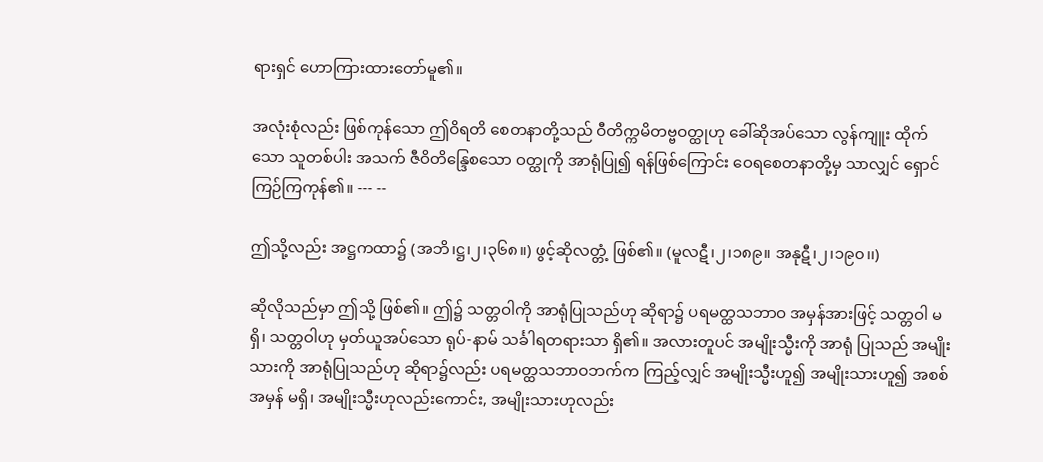ရားရှင် ဟောကြားထားတော်မူ၏။

အလုံးစုံလည်း ဖြစ်ကုန်သော ဤဝိရတိ စေတနာတို့သည် ဝီတိက္ကမိတဗ္ဗဝတ္ထုဟု ခေါ်ဆိုအပ်သော လွန်ကျူး ထိုက်သော သူတစ်ပါး အသက် ဇီဝိတိန္ဒြေစသော ဝတ္ထုကို အာရုံပြု၍ ရန်ဖြစ်ကြောင်း ဝေရစေတနာတို့မှ သာလျှင် ရှောင်ကြဉ်ကြကုန်၏။ --- --

ဤသို့လည်း အဋ္ဌကထာ၌ (အဘိ၊ဋ္ဌ၊၂၊၃၆၈။) ဖွင့်ဆိုလတ္တံ့ ဖြစ်၏။ (မူလဋီ၊၂၊၁၈၉။ အနုဋီ၊၂၊၁၉၀၊၊)

ဆိုလိုသည်မှာ ဤသို့ ဖြစ်၏။ ဤ၌ သတ္တဝါကို အာရုံပြုသည်ဟု ဆိုရာ၌ ပရမတ္ထသဘာဝ အမှန်အားဖြင့် သတ္တဝါ မရှိ၊ သတ္တဝါဟု မှတ်ယူအပ်သော ရုပ်-နာမ် သင်္ခါရတရားသာ ရှိ၏။ အလားတူပင် အမျိုးသ္မီးကို အာရုံ ပြုသည် အမျိုးသားကို အာရုံပြုသည်ဟု ဆိုရာ၌လည်း ပရမတ္ထသဘာဝဘက်က ကြည့်လျှင် အမျိုးသ္မီးဟူ၍ အမျိုးသားဟူ၍ အစစ်အမှန် မရှိ၊ အမျိုးသ္မီးဟုလည်းကောင်း, အမျိုးသားဟုလည်း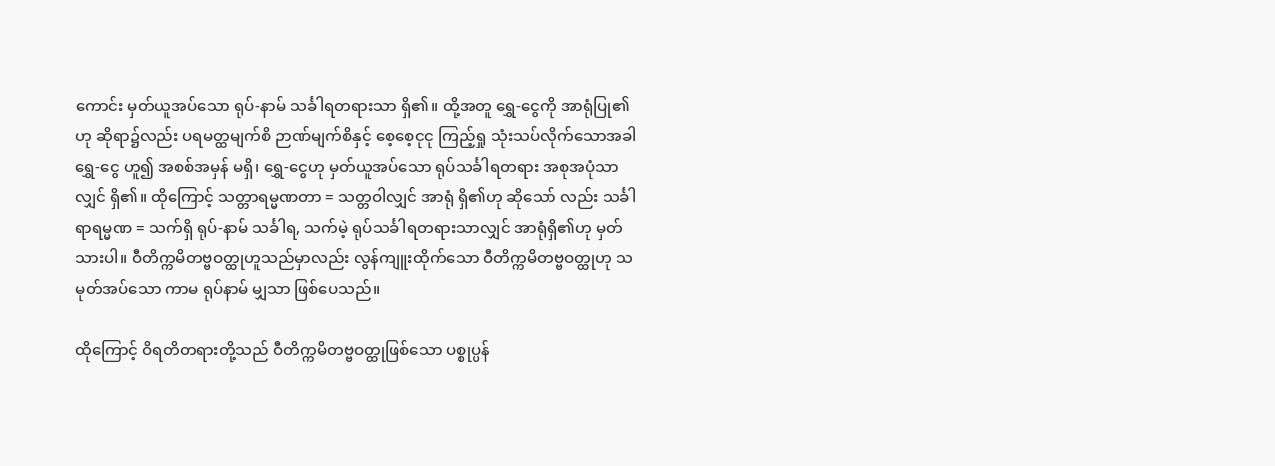ကောင်း မှတ်ယူအပ်သော ရုပ်-နာမ် သင်္ခါရတရားသာ ရှိ၏။ ထို့အတူ ရွှေ-ငွေကို အာရုံပြု၏ဟု ဆိုရာ၌လည်း ပရမတ္ထမျက်စိ ဉာဏ်မျက်စိနှင့် စေ့စေ့ငုငု ကြည့်ရှု သုံးသပ်လိုက်သောအခါ ရွှေ-ငွေ ဟူ၍ အစစ်အမှန် မရှိ၊ ရွှေ-ငွေဟု မှတ်ယူအပ်သော ရုပ်သင်္ခါရတရား အစုအပုံသာလျှင် ရှိ၏။ ထိုကြောင့် သတ္တာရမ္မဏတာ = သတ္တဝါလျှင် အာရုံ ရှိ၏ဟု ဆိုသော် လည်း သင်္ခါရာရမ္မဏ = သက်ရှိ ရုပ်-နာမ် သင်္ခါရ, သက်မဲ့ ရုပ်သင်္ခါရတရားသာလျှင် အာရုံရှိ၏ဟု မှတ်သားပါ။ ဝီတိက္ကမိတဗ္ဗဝတ္ထုဟူသည်မှာလည်း လွန်ကျူးထိုက်သော ဝီတိက္ကမိတဗ္ဗဝတ္ထုဟု သမုတ်အပ်သော ကာမ ရုပ်နာမ် မျှသာ ဖြစ်ပေသည်။

ထိုကြောင့် ဝိရတိတရားတို့သည် ဝီတိက္ကမိတဗ္ဗဝတ္ထုဖြစ်သော ပစ္စုပ္ပန်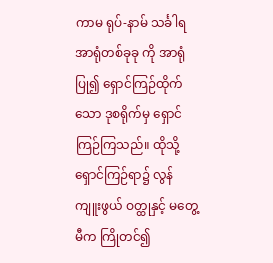ကာမ ရုပ်-နာမ် သင်္ခါရ အာရုံတစ်ခုခု ကို အာရုံပြု၍ ရှောင်ကြဉ်ထိုက်သော ဒုစရိုက်မှ ရှောင်ကြဉ်ကြသည်။ ထိုသို့ ရှောင်ကြဉ်ရာ၌ လွန်ကျူးဖွယ် ဝတ္ထုနှင့် မတွေ့မီက ကြိုတင်၍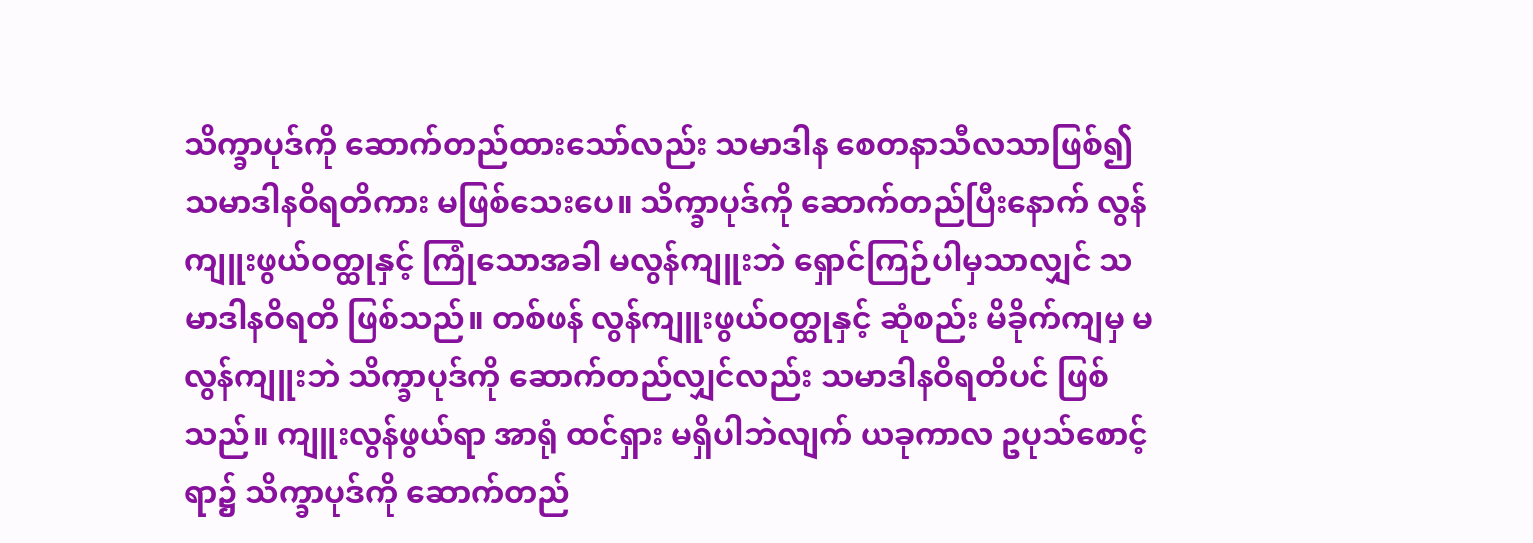သိက္ခာပုဒ်ကို ဆောက်တည်ထားသော်လည်း သမာဒါန စေတနာသီလသာဖြစ်၍ သမာဒါနဝိရတိကား မဖြစ်သေးပေ။ သိက္ခာပုဒ်ကို ဆောက်တည်ပြီးနောက် လွန်ကျူးဖွယ်ဝတ္ထုနှင့် ကြုံသောအခါ မလွန်ကျူးဘဲ ရှောင်ကြဉ်ပါမှသာလျှင် သမာဒါနဝိရတိ ဖြစ်သည်။ တစ်ဖန် လွန်ကျူးဖွယ်ဝတ္ထုနှင့် ဆုံစည်း မိခိုက်ကျမှ မလွန်ကျူးဘဲ သိက္ခာပုဒ်ကို ဆောက်တည်လျှင်လည်း သမာဒါနဝိရတိပင် ဖြစ်သည်။ ကျူးလွန်ဖွယ်ရာ အာရုံ ထင်ရှား မရှိပါဘဲလျက် ယခုကာလ ဥပုသ်စောင့်ရာ၌ သိက္ခာပုဒ်ကို ဆောက်တည်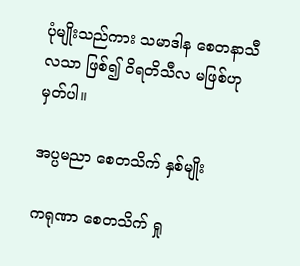ပုံမျိုးသည်ကား သမာဒါန စေတနာသီလသာ ဖြစ်၍ ဝိရတိသီလ မဖြစ်ဟု မှတ်ပါ။

အပ္ပမညာ စေတသိက် နှစ်မျိုး

ကရုဏာ စေတသိက် ရှု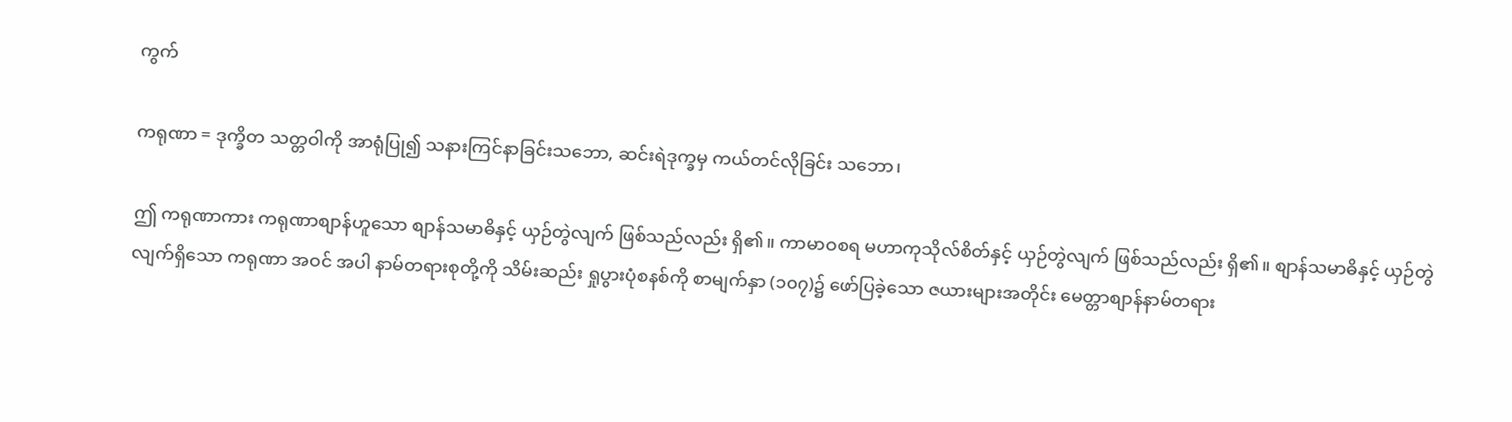ကွက်

ကရုဏာ = ဒုက္ခိတ သတ္တဝါကို အာရုံပြု၍ သနားကြင်နာခြင်းသဘော, ဆင်းရဲဒုက္ခမှ ကယ်တင်လိုခြင်း သဘော၊

ဤ ကရုဏာကား ကရုဏာစျာန်ဟူသော စျာန်သမာဓိနှင့် ယှဉ်တွဲလျက် ဖြစ်သည်လည်း ရှိ၏။ ကာမာဝစရ မဟာကုသိုလ်စိတ်နှင့် ယှဉ်တွဲလျက် ဖြစ်သည်လည်း ရှိ၏။ စျာန်သမာဓိနှင့် ယှဉ်တွဲလျက်ရှိသော ကရုဏာ အဝင် အပါ နာမ်တရားစုတို့ကို သိမ်းဆည်း ရှုပွားပုံစနစ်ကို စာမျက်နှာ (၁၀၇)၌ ဖော်ပြခဲ့သော ဇယားများအတိုင်း မေတ္တာစျာန်နာမ်တရား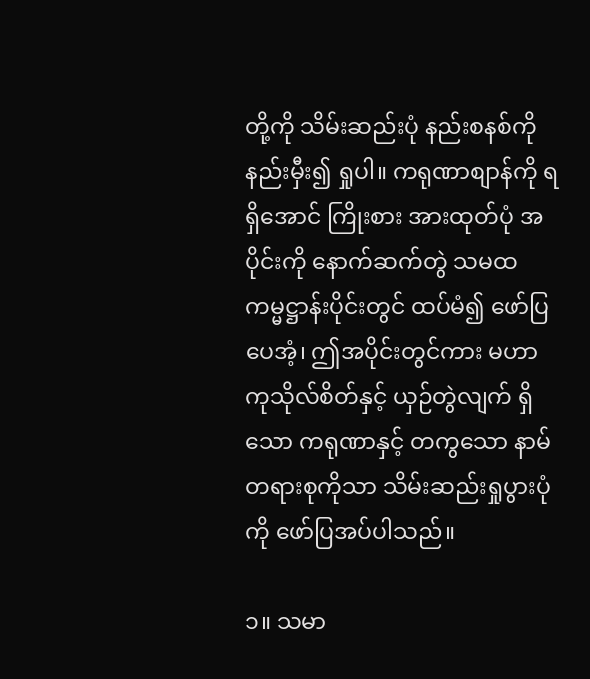တို့ကို သိမ်းဆည်းပုံ နည်းစနစ်ကို နည်းမှီး၍ ရှုပါ။ ကရုဏာစျာန်ကို ရရှိအောင် ကြိုးစား အားထုတ်ပုံ အပိုင်းကို နောက်ဆက်တွဲ သမထကမ္မဋ္ဌာန်းပိုင်းတွင် ထပ်မံ၍ ဖော်ပြပေအံ့၊ ဤအပိုင်းတွင်ကား မဟာကုသိုလ်စိတ်နှင့် ယှဉ်တွဲလျက် ရှိသော ကရုဏာနှင့် တကွသော နာမ်တရားစုကိုသာ သိမ်းဆည်းရှုပွားပုံကို ဖော်ပြအပ်ပါသည်။

၁။ သမာ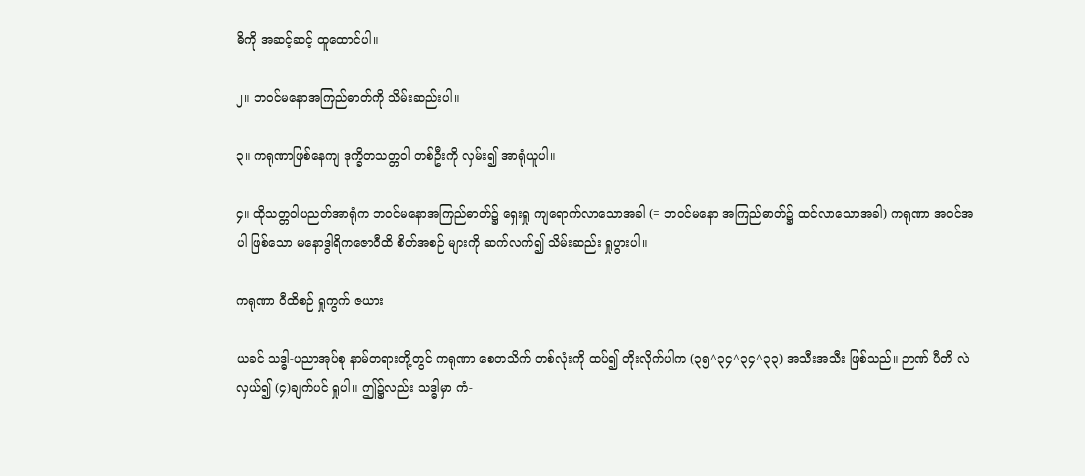ဓိကို အဆင့်ဆင့် ထူထောင်ပါ။

၂။ ဘဝင်မနောအကြည်ဓာတ်ကို သိမ်းဆည်းပါ။

၃။ ကရုဏာဖြစ်နေကျ ဒုက္ခိတသတ္တဝါ တစ်ဦးကို လှမ်း၍ အာရုံယူပါ။

၄။ ထိုသတ္တဝါပညတ်အာရုံက ဘဝင်မနောအကြည်ဓာတ်၌ ရှေးရှု ကျရောက်လာသောအခါ (= ဘဝင်မနော အကြည်ဓာတ်၌ ထင်လာသောအခါ) ကရုဏာ အဝင်အပါ ဖြစ်သော မနောဒွါရိကဇောဝီထိ စိတ်အစဉ် များကို ဆက်လက်၍ သိမ်းဆည်း ရှုပွားပါ။

ကရုဏာ ဝီထိစဉ် ရှုကွက် ဇယား

ယခင် သဒ္ဓါ-ပညာအုပ်စု နာမ်တရားတို့တွင် ကရုဏာ စေတသိက် တစ်လုံးကို ထပ်၍ တိုးလိုက်ပါက (၃၅^၃၄^၃၄^၃၃) အသီးအသီး ဖြစ်သည်။ ဉာဏ် ပီတိ လဲလှယ်၍ (၄)ချက်ပင် ရှုပါ။ ဤ၌လည်း သဒ္ဓါမှာ ကံ-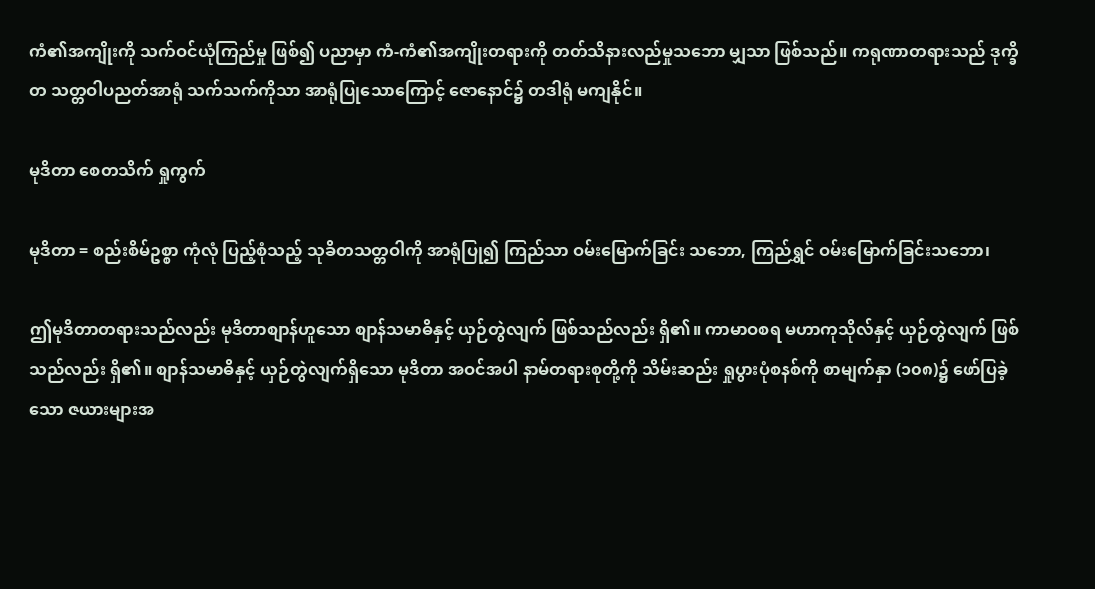ကံ၏အကျိုးကို သက်ဝင်ယုံကြည်မှု ဖြစ်၍ ပညာမှာ ကံ-ကံ၏အကျိုးတရားကို တတ်သိနားလည်မှုသဘော မျှသာ ဖြစ်သည်။ ကရုဏာတရားသည် ဒုက္ခိတ သတ္တဝါပညတ်အာရုံ သက်သက်ကိုသာ အာရုံပြုသောကြောင့် ဇောနောင်၌ တဒါရုံ မကျနိုင်။

မုဒိတာ စေတသိက် ရှုကွက်

မုဒိတာ = စည်းစိမ်ဥစ္စာ ကုံလုံ ပြည့်စုံသည့် သုခိတသတ္တဝါကို အာရုံပြု၍ ကြည်သာ ဝမ်းမြောက်ခြင်း သဘော, ကြည်ရွှင် ဝမ်းမြောက်ခြင်းသဘော၊

ဤမုဒိတာတရားသည်လည်း မုဒိတာစျာန်ဟူသော စျာန်သမာဓိနှင့် ယှဉ်တွဲလျက် ဖြစ်သည်လည်း ရှိ၏။ ကာမာဝစရ မဟာကုသိုလ်နှင့် ယှဉ်တွဲလျက် ဖြစ်သည်လည်း ရှိ၏။ စျာန်သမာဓိနှင့် ယှဉ်တွဲလျက်ရှိသော မုဒိတာ အဝင်အပါ နာမ်တရားစုတို့ကို သိမ်းဆည်း ရှုပွားပုံစနစ်ကို စာမျက်နှာ (၁၀၈)၌ ဖော်ပြခဲ့သော ဇယားများအ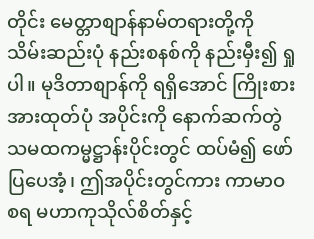တိုင်း မေတ္တာစျာန်နာမ်တရားတို့ကို သိမ်းဆည်းပုံ နည်းစနစ်ကို နည်းမှီး၍ ရှုပါ။ မုဒိတာစျာန်ကို ရရှိအောင် ကြိုးစား အားထုတ်ပုံ အပိုင်းကို နောက်ဆက်တွဲ သမထကမ္မဋ္ဌာန်းပိုင်းတွင် ထပ်မံ၍ ဖော်ပြပေအံ့၊ ဤအပိုင်းတွင်ကား ကာမာဝစရ မဟာကုသိုလ်စိတ်နှင့်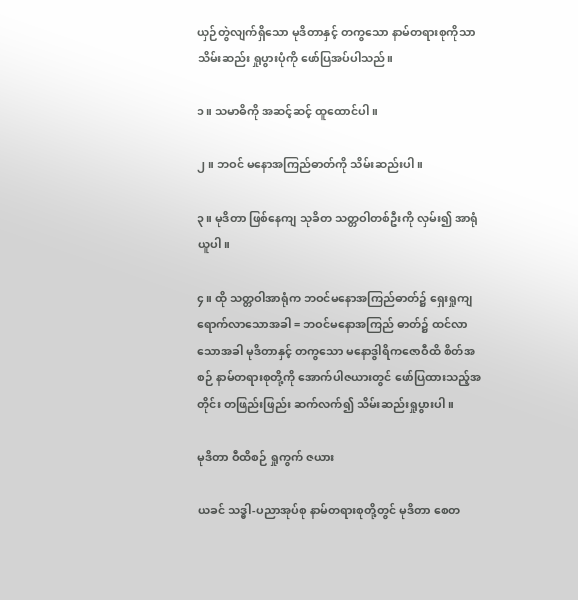ယှဉ်တွဲလျက်ရှိသော မုဒိတာနှင့် တကွသော နာမ်တရားစုကိုသာ သိမ်းဆည်း ရှုပွားပုံကို ဖော်ပြအပ်ပါသည်။

၁။ သမာဓိကို အဆင့်ဆင့် ထူထောင်ပါ။

၂။ ဘဝင် မနောအကြည်ဓာတ်ကို သိမ်းဆည်းပါ။

၃။ မုဒိတာ ဖြစ်နေကျ သုခိတ သတ္တဝါတစ်ဦးကို လှမ်း၍ အာရုံယူပါ။

၄။ ထို သတ္တဝါအာရုံက ဘဝင်မနောအကြည်ဓာတ်၌ ရှေးရှုကျရောက်လာသောအခါ = ဘဝင်မနောအကြည် ဓာတ်၌ ထင်လာသောအခါ မုဒိတာနှင့် တကွသော မနောဒွါရိကဇောဝီထိ စိတ်အစဉ် နာမ်တရားစုတို့ကို အောက်ပါဇယားတွင် ဖော်ပြထားသည့်အတိုင်း တဖြည်းဖြည်း ဆက်လက်၍ သိမ်းဆည်းရှုပွားပါ။

မုဒိတာ ဝီထိစဉ် ရှုကွက် ဇယား

ယခင် သဒ္ဓါ-ပညာအုပ်စု နာမ်တရားစုတို့တွင် မုဒိတာ စေတ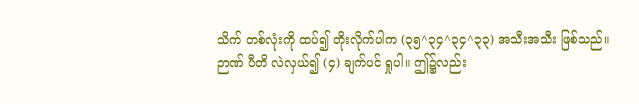သိက် တစ်လုံးကို ထပ်၍ တိုးလိုက်ပါက (၃၅^၃၄^၃၄^၃၃) အသီးအသီး ဖြစ်သည်။ ဉာဏ် ပီတိ လဲလှယ်၍ (၄) ချက်ပင် ရှုပါ။ ဤ၌လည်း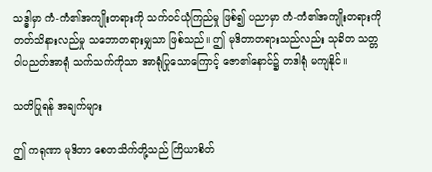သဒ္ဓါမှာ ကံ-ကံ၏အကျိုးတရားကို သက်ဝင်ယုံကြည်မှု ဖြစ်၍ ပညာမှာ ကံ-ကံ၏အကျိုးတရားကို တတ်သိနားလည်မှု သဘောတရားမျှသာ ဖြစ်သည်။ ဤ မုဒိတာတရားသည်လည်း သုခိတ သတ္တဝါပညတ်အာရုံ သက်သက်ကိုသာ အာရုံပြုသောကြောင့် ဇော၏နောင်၌ တဒါရုံ မကျနိုင်။

သတိပြုရန် အချက်များ

ဤ ကရုဏာ မုဒိတာ စေတသိက်တို့သည် ကြိယာစိတ်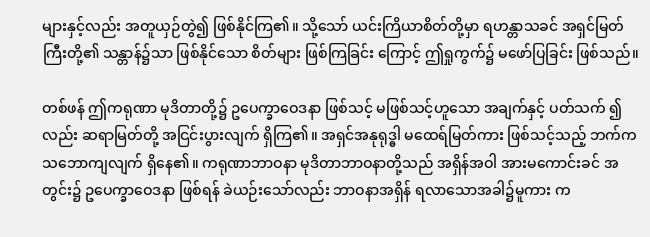များနှင့်လည်း အတူယှဉ်တွဲ၍ ဖြစ်နိုင်ကြ၏။ သို့သော် ယင်းကြိယာစိတ်တို့မှာ ရဟန္တာသခင် အရှင်မြတ်ကြီးတို့၏ သန္တာန်၌သာ ဖြစ်နိုင်သော စိတ်များ ဖြစ်ကြခြင်း ကြောင့် ဤရှုကွက်၌ မဖော်ပြခြင်း ဖြစ်သည်။

တစ်ဖန် ဤကရုဏာ မုဒိတာတို့၌ ဥပေက္ခာဝေဒနာ ဖြစ်သင့် မဖြစ်သင့်ဟူသော အချက်နှင့် ပတ်သက် ၍လည်း ဆရာမြတ်တို့ အငြင်းပွားလျက် ရှိကြ၏။ အရှင်အနုရုဒ္ဓါ မထေရ်မြတ်ကား ဖြစ်သင့်သည့် ဘက်က သဘောကျလျက် ရှိနေ၏။ ကရုဏာဘာဝနာ မုဒိတာဘာဝနာတို့သည် အရှိန်အဝါ အားမကောင်းခင် အတွင်း၌ ဥပေက္ခာဝေဒနာ ဖြစ်ရန် ခဲယဉ်းသော်လည်း ဘာဝနာအရှိန် ရလာသောအခါ၌မူကား က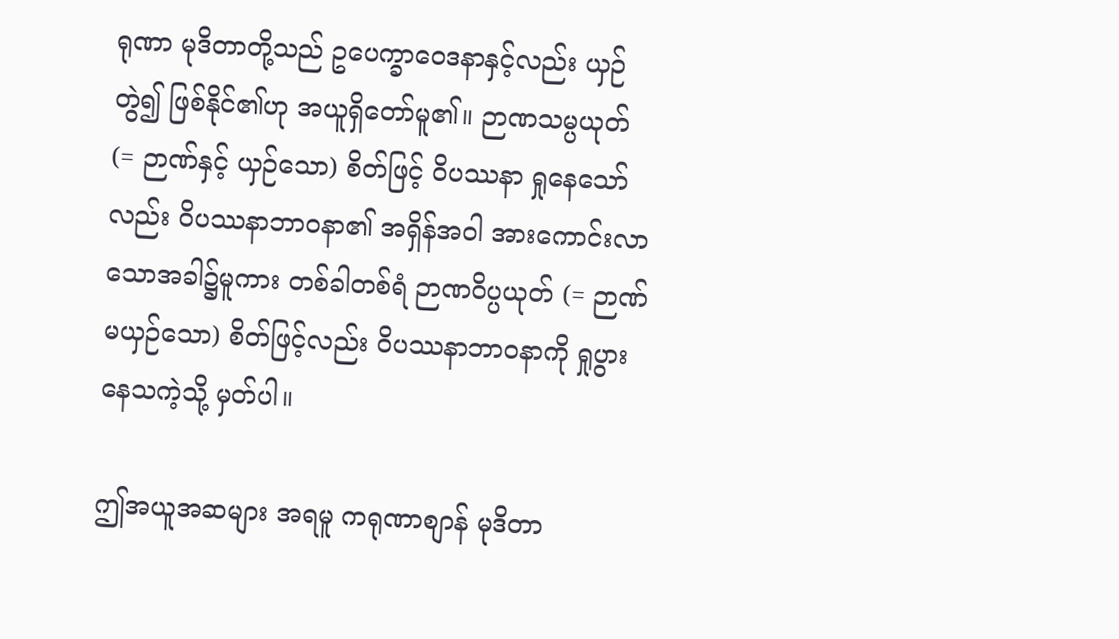ရုဏာ မုဒိတာတို့သည် ဥပေက္ခာဝေဒနာနှင့်လည်း ယှဉ်တွဲ၍ ဖြစ်နိုင်၏ဟု အယူရှိတော်မူ၏။ ဉာဏသမ္ပယုတ် (= ဉာဏ်နှင့် ယှဉ်သော) စိတ်ဖြင့် ဝိပဿနာ ရှုနေသော်လည်း ဝိပဿနာဘာဝနာ၏ အရှိန်အဝါ အားကောင်းလာသောအခါ၌မူကား တစ်ခါတစ်ရံ ဉာဏဝိပ္ပယုတ် (= ဉာဏ်မယှဉ်သော) စိတ်ဖြင့်လည်း ဝိပဿနာဘာဝနာကို ရှုပွားနေသကဲ့သို့ မှတ်ပါ။

ဤအယူအဆများ အရမူ ကရုဏာစျာန် မုဒိတာ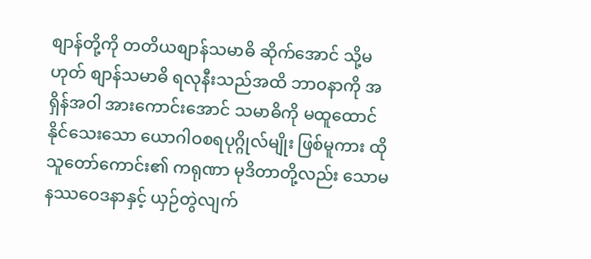စျာန်တို့ကို တတိယစျာန်သမာဓိ ဆိုက်အောင် သို့မဟုတ် စျာန်သမာဓိ ရလုနီးသည်အထိ ဘာဝနာကို အရှိန်အဝါ အားကောင်းအောင် သမာဓိကို မထူထောင်နိုင်သေးသော ယောဂါဝစရပုဂ္ဂိုလ်မျိုး ဖြစ်မူကား ထိုသူတော်ကောင်း၏ ကရုဏာ မုဒိတာတို့လည်း သောမနဿဝေဒနာနှင့် ယှဉ်တွဲလျက်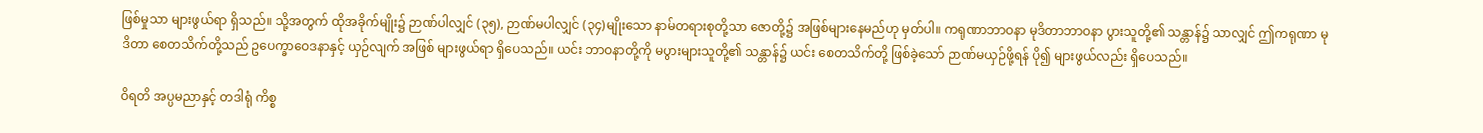ဖြစ်မှုသာ များဖွယ်ရာ ရှိသည်။ သို့အတွက် ထိုအခိုက်မျိုး၌ ဉာဏ်ပါလျှင် (၃၅), ဉာဏ်မပါလျှင် (၃၄)မျိုးသော နာမ်တရားစုတို့သာ ဇောတို့၌ အဖြစ်များနေမည်ဟု မှတ်ပါ။ ကရုဏာဘာဝနာ မုဒိတာဘာဝနာ ပွားသူတို့၏ သန္တာန်၌ သာလျှင် ဤကရုဏာ မုဒိတာ စေတသိက်တို့သည် ဥပေက္ခာဝေဒနာနှင့် ယှဉ်လျက် အဖြစ် များဖွယ်ရာ ရှိပေသည်။ ယင်း ဘာဝနာတို့ကို မပွားများသူတို့၏ သန္တာန်၌ ယင်း စေတသိက်တို့ ဖြစ်ခဲ့သော် ဉာဏ်မယှဉ်ဖို့ရန် ပို၍ များဖွယ်လည်း ရှိပေသည်။

ဝိရတိ အပ္ပမညာနှင့် တဒါရုံ ကိစ္စ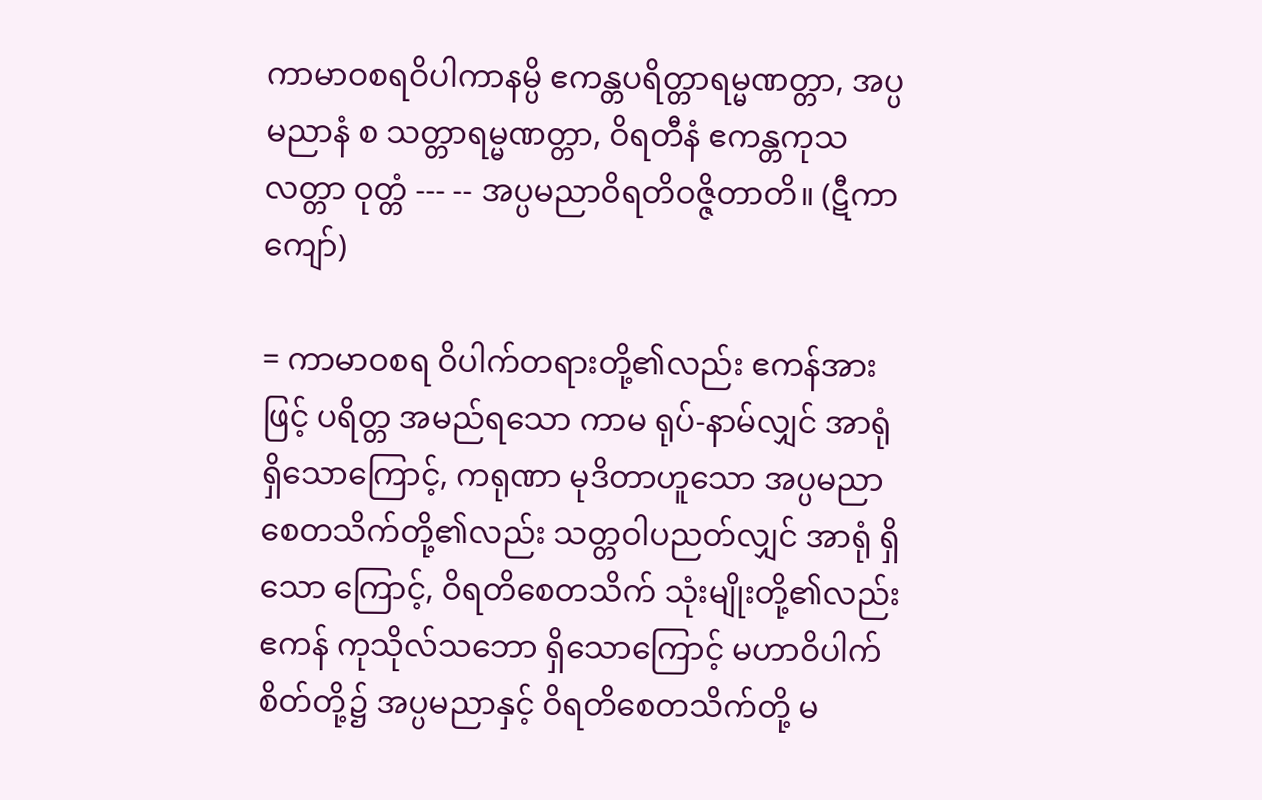ကာမာဝစရဝိပါကာနမ္ပိ ဧကန္တပရိတ္တာရမ္မဏတ္တာ, အပ္ပမညာနံ စ သတ္တာရမ္မဏတ္တာ, ဝိရတီနံ ဧကန္တကုသလတ္တာ ဝုတ္တံ --- -- အပ္ပမညာဝိရတိဝဇ္ဇိတာတိ။ (ဋီကာကျော်)

= ကာမာဝစရ ဝိပါက်တရားတို့၏လည်း ဧကန်အားဖြင့် ပရိတ္တ အမည်ရသော ကာမ ရုပ်-နာမ်လျှင် အာရုံ ရှိသောကြောင့်, ကရုဏာ မုဒိတာဟူသော အပ္ပမညာ စေတသိက်တို့၏လည်း သတ္တဝါပညတ်လျှင် အာရုံ ရှိသော ကြောင့်, ဝိရတိစေတသိက် သုံးမျိုးတို့၏လည်း ဧကန် ကုသိုလ်သဘော ရှိသောကြောင့် မဟာဝိပါက်စိတ်တို့၌ အပ္ပမညာနှင့် ဝိရတိစေတသိက်တို့ မ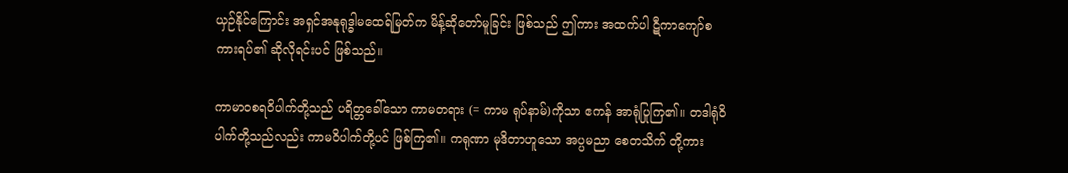ယှဉ်နိုင်ကြောင်း အရှင်အနုရုဒ္ဓါမထေရ်မြတ်က မိန့်ဆိုတော်မူခြင်း ဖြစ်သည် ဤကား အထက်ပါ ဋီကာကျော်စကားရပ်၏ ဆိုလိုရင်းပင် ဖြစ်သည်။

ကာမာဝစရဝိပါက်တို့သည် ပရိတ္တခေါ်သော ကာမတရား (= ကာမ ရုပ်နာမ်)ကိုသာ ဧကန် အာရုံပြုကြ၏။ တဒါရုံဝိပါက်တို့သည်လည်း ကာမဝိပါက်တို့ပင် ဖြစ်ကြ၏။ ကရုဏာ မုဒိတာဟူသော အပ္ပမညာ စေတသိက် တို့ကား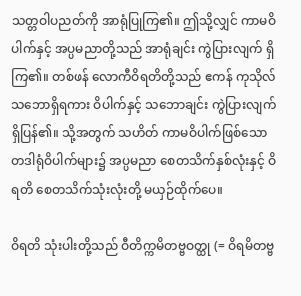သတ္တဝါပညတ်ကို အာရုံပြုကြ၏။ ဤသို့လျှင် ကာမဝိပါက်နှင့် အပ္ပမညာတို့သည် အာရုံချင်း ကွဲပြားလျက် ရှိကြ၏။ တစ်ဖန် လောကီဝိရတိတို့သည် ဧကန် ကုသိုလ်သဘောရှိရကား ဝိပါက်နှင့် သဘောချင်း ကွဲပြားလျက် ရှိပြန်၏။ သို့အတွက် သဟိတ် ကာမဝိပါက်ဖြစ်သော တဒါရုံဝိပါက်များ၌ အပ္ပမညာ စေတသိက်နှစ်လုံးနှင့် ဝိရတိ စေတသိက်သုံးလုံးတို့ မယှဉ်ထိုက်ပေ။

ဝိရတိ သုံးပါးတို့သည် ဝီတိက္ကမိတဗ္ဗဝတ္ထု (= ဝိရမိတဗ္ဗ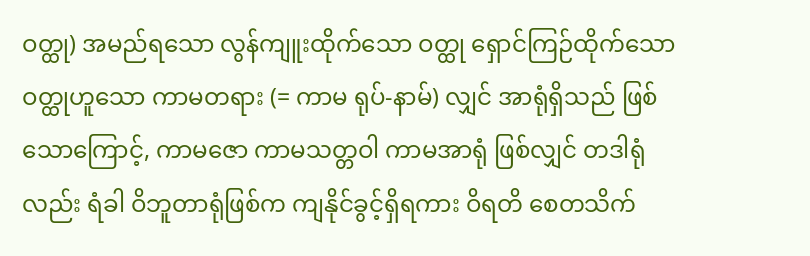ဝတ္ထု) အမည်ရသော လွန်ကျူးထိုက်သော ဝတ္ထု ရှောင်ကြဉ်ထိုက်သော ဝတ္ထုဟူသော ကာမတရား (= ကာမ ရုပ်-နာမ်) လျှင် အာရုံရှိသည် ဖြစ်သောကြောင့်, ကာမဇော ကာမသတ္တဝါ ကာမအာရုံ ဖြစ်လျှင် တဒါရုံလည်း ရံခါ ဝိဘူတာရုံဖြစ်က ကျနိုင်ခွင့်ရှိရကား ဝိရတိ စေတသိက်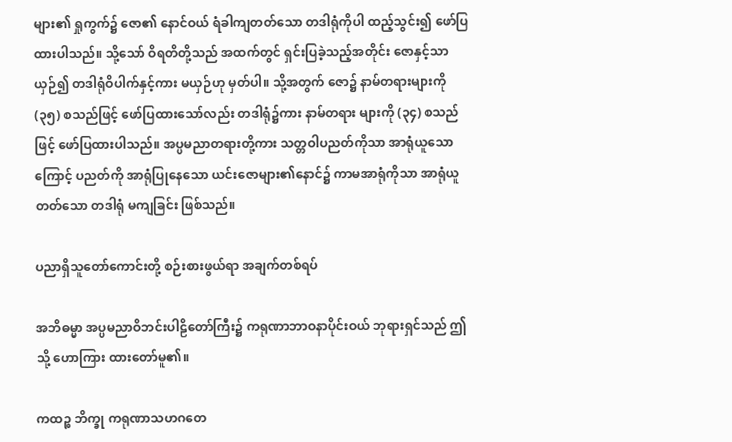များ၏ ရှုကွက်၌ ဇော၏ နောင်ဝယ် ရံခါကျတတ်သော တဒါရုံကိုပါ ထည့်သွင်း၍ ဖော်ပြထားပါသည်။ သို့သော် ဝိရတိတို့သည် အထက်တွင် ရှင်းပြခဲ့သည့်အတိုင်း ဇောနှင့်သာယှဉ်၍ တဒါရုံဝိပါက်နှင့်ကား မယှဉ်ဟု မှတ်ပါ။ သို့အတွက် ဇော၌ နာမ်တရားများကို (၃၅) စသည်ဖြင့် ဖော်ပြထားသော်လည်း တဒါရုံ၌ကား နာမ်တရား များကို (၃၄) စသည်ဖြင့် ဖော်ပြထားပါသည်။ အပ္ပမညာတရားတို့ကား သတ္တဝါပညတ်ကိုသာ အာရုံယူသော ကြောင့် ပညတ်ကို အာရုံပြုနေသော ယင်းဇောများ၏နောင်၌ ကာမအာရုံကိုသာ အာရုံယူတတ်သော တဒါရုံ မကျခြင်း ဖြစ်သည်။

ပညာရှိသူတော်ကောင်းတို့ စဉ်းစားဖွယ်ရာ အချက်တစ်ရပ်

အဘိဓမ္မာ အပ္ပမညာဝိဘင်းပါဠိတော်ကြီး၌ ကရုဏာဘာဝနာပိုင်းဝယ် ဘုရားရှင်သည် ဤသို့ ဟောကြား ထားတော်မူ၏။

ကထဉ္စ ဘိက္ခု ကရုဏာသဟဂတေ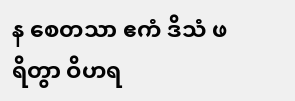န စေတသာ ဧကံ ဒိသံ ဖရိတွာ ဝိဟရ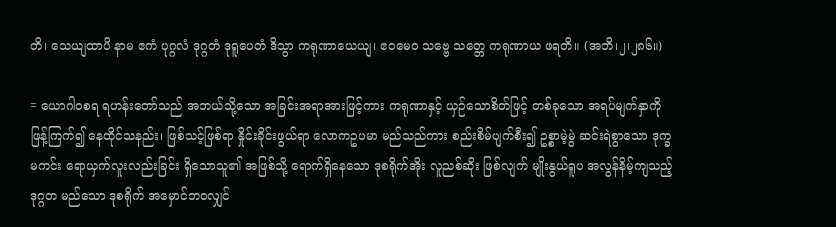တိ၊ သေယျထာပိ နာမ ဧကံ ပုဂ္ဂလံ ဒုဂ္ဂတံ ဒုရူပေတံ ဒိသွာ ကရုဏာယေယျ၊ ဧဝမေဝ သဗ္ဗေ သတ္တေ ကရုဏာယ ဖရတိ။ (အဘိ၊၂၊၂၈၆။)

= ယောဂါဝစရ ရဟန်းတော်သည် အဘယ်သို့သော အခြင်းအရာအားဖြင့်ကား ကရုဏာနှင့် ယှဉ်သောစိတ်ဖြင့် တစ်ခုသော အရပ်မျက်နှာကို ဖြန့်ကြက်၍ နေထိုင်သနည်း၊ ဖြစ်သင့်ဖြစ်ရာ နှိုင်းခိုင်းဖွယ်ရာ လောကဥပမာ မည်သည်ကား စည်းစိမ်ပျက်စီး၍ ဥစ္စာမဲ့မွဲ ဆင်းရဲစွာသော ဒုက္ခမကင်း ရောယှက်လူးလည်းခြင်း ရှိသောသူ၏ အဖြစ်သို့ ရောက်ရှိနေသော ဒုစရိုက်အိုး လူညစ်ဆိုး ဖြစ်လျက် မျိုးနွယ်ရူပ အလွန်နိမ့်ကျသည့် ဒုဂ္ဂတ မည်သော ဒုစရိုက် အမှောင်ဘဝလျှင်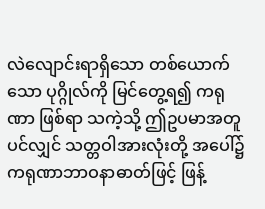လဲလျောင်းရာရှိသော တစ်ယောက်သော ပုဂ္ဂိုလ်ကို မြင်တွေ့ရ၍ ကရုဏာ ဖြစ်ရာ သကဲ့သို့ ဤဥပမာအတူပင်လျှင် သတ္တဝါအားလုံးတို့ အပေါ်၌ ကရုဏာဘာဝနာဓာတ်ဖြင့် ဖြန့်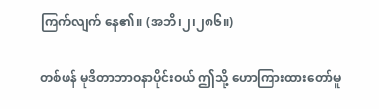ကြက်လျက် နေ၏။ (အဘိ၊၂၊၂၈၆။)

တစ်ဖန် မုဒိတာဘာဝနာပိုင်းဝယ် ဤသို့ ဟောကြားထားတော်မူ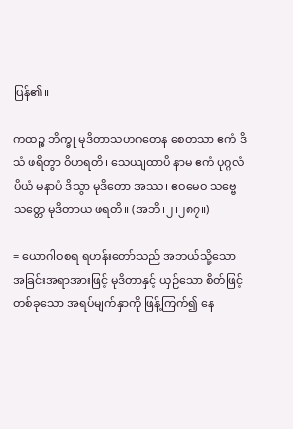ပြန်၏။

ကထဉ္စ ဘိက္ခု မုဒိတာသဟဂတေန စေတသာ ဧကံ ဒိသံ ဖရိတွာ ဝိဟရတိ၊ သေယျထာပိ နာမ ဧကံ ပုဂ္ဂလံ ပိယံ မနာပံ ဒိသွာ မုဒိတော အဿ၊ ဧဝမေဝ သဗ္ဗေ သတ္တေ မုဒိတာယ ဖရတိ။ (အဘိ၊၂၊၂၈၇။)

= ယောဂါဝစရ ရဟန်းတော်သည် အဘယ်သို့သော အခြင်းအရာအားဖြင့် မုဒိတာနှင့် ယှဉ်သော စိတ်ဖြင့် တစ်ခုသော အရပ်မျက်နှာကို ဖြန့်ကြက်၍ နေ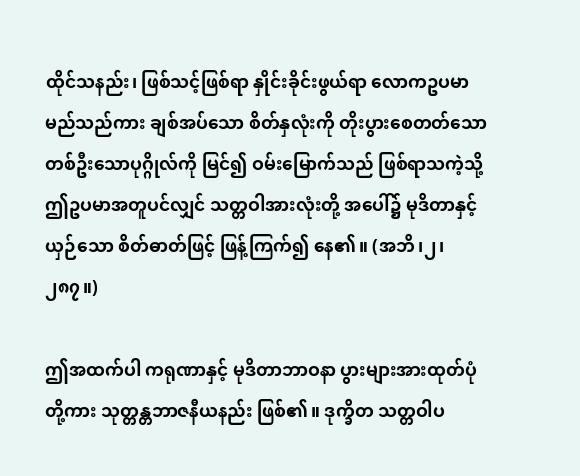ထိုင်သနည်း၊ ဖြစ်သင့်ဖြစ်ရာ နှိုင်းခိုင်းဖွယ်ရာ လောကဥပမာ မည်သည်ကား ချစ်အပ်သော စိတ်နှလုံးကို တိုးပွားစေတတ်သော တစ်ဦးသောပုဂ္ဂိုလ်ကို မြင်၍ ဝမ်းမြောက်သည် ဖြစ်ရာသကဲ့သို့ ဤဥပမာအတူပင်လျှင် သတ္တဝါအားလုံးတို့ အပေါ်၌ မုဒိတာနှင့် ယှဉ်သော စိတ်ဓာတ်ဖြင့် ဖြန့်ကြက်၍ နေ၏။ (အဘိ၊၂၊၂၈၇။)

ဤအထက်ပါ ကရုဏာနှင့် မုဒိတာဘာဝနာ ပွားများအားထုတ်ပုံတို့ကား သုတ္တန္တဘာဇနီယနည်း ဖြစ်၏။ ဒုက္ခိတ သတ္တဝါပ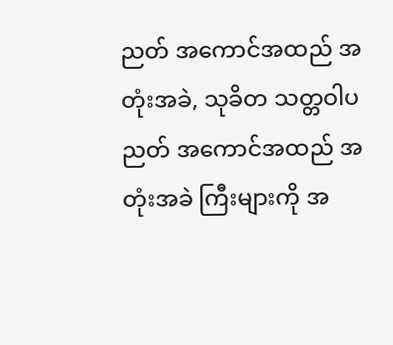ညတ် အကောင်အထည် အတုံးအခဲ, သုခိတ သတ္တဝါပညတ် အကောင်အထည် အတုံးအခဲ ကြီးများကို အ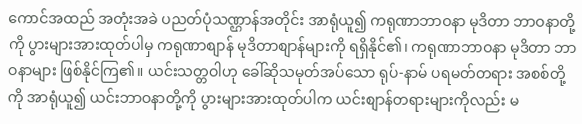ကောင်အထည် အတုံးအခဲ ပညတ်ပုံသဏ္ဌာန်အတိုင်း အာရုံယူ၍ ကရုဏာဘာဝနာ မုဒိတာ ဘာဝနာတို့ကို ပွားများအားထုတ်ပါမှ ကရုဏာစျာန် မုဒိတာစျာန်များကို ရရှိနိုင်၏၊ ကရုဏာဘာဝနာ မုဒိတာ ဘာဝနာများ ဖြစ်နိုင်ကြ၏။ ယင်းသတ္တဝါဟု ခေါ်ဆိုသမုတ်အပ်သော ရုပ်-နာမ် ပရမတ်တရား အစစ်တို့ကို အာရုံယူ၍ ယင်းဘာဝနာတို့ကို ပွားများအားထုတ်ပါက ယင်းစျာန်တရားများကိုလည်း မ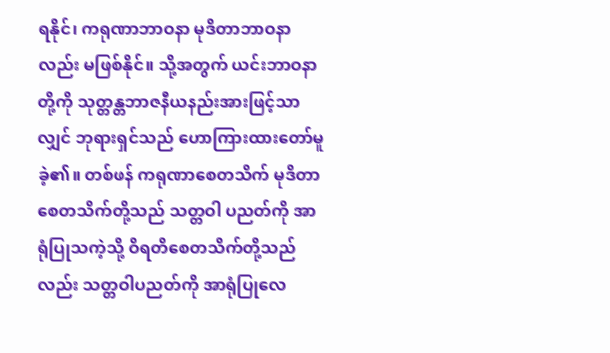ရနိုင်၊ ကရုဏာဘာဝနာ မုဒိတာဘာဝနာလည်း မဖြစ်နိုင်။ သို့အတွက် ယင်းဘာဝနာတို့ကို သုတ္တန္တဘာဇနီယနည်းအားဖြင့်သာလျှင် ဘုရားရှင်သည် ဟောကြားထားတော်မူခဲ့၏။ တစ်ဖန် ကရုဏာစေတသိက် မုဒိတာစေတသိက်တို့သည် သတ္တဝါ ပညတ်ကို အာရုံပြုသကဲ့သို့ ဝိရတိစေတသိက်တို့သည်လည်း သတ္တဝါပညတ်ကို အာရုံပြုလေ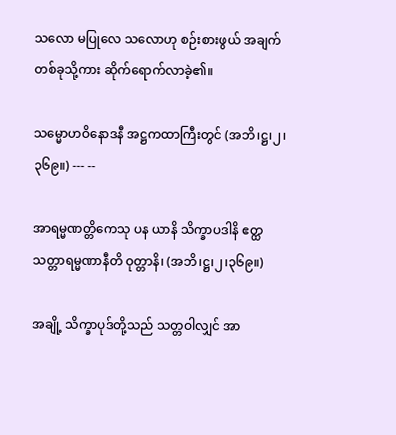သလော မပြုလေ သလောဟု စဉ်းစားဖွယ် အချက်တစ်ခုသို့ကား ဆိုက်ရောက်လာခဲ့၏။

သမ္မောဟဝိနောဒနီ အဋ္ဌကထာကြီးတွင် (အဘိ၊ဋ္ဌ၊၂၊၃၆၉။) --- --

အာရမ္မဏတ္တိကေသု ပန ယာနိ သိက္ခာပဒါနိ ဧတ္ထ သတ္တာရမ္မဏာနီတိ ဝုတ္တာနိ၊ (အဘိ၊ဋ္ဌ၊၂၊၃၆၉။)

အချို့ သိက္ခာပုဒ်တို့သည် သတ္တဝါလျှင် အာ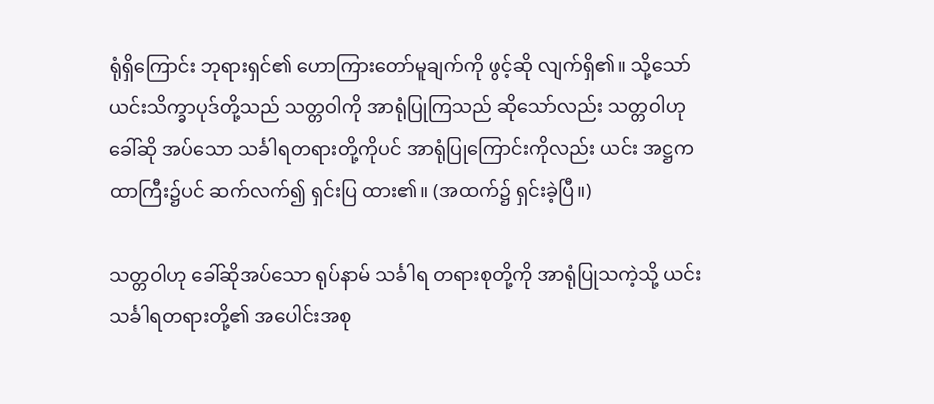ရုံရှိကြောင်း ဘုရားရှင်၏ ဟောကြားတော်မူချက်ကို ဖွင့်ဆို လျက်ရှိ၏။ သို့သော် ယင်းသိက္ခာပုဒ်တို့သည် သတ္တဝါကို အာရုံပြုကြသည် ဆိုသော်လည်း သတ္တဝါဟု ခေါ်ဆို အပ်သော သင်္ခါရတရားတို့ကိုပင် အာရုံပြုကြောင်းကိုလည်း ယင်း အဋ္ဌကထာကြီး၌ပင် ဆက်လက်၍ ရှင်းပြ ထား၏။ (အထက်၌ ရှင်းခဲ့ပြီ။)

သတ္တဝါဟု ခေါ်ဆိုအပ်သော ရုပ်နာမ် သင်္ခါရ တရားစုတို့ကို အာရုံပြုသကဲ့သို့ ယင်း သင်္ခါရတရားတို့၏ အပေါင်းအစု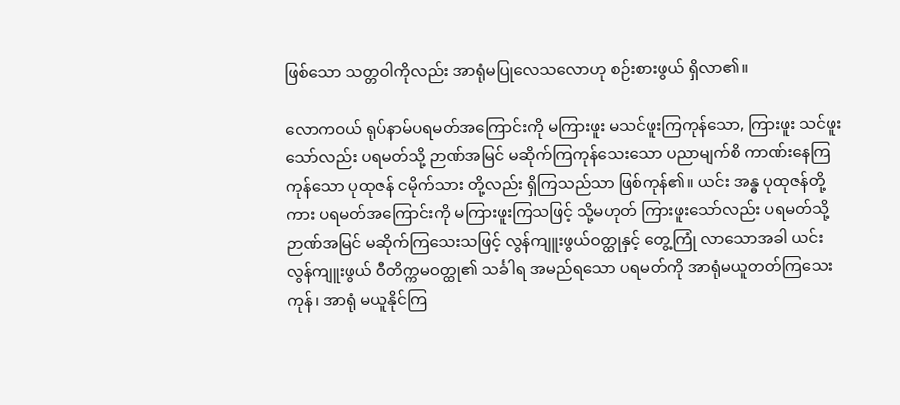ဖြစ်သော သတ္တဝါကိုလည်း အာရုံမပြုလေသလောဟု စဉ်းစားဖွယ် ရှိလာ၏။

လောကဝယ် ရုပ်နာမ်ပရမတ်အကြောင်းကို မကြားဖူး မသင်ဖူးကြကုန်သော, ကြားဖူး သင်ဖူးသော်လည်း ပရမတ်သို့ ဉာဏ်အမြင် မဆိုက်ကြကုန်သေးသော ပညာမျက်စိ ကာဏ်းနေကြကုန်သော ပုထုဇန် ငမိုက်သား တို့လည်း ရှိကြသည်သာ ဖြစ်ကုန်၏။ ယင်း အန္ဓ ပုထုဇန်တို့ကား ပရမတ်အကြောင်းကို မကြားဖူးကြသဖြင့် သို့မဟုတ် ကြားဖူးသော်လည်း ပရမတ်သို့ ဉာဏ်အမြင် မဆိုက်ကြသေးသဖြင့် လွန်ကျူးဖွယ်ဝတ္ထုနှင့် တွေ့ကြုံ လာသောအခါ ယင်းလွန်ကျူးဖွယ် ဝီတိက္ကမဝတ္ထု၏ သင်္ခါရ အမည်ရသော ပရမတ်ကို အာရုံမယူတတ်ကြသေး ကုန်၊ အာရုံ မယူနိုင်ကြ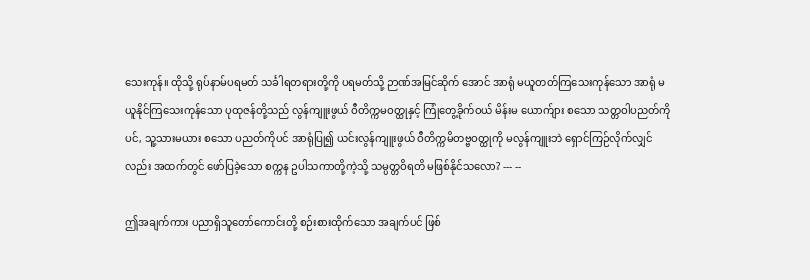သေးကုန်။ ထိုသို့ ရုပ်နာမ်ပရမတ် သင်္ခါရတရားတို့ကို ပရမတ်သို့ ဉာဏ်အမြင်ဆိုက် အောင် အာရုံ မယူတတ်ကြသေးကုန်သော အာရုံ မယူနိုင်ကြသေးကုန်သော ပုထုဇန်တို့သည် လွန်ကျူးဖွယ် ဝီတိက္ကမဝတ္ထုနှင့် ကြုံတွေ့ခိုက်ဝယ် မိန်းမ ယောက်ျား စသော သတ္တဝါပညတ်ကိုပင်, သူ့သားမယား စသော ပညတ်ကိုပင် အာရုံပြု၍ ယင်းလွန်ကျူးဖွယ် ဝီတိက္ကမိတဗ္ဗဝတ္ထုကို မလွန်ကျူးဘဲ ရှောင်ကြဉ်လိုက်လျှင်လည်း အထက်တွင် ဖော်ပြခဲ့သော စက္ကန ဥပါသကာတို့ကဲ့သို့ သမ္ပတ္တဝိရတိ မဖြစ်နိုင်သလော? --- --

ဤအချက်ကား ပညာရှိသူတော်ကောင်းတို့ စဉ်းစားထိုက်သော အချက်ပင် ဖြစ်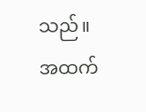သည်။ အထက်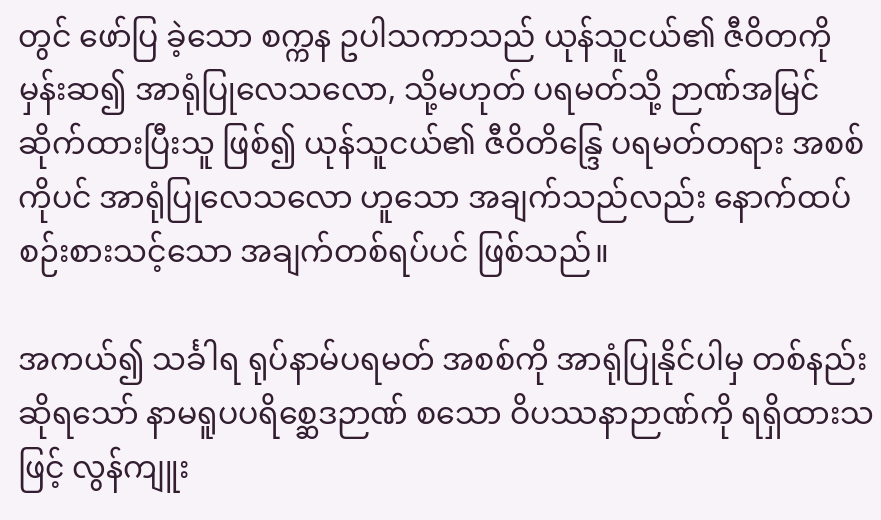တွင် ဖော်ပြ ခဲ့သော စက္ကန ဥပါသကာသည် ယုန်သူငယ်၏ ဇီဝိတကို မှန်းဆ၍ အာရုံပြုလေသလော, သို့မဟုတ် ပရမတ်သို့ ဉာဏ်အမြင် ဆိုက်ထားပြီးသူ ဖြစ်၍ ယုန်သူငယ်၏ ဇီဝိတိန္ဒြေ ပရမတ်တရား အစစ်ကိုပင် အာရုံပြုလေသလော ဟူသော အချက်သည်လည်း နောက်ထပ် စဉ်းစားသင့်သော အချက်တစ်ရပ်ပင် ဖြစ်သည်။

အကယ်၍ သင်္ခါရ ရုပ်နာမ်ပရမတ် အစစ်ကို အာရုံပြုနိုင်ပါမှ တစ်နည်း ဆိုရသော် နာမရူပပရိစ္ဆေဒဉာဏ် စသော ဝိပဿနာဉာဏ်ကို ရရှိထားသဖြင့် လွန်ကျူး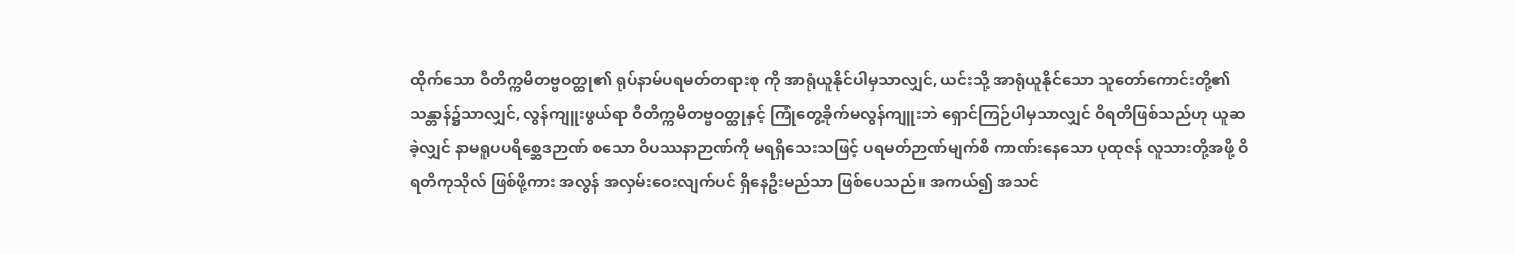ထိုက်သော ဝီတိက္ကမိတဗ္ဗဝတ္ထု၏ ရုပ်နာမ်ပရမတ်တရားစု ကို အာရုံယူနိုင်ပါမှသာလျှင်, ယင်းသို့ အာရုံယူနိုင်သော သူတော်ကောင်းတို့၏ သန္တာန်၌သာလျှင်, လွန်ကျူးဖွယ်ရာ ဝီတိက္ကမိတဗ္ဗဝတ္ထုနှင့် ကြုံတွေ့ခိုက်မလွန်ကျူးဘဲ ရှောင်ကြဉ်ပါမှသာလျှင် ဝိရတိဖြစ်သည်ဟု ယူဆခဲ့လျှင် နာမရူပပရိစ္ဆေဒဉာဏ် စသော ဝိပဿနာဉာဏ်ကို မရရှိသေးသဖြင့် ပရမတ်ဉာဏ်မျက်စိ ကာဏ်းနေသော ပုထုဇန် လူသားတို့အဖို့ ဝိရတိကုသိုလ် ဖြစ်ဖို့ကား အလွန် အလှမ်းဝေးလျက်ပင် ရှိနေဦးမည်သာ ဖြစ်ပေသည်။ အကယ်၍ အသင်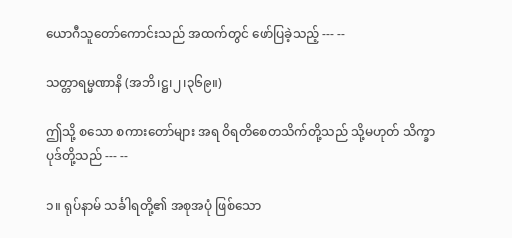ယောဂီသူတော်ကောင်းသည် အထက်တွင် ဖော်ပြခဲ့သည့် --- --

သတ္တာရမ္မဏာနိ (အဘိ၊ဋ္ဌ၊၂၊၃၆၉။)

ဤသို့ စသော စကားတော်များ အရ ဝိရတိစေတသိက်တို့သည် သို့မဟုတ် သိက္ခာပုဒ်တို့သည် --- --

၁။ ရုပ်နာမ် သင်္ခါရတို့၏ အစုအပုံ ဖြစ်သော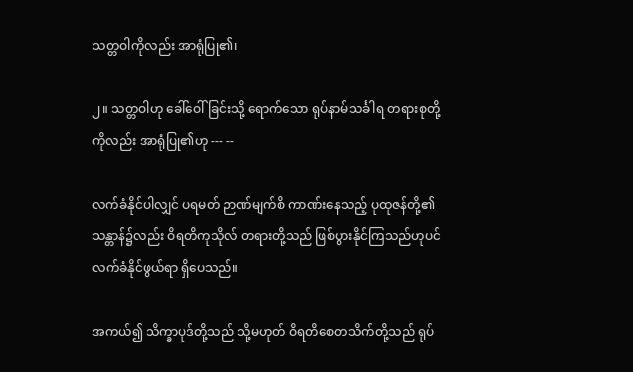သတ္တဝါကိုလည်း အာရုံပြု၏၊

၂။ သတ္တဝါဟု ခေါ်ဝေါ်ခြင်းသို့ ရောက်သော ရုပ်နာမ်သင်္ခါရ တရားစုတို့ကိုလည်း အာရုံပြု၏ဟု --- --

လက်ခံနိုင်ပါလျှင် ပရမတ် ဉာဏ်မျက်စိ ကာဏ်းနေသည့် ပုထုဇန်တို့၏ သန္တာန်၌လည်း ဝိရတိကုသိုလ် တရားတို့သည် ဖြစ်ပွားနိုင်ကြသည်ဟုပင် လက်ခံနိုင်ဖွယ်ရာ ရှိပေသည်။

အကယ်၍ သိက္ခာပုဒ်တို့သည် သို့မဟုတ် ဝိရတိစေတသိက်တို့သည် ရုပ်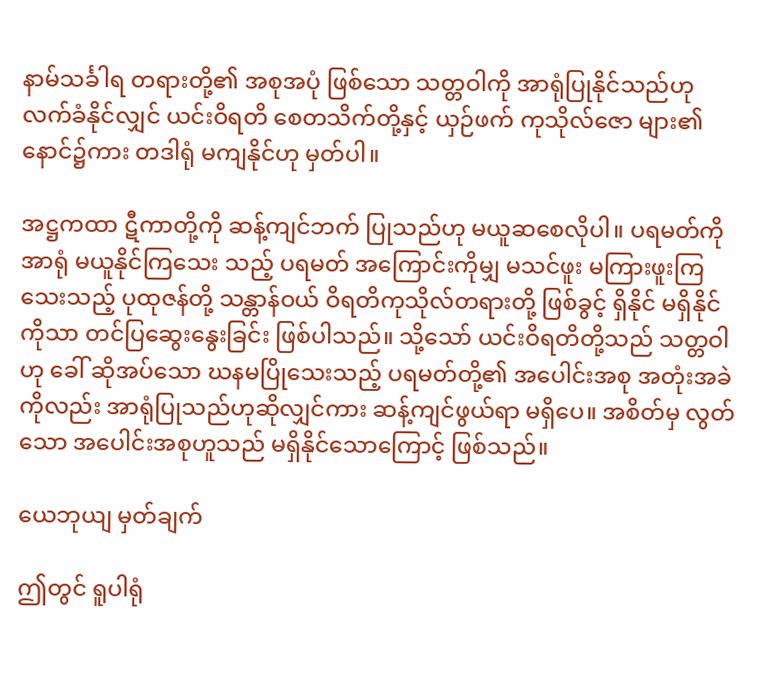နာမ်သင်္ခါရ တရားတို့၏ အစုအပုံ ဖြစ်သော သတ္တဝါကို အာရုံပြုနိုင်သည်ဟု လက်ခံနိုင်လျှင် ယင်းဝိရတိ စေတသိက်တို့နှင့် ယှဉ်ဖက် ကုသိုလ်ဇော များ၏ နောင်၌ကား တဒါရုံ မကျနိုင်ဟု မှတ်ပါ။

အဋ္ဌကထာ ဋီကာတို့ကို ဆန့်ကျင်ဘက် ပြုသည်ဟု မယူဆစေလိုပါ။ ပရမတ်ကို အာရုံ မယူနိုင်ကြသေး သည့် ပရမတ် အကြောင်းကိုမျှ မသင်ဖူး မကြားဖူးကြသေးသည့် ပုထုဇန်တို့ သန္တာန်ဝယ် ဝိရတိကုသိုလ်တရားတို့ ဖြစ်ခွင့် ရှိနိုင် မရှိနိုင်ကိုသာ တင်ပြဆွေးနွေးခြင်း ဖြစ်ပါသည်။ သို့သော် ယင်းဝိရတိတို့သည် သတ္တဝါဟု ခေါ် ဆိုအပ်သော ဃနမပြိုသေးသည့် ပရမတ်တို့၏ အပေါင်းအစု အတုံးအခဲကိုလည်း အာရုံပြုသည်ဟုဆိုလျှင်ကား ဆန့်ကျင်ဖွယ်ရာ မရှိပေ။ အစိတ်မှ လွတ်သော အပေါင်းအစုဟူသည် မရှိနိုင်သောကြောင့် ဖြစ်သည်။

ယေဘုယျ မှတ်ချက်

ဤတွင် ရူပါရုံ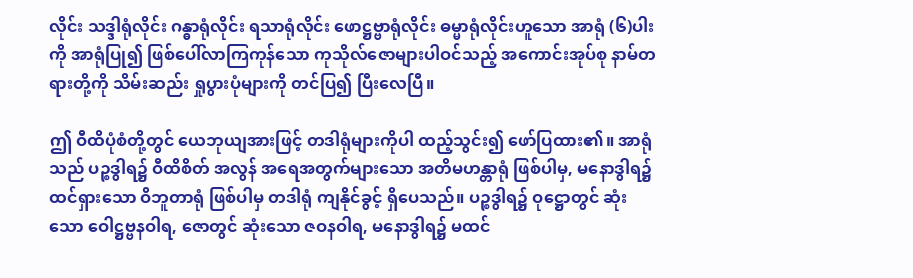လိုင်း သဒ္ဒါရုံလိုင်း ဂန္ဓာရုံလိုင်း ရသာရုံလိုင်း ဖောဋ္ဌဗ္ဗာရုံလိုင်း ဓမ္မာရုံလိုင်းဟူသော အာရုံ (၆)ပါးကို အာရုံပြု၍ ဖြစ်ပေါ်လာကြကုန်သော ကုသိုလ်ဇောများပါဝင်သည့် အကောင်းအုပ်စု နာမ်တရားတို့ကို သိမ်းဆည်း ရှုပွားပုံများကို တင်ပြ၍ ပြီးလေပြီ။

ဤ ဝီထိပုံစံတို့တွင် ယေဘုယျအားဖြင့် တဒါရုံများကိုပါ ထည့်သွင်း၍ ဖော်ပြထား၏။ အာရုံသည် ပဉ္စဒွါရ၌ ဝီထိစိတ် အလွန် အရေအတွက်များသော အတိမဟန္တာရုံ ဖြစ်ပါမှ, မနောဒွါရ၌ ထင်ရှားသော ဝိဘူတာရုံ ဖြစ်ပါမှ တဒါရုံ ကျနိုင်ခွင့် ရှိပေသည်။ ပဉ္စဒွါရ၌ ဝုဋ္ဌောတွင် ဆုံးသော ဝေါဋ္ဌဗ္ဗနဝါရ, ဇောတွင် ဆုံးသော ဇဝနဝါရ, မနောဒွါရ၌ မထင်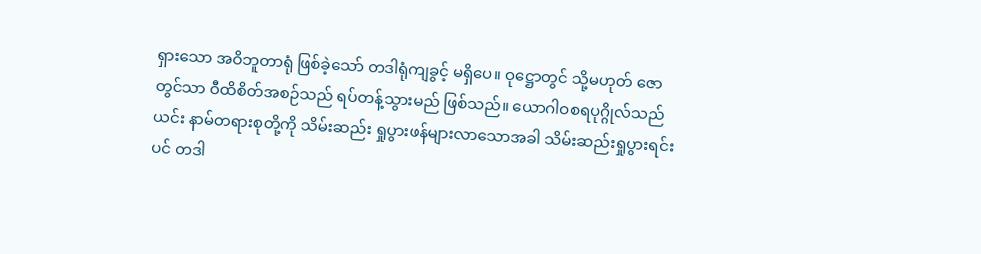ရှားသော အဝိဘူတာရုံ ဖြစ်ခဲ့သော် တဒါရုံကျခွင့် မရှိပေ။ ဝုဋ္ဌောတွင် သို့မဟုတ် ဇောတွင်သာ ဝီထိစိတ်အစဉ်သည် ရပ်တန့်သွားမည် ဖြစ်သည်။ ယောဂါဝစရပုဂ္ဂိုလ်သည် ယင်း နာမ်တရားစုတို့ကို သိမ်းဆည်း ရှုပွားဖန်များလာသောအခါ သိမ်းဆည်းရှုပွားရင်းပင် တဒါ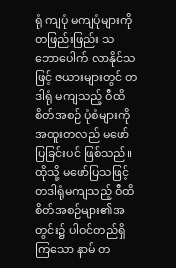ရုံ ကျပုံ မကျပုံများကို တဖြည်းဖြည်း သဘောပေါက် လာနိုင်သဖြင့် ဇယားများတွင် တဒါရုံ မကျသည့် ဝီထိစိတ်အစဉ် ပုံစံများကို အထူးတလည် မဖော်ပြခြင်းပင် ဖြစ်သည်။ ထိုသို့ မဖော်ပြသဖြင့် တဒါရုံမကျသည့် ဝီထိစိတ်အစဉ်များ၏အတွင်း၌ ပါဝင်တည်ရှိကြသော နာမ် တ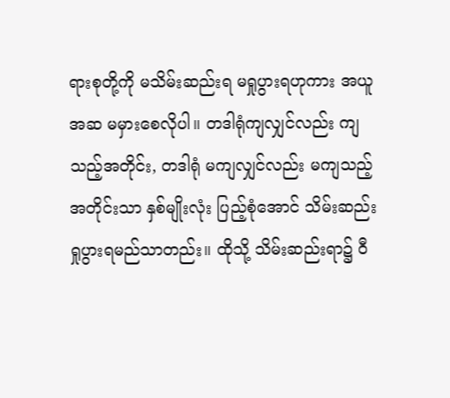ရားစုတို့ကို မသိမ်းဆည်းရ မရှုပွားရဟုကား အယူအဆ မမှားစေလိုပါ။ တဒါရုံကျလျှင်လည်း ကျသည့်အတိုင်း, တဒါရုံ မကျလျှင်လည်း မကျသည့်အတိုင်းသာ နှစ်မျိုးလုံး ပြည့်စုံအောင် သိမ်းဆည်းရှုပွားရမည်သာတည်း။ ထိုသို့ သိမ်းဆည်းရာ၌ ဝီ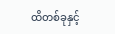ထိတစ်ခုနှင့်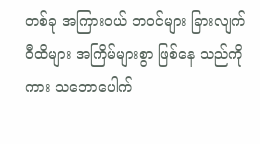တစ်ခု အကြားဝယ် ဘဝင်များ ခြားလျက် ဝီထိများ အကြိမ်များစွာ ဖြစ်နေ သည်ကိုကား သဘောပေါက်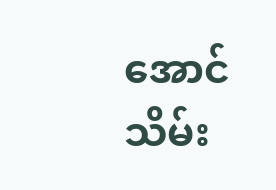အောင် သိမ်း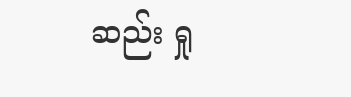ဆည်း ရှု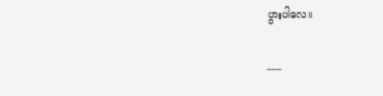ပွားပါလေ။

___